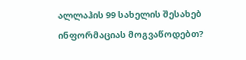ალლაჰის 99 სახელის შესახებ ინფორმაციას მოგვაწოდებთ?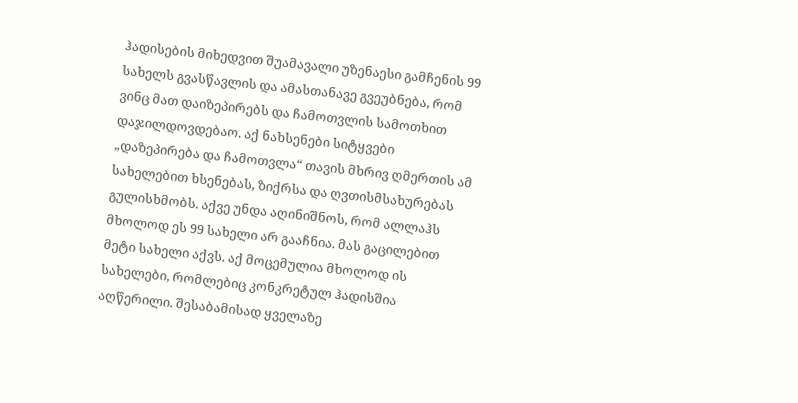ჰადისების მიხედვით შუამავალი უზენაესი გამჩენის 99 სახელს გვასწავლის და ამასთანავე გვეუბნება, რომ ვინც მათ დაიზეპირებს და ჩამოთვლის სამოთხით დაჯილდოვდებაო. აქ ნახსენები სიტყვები „დაზეპირება და ჩამოთვლა“ თავის მხრივ ღმერთის ამ სახელებით ხსენებას, ზიქრსა და ღვთისმსახურებას გულისხმობს. აქვე უნდა აღინიშნოს, რომ ალლაჰს მხოლოდ ეს 99 სახელი არ გააჩნია. მას გაცილებით მეტი სახელი აქვს. აქ მოცემულია მხოლოდ ის სახელები, რომლებიც კონკრეტულ ჰადისშია აღწერილი. შესაბამისად ყველაზე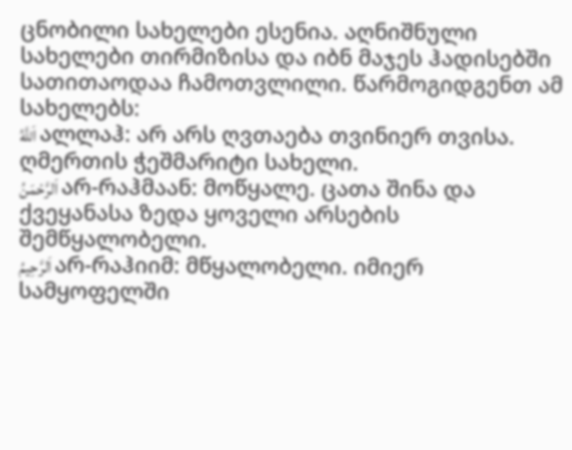ცნობილი სახელები ესენია. აღნიშნული სახელები თირმიზისა და იბნ მაჯეს ჰადისებში სათითაოდაა ჩამოთვლილი. წარმოგიდგენთ ამ სახელებს:
اَللَّهُ ალლაჰ: არ არს ღვთაება თვინიერ თვისა. ღმერთის ჭეშმარიტი სახელი.
اَلرَّحْمَنُ არ-რაჰმაან: მოწყალე. ცათა შინა და ქვეყანასა ზედა ყოველი არსების შემწყალობელი.
اَلرَّحِيمُ არ-რაჰიიმ: მწყალობელი. იმიერ სამყოფელში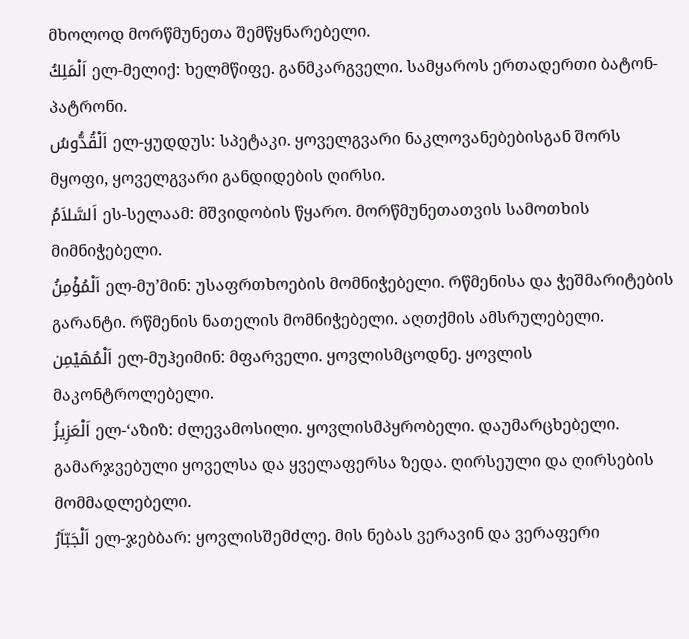მხოლოდ მორწმუნეთა შემწყნარებელი.
اَلْمَلِكُ ელ-მელიქ: ხელმწიფე. განმკარგველი. სამყაროს ერთადერთი ბატონ-პატრონი.
اَلْقُدُّوسُ ელ-ყუდდუს: სპეტაკი. ყოველგვარი ნაკლოვანებებისგან შორს მყოფი, ყოველგვარი განდიდების ღირსი.
اَلسَّلاَمُ ეს-სელაამ: მშვიდობის წყარო. მორწმუნეთათვის სამოთხის მიმნიჭებელი.
اَلْمُؤْمِنُ ელ-მუ’მინ: უსაფრთხოების მომნიჭებელი. რწმენისა და ჭეშმარიტების გარანტი. რწმენის ნათელის მომნიჭებელი. აღთქმის ამსრულებელი.
اَلْمُهَيْمِن ელ-მუჰეიმინ: მფარველი. ყოვლისმცოდნე. ყოვლის მაკონტროლებელი.
اَلْعَزِيزُ ელ-‘აზიზ: ძლევამოსილი. ყოვლისმპყრობელი. დაუმარცხებელი. გამარჯვებული ყოველსა და ყველაფერსა ზედა. ღირსეული და ღირსების მომმადლებელი.
اَلْجَبّاَرُ ელ-ჯებბარ: ყოვლისშემძლე. მის ნებას ვერავინ და ვერაფერი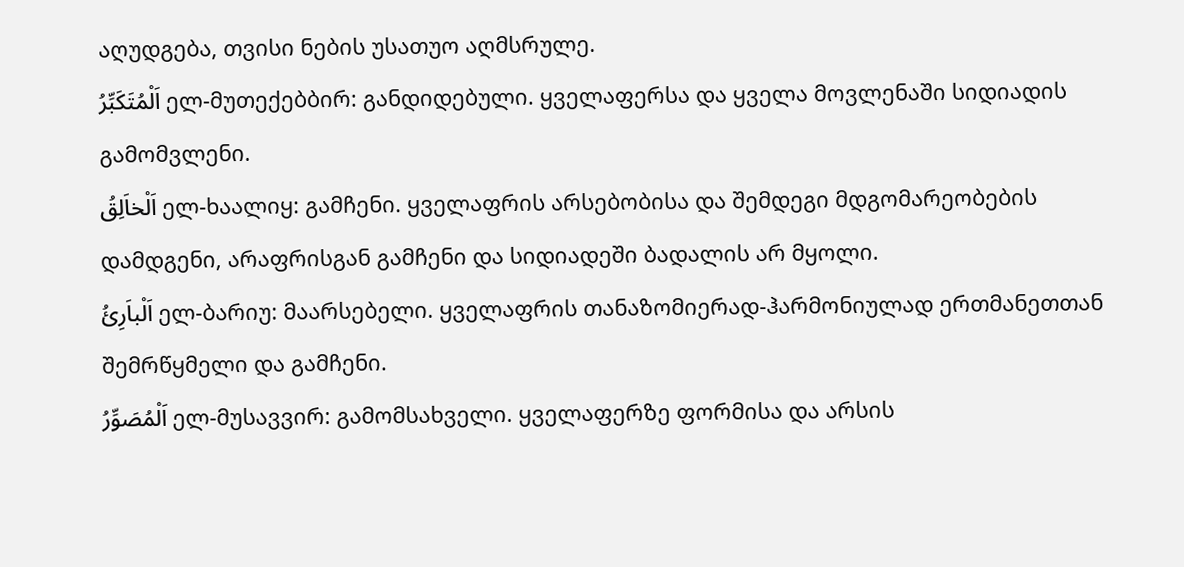აღუდგება, თვისი ნების უსათუო აღმსრულე.
اَلْمُتَكَبِّرُ ელ-მუთექებბირ: განდიდებული. ყველაფერსა და ყველა მოვლენაში სიდიადის გამომვლენი.
اَلْخاَلِقُ ელ-ხაალიყ: გამჩენი. ყველაფრის არსებობისა და შემდეგი მდგომარეობების დამდგენი, არაფრისგან გამჩენი და სიდიადეში ბადალის არ მყოლი.
اَلْباَرِئُ ელ-ბარიუ: მაარსებელი. ყველაფრის თანაზომიერად-ჰარმონიულად ერთმანეთთან შემრწყმელი და გამჩენი.
اَلْمُصَوِّرُ ელ-მუსავვირ: გამომსახველი. ყველაფერზე ფორმისა და არსის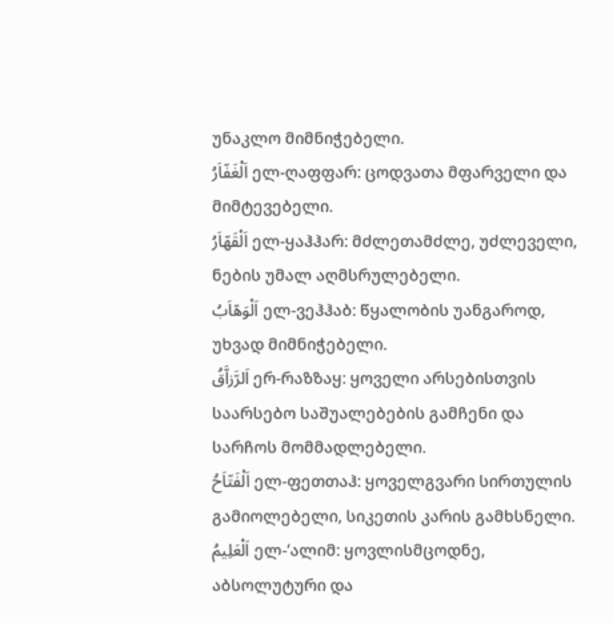უნაკლო მიმნიჭებელი.
اَلْغَفّاَرُ ელ-ღაფფარ: ცოდვათა მფარველი და მიმტევებელი.
اَلْقَهّاَرُ ელ-ყაჰჰარ: მძლეთამძლე, უძლეველი, ნების უმალ აღმსრულებელი.
اَلْوَهّاَبُ ელ-ვეჰჰაბ: წყალობის უანგაროდ, უხვად მიმნიჭებელი.
اَلرَّزاَّقُ ერ-რაზზაყ: ყოველი არსებისთვის საარსებო საშუალებების გამჩენი და სარჩოს მომმადლებელი.
اَلْفَتّاَحُ ელ-ფეთთაჰ: ყოველგვარი სირთულის გამიოლებელი, სიკეთის კარის გამხსნელი.
اَلْعَلِيمُ ელ-‘ალიმ: ყოვლისმცოდნე, აბსოლუტური და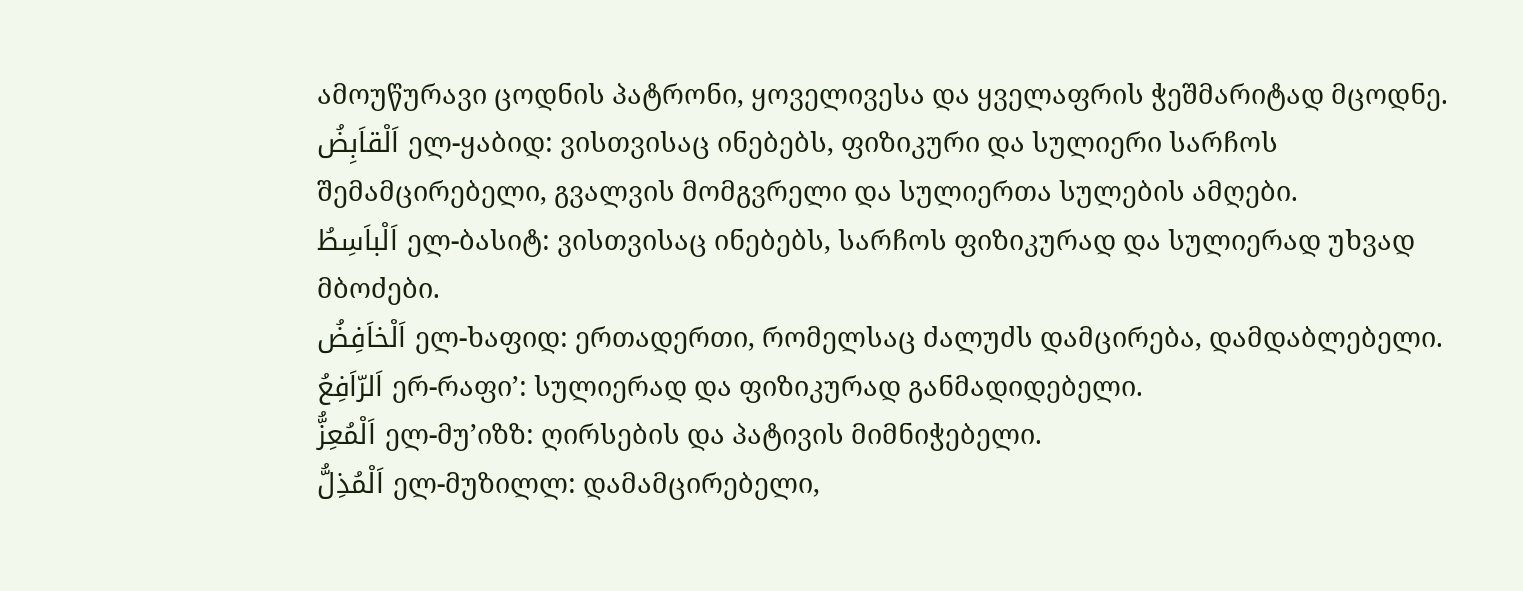ამოუწურავი ცოდნის პატრონი, ყოველივესა და ყველაფრის ჭეშმარიტად მცოდნე.
اَلْقاَبِضُ ელ-ყაბიდ: ვისთვისაც ინებებს, ფიზიკური და სულიერი სარჩოს შემამცირებელი, გვალვის მომგვრელი და სულიერთა სულების ამღები.
اَلْباَسِطُ ელ-ბასიტ: ვისთვისაც ინებებს, სარჩოს ფიზიკურად და სულიერად უხვად მბოძები.
اَلْخاَفِضُ ელ-ხაფიდ: ერთადერთი, რომელსაც ძალუძს დამცირება, დამდაბლებელი.
اَلرّاَفِعُ ერ-რაფი’: სულიერად და ფიზიკურად განმადიდებელი.
اَلْمُعِزُّ ელ-მუ’იზზ: ღირსების და პატივის მიმნიჭებელი.
اَلْمُذِلُّ ელ-მუზილლ: დამამცირებელი,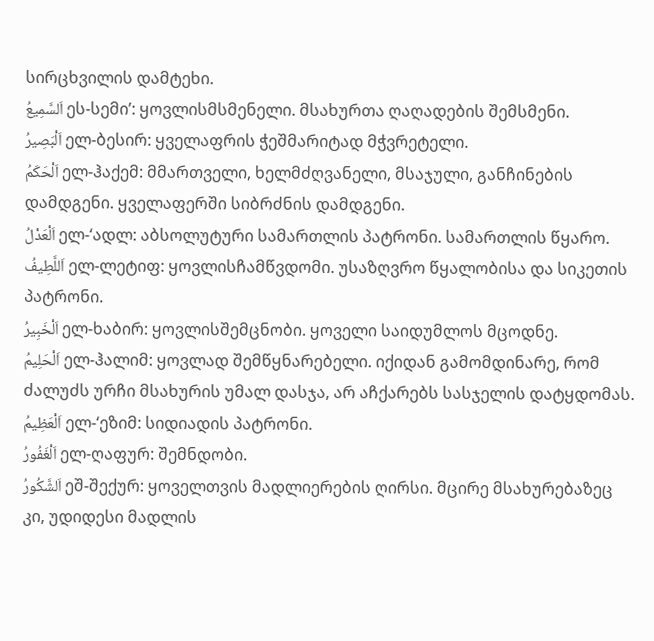სირცხვილის დამტეხი.
اَلسَّمِيعُ ეს-სემი’: ყოვლისმსმენელი. მსახურთა ღაღადების შემსმენი.
اَلْبَصِيرُ ელ-ბესირ: ყველაფრის ჭეშმარიტად მჭვრეტელი.
اَلْحَكَمُ ელ-ჰაქემ: მმართველი, ხელმძღვანელი, მსაჯული, განჩინების დამდგენი. ყველაფერში სიბრძნის დამდგენი.
اَلْعَدْلُ ელ-‘ადლ: აბსოლუტური სამართლის პატრონი. სამართლის წყარო.
اَللَّطِيفُ ელ-ლეტიფ: ყოვლისჩამწვდომი. უსაზღვრო წყალობისა და სიკეთის პატრონი.
اَلْخَبِيرُ ელ-ხაბირ: ყოვლისშემცნობი. ყოველი საიდუმლოს მცოდნე.
اَلْحَلِيمُ ელ-ჰალიმ: ყოვლად შემწყნარებელი. იქიდან გამომდინარე, რომ ძალუძს ურჩი მსახურის უმალ დასჯა, არ აჩქარებს სასჯელის დატყდომას.
اَلْعَظِيمُ ელ-‘ეზიმ: სიდიადის პატრონი.
اَلْغَفُورُ ელ-ღაფურ: შემნდობი.
اَلشَّكُورُ ეშ-შექურ: ყოველთვის მადლიერების ღირსი. მცირე მსახურებაზეც კი, უდიდესი მადლის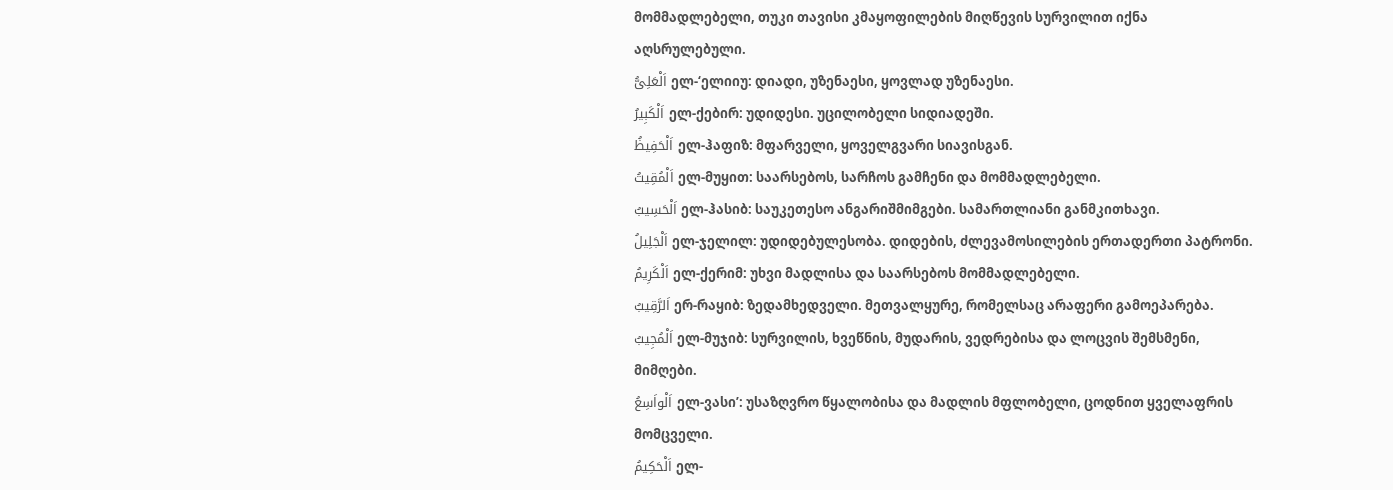მომმადლებელი, თუკი თავისი კმაყოფილების მიღწევის სურვილით იქნა აღსრულებული.
اَلْعَلِىُّ ელ-‘ელიიუ: დიადი, უზენაესი, ყოვლად უზენაესი.
اَلْكَبِيرُ ელ-ქებირ: უდიდესი. უცილობელი სიდიადეში.
اَلْحَفِيظُ ელ-ჰაფიზ: მფარველი, ყოველგვარი სიავისგან.
اَلْمُقِيتُ ელ-მუყით: საარსებოს, სარჩოს გამჩენი და მომმადლებელი.
اَلْحَسِيبُ ელ-ჰასიბ: საუკეთესო ანგარიშმიმგები. სამართლიანი განმკითხავი.
اَلْجَلِيلُ ელ-ჯელილ: უდიდებულესობა. დიდების, ძლევამოსილების ერთადერთი პატრონი.
اَلْكَرِيمُ ელ-ქერიმ: უხვი მადლისა და საარსებოს მომმადლებელი.
اَلرَّقِيبُ ერ-რაყიბ: ზედამხედველი. მეთვალყურე, რომელსაც არაფერი გამოეპარება.
اَلْمُجِيبُ ელ-მუჯიბ: სურვილის, ხვეწნის, მუდარის, ვედრებისა და ლოცვის შემსმენი, მიმღები.
اَلْواَسِعُ ელ-ვასი’: უსაზღვრო წყალობისა და მადლის მფლობელი, ცოდნით ყველაფრის მომცველი.
اَلْحَكِيمُ ელ-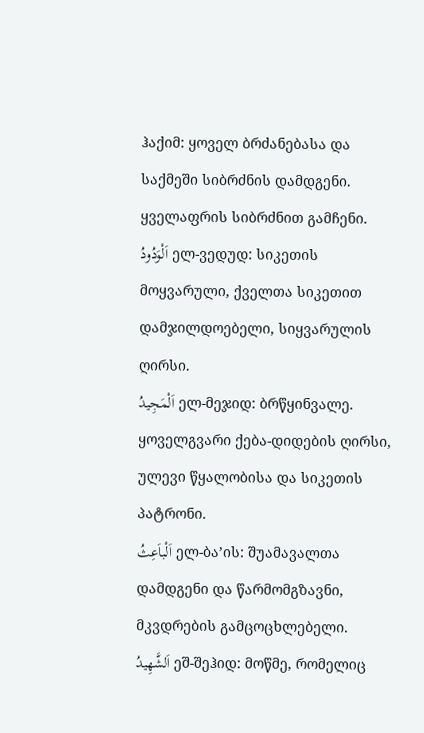ჰაქიმ: ყოველ ბრძანებასა და საქმეში სიბრძნის დამდგენი. ყველაფრის სიბრძნით გამჩენი.
اَلْوَدُودُ ელ-ვედუდ: სიკეთის მოყვარული, ქველთა სიკეთით დამჯილდოებელი, სიყვარულის ღირსი.
اَلْمَجِيدُ ელ-მეჯიდ: ბრწყინვალე. ყოველგვარი ქება-დიდების ღირსი, ულევი წყალობისა და სიკეთის პატრონი.
اَلْباَعِثُ ელ-ბა’ის: შუამავალთა დამდგენი და წარმომგზავნი, მკვდრების გამცოცხლებელი.
اَلشَّهِيدُ ეშ-შეჰიდ: მოწმე, რომელიც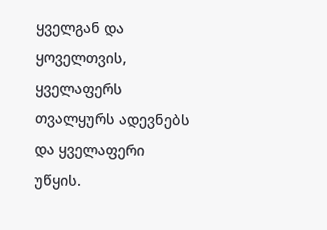ყველგან და ყოველთვის, ყველაფერს თვალყურს ადევნებს და ყველაფერი უწყის.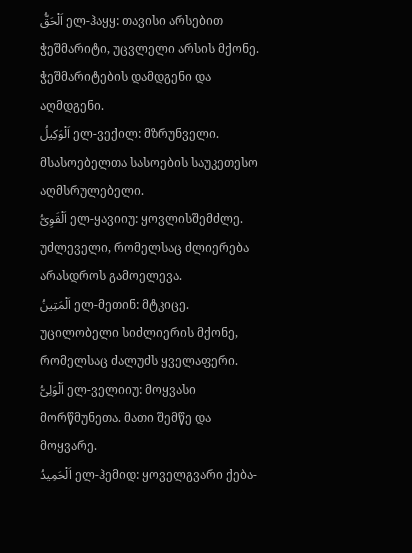اَلْحَقُّ ელ-ჰაყყ: თავისი არსებით ჭეშმარიტი, უცვლელი არსის მქონე. ჭეშმარიტების დამდგენი და აღმდგენი.
اَلْوَكِيلُ ელ-ვექილ: მზრუნველი. მსასოებელთა სასოების საუკეთესო აღმსრულებელი.
اَلْقَوِىُّ ელ-ყავიიუ: ყოვლისშემძლე. უძლეველი, რომელსაც ძლიერება არასდროს გამოელევა.
اَلْمَتِينُ ელ-მეთინ: მტკიცე. უცილობელი სიძლიერის მქონე, რომელსაც ძალუძს ყველაფერი.
اَلْوَلِىُّ ელ-ველიიუ: მოყვასი მორწმუნეთა. მათი შემწე და მოყვარე.
اَلْحَمِيدُ ელ-ჰემიდ: ყოველგვარი ქება-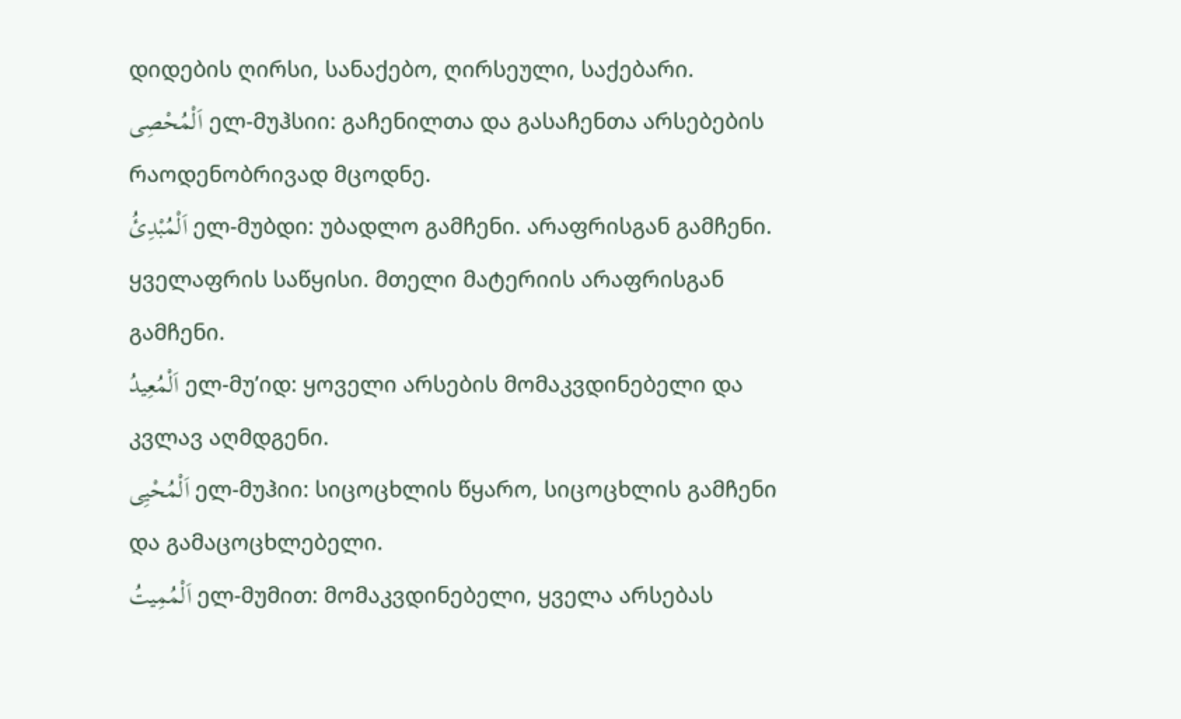დიდების ღირსი, სანაქებო, ღირსეული, საქებარი.
اَلْمُحْصِى ელ-მუჰსიი: გაჩენილთა და გასაჩენთა არსებების რაოდენობრივად მცოდნე.
اَلْمُبْدِئُ ელ-მუბდი: უბადლო გამჩენი. არაფრისგან გამჩენი. ყველაფრის საწყისი. მთელი მატერიის არაფრისგან გამჩენი.
اَلْمُعِيدُ ელ-მუ’იდ: ყოველი არსების მომაკვდინებელი და კვლავ აღმდგენი.
اَلْمُحْيِى ელ-მუჰიი: სიცოცხლის წყარო, სიცოცხლის გამჩენი და გამაცოცხლებელი.
اَلْمُمِيتُ ელ-მუმით: მომაკვდინებელი, ყველა არსებას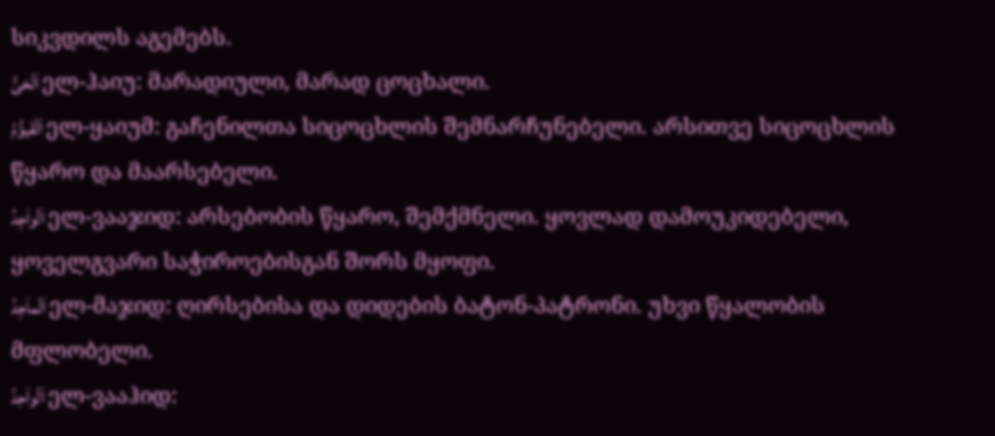სიკვდილს აგემებს.
اَلْحَىُّ ელ-ჰაიუ: მარადიული, მარად ცოცხალი.
اَلْقَيوُّمُ ელ-ყაიუმ: გაჩენილთა სიცოცხლის შემნარჩუნებელი. არსითვე სიცოცხლის წყარო და მაარსებელი.
اَلْواَجِدُ ელ-ვააჯიდ: არსებობის წყარო, შემქმნელი. ყოვლად დამოუკიდებელი, ყოველგვარი საჭიროებისგან შორს მყოფი.
اَلْماَجِدُ ელ-მაჯიდ: ღირსებისა და დიდების ბატონ-პატრონი. უხვი წყალობის მფლობელი.
اَلْواَحِدُ ელ-ვააჰიდ: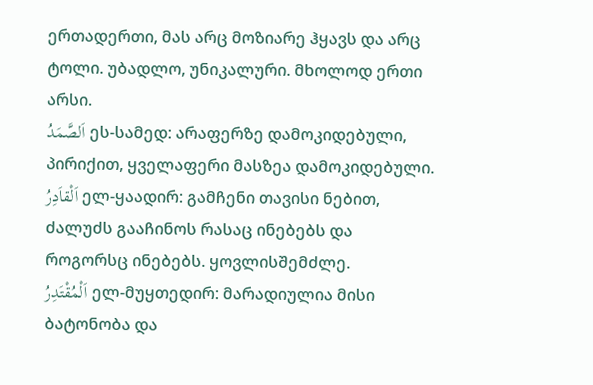ერთადერთი, მას არც მოზიარე ჰყავს და არც ტოლი. უბადლო, უნიკალური. მხოლოდ ერთი არსი.
اَلصَّمَدُ ეს-სამედ: არაფერზე დამოკიდებული, პირიქით, ყველაფერი მასზეა დამოკიდებული.
اَلْقاَدِرُ ელ-ყაადირ: გამჩენი თავისი ნებით, ძალუძს გააჩინოს რასაც ინებებს და როგორსც ინებებს. ყოვლისშემძლე.
اَلْمُقْتَدِرُ ელ-მუყთედირ: მარადიულია მისი ბატონობა და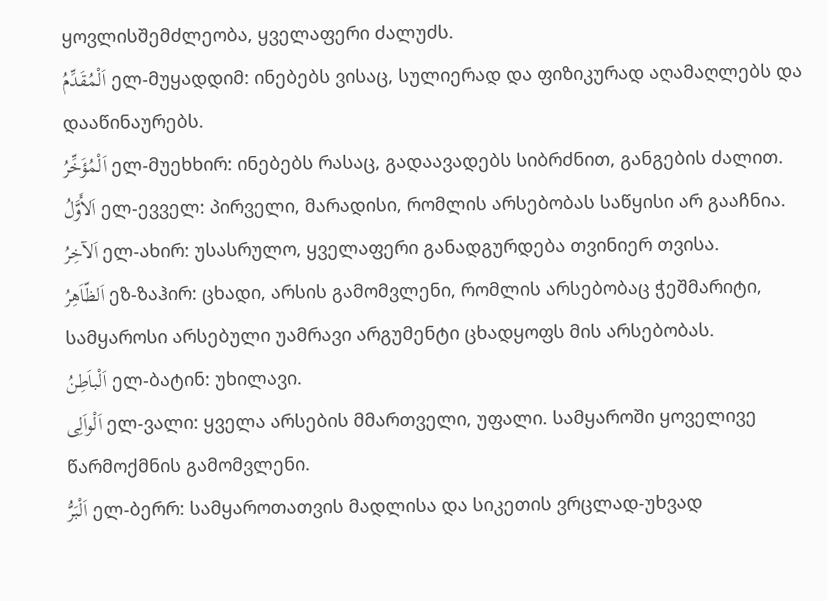ყოვლისშემძლეობა, ყველაფერი ძალუძს.
اَلْمُقَدِّمُ ელ-მუყადდიმ: ინებებს ვისაც, სულიერად და ფიზიკურად აღამაღლებს და დააწინაურებს.
اَلْمُؤَخِّرُ ელ-მუეხხირ: ინებებს რასაც, გადაავადებს სიბრძნით, განგების ძალით.
اَلأَوَّلُ ელ-ევველ: პირველი, მარადისი, რომლის არსებობას საწყისი არ გააჩნია.
اَلآخِرُ ელ-ახირ: უსასრულო, ყველაფერი განადგურდება თვინიერ თვისა.
اَلظّاَهِرُ ეზ-ზაჰირ: ცხადი, არსის გამომვლენი, რომლის არსებობაც ჭეშმარიტი, სამყაროსი არსებული უამრავი არგუმენტი ცხადყოფს მის არსებობას.
اَلْباَطِنُ ელ-ბატინ: უხილავი.
اَلْواَلِى ელ-ვალი: ყველა არსების მმართველი, უფალი. სამყაროში ყოველივე წარმოქმნის გამომვლენი.
اَلْبَرُّ ელ-ბერრ: სამყაროთათვის მადლისა და სიკეთის ვრცლად-უხვად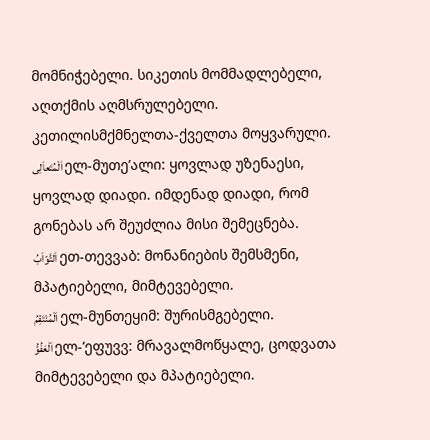მომნიჭებელი. სიკეთის მომმადლებელი, აღთქმის აღმსრულებელი. კეთილისმქმნელთა-ქველთა მოყვარული.
اَلْمُتَعاَلِى ელ-მუთე’ალი: ყოვლად უზენაესი, ყოვლად დიადი. იმდენად დიადი, რომ გონებას არ შეუძლია მისი შემეცნება.
اَلتَّوّاَبُ ეთ-თევვაბ: მონანიების შემსმენი, მპატიებელი, მიმტევებელი.
اَلْمُنْتَقِمُ ელ-მუნთეყიმ: შურისმგებელი.
اَلْعَفُوُّ ელ-‘ეფუვვ: მრავალმოწყალე, ცოდვათა მიმტევებელი და მპატიებელი.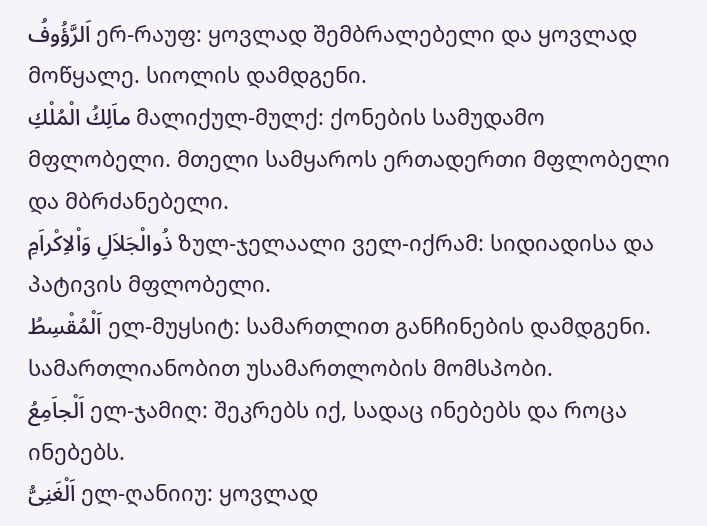اَلرَّؤُوفُ ერ-რაუფ: ყოვლად შემბრალებელი და ყოვლად მოწყალე. სიოლის დამდგენი.
ماَلِكُ الْمُلْكِ მალიქულ-მულქ: ქონების სამუდამო მფლობელი. მთელი სამყაროს ერთადერთი მფლობელი და მბრძანებელი.
ذُوالْجَلاَلِ وَاْلاِكْراَمِ ზულ-ჯელაალი ველ-იქრამ: სიდიადისა და პატივის მფლობელი.
اَلْمُقْسِطُ ელ-მუყსიტ: სამართლით განჩინების დამდგენი. სამართლიანობით უსამართლობის მომსპობი.
اَلْجاَمِعُ ელ-ჯამიღ: შეკრებს იქ, სადაც ინებებს და როცა ინებებს.
اَلْغَنِىُّ ელ-ღანიიუ: ყოვლად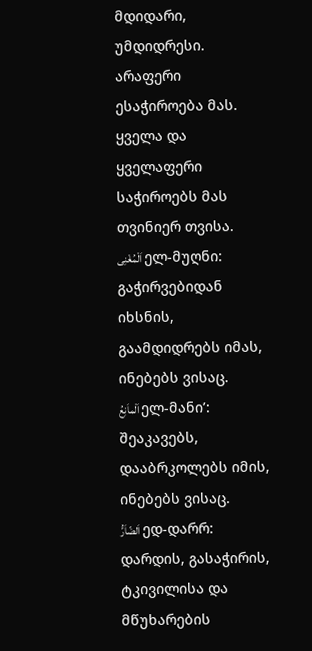მდიდარი, უმდიდრესი. არაფერი ესაჭიროება მას. ყველა და ყველაფერი საჭიროებს მას თვინიერ თვისა.
اَلْمُغْنِى ელ-მუღნი: გაჭირვებიდან იხსნის, გაამდიდრებს იმას, ინებებს ვისაც.
اَلْماَنِعُ ელ-მანი’: შეაკავებს, დააბრკოლებს იმის, ინებებს ვისაც.
اَلضّاَرُّ ედ-დარრ: დარდის, გასაჭირის, ტკივილისა და მწუხარების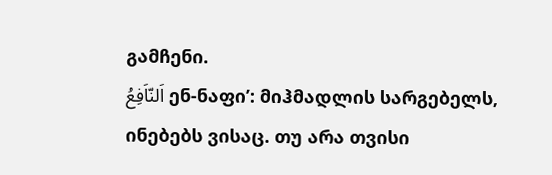გამჩენი.
اَلنّاَفِعُ ენ-ნაფი’: მიჰმადლის სარგებელს, ინებებს ვისაც. თუ არა თვისი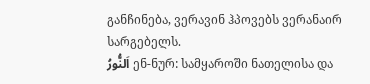განჩინება, ვერავინ ჰპოვებს ვერანაირ სარგებელს.
اَلنُّورُ ენ-ნურ: სამყაროში ნათელისა და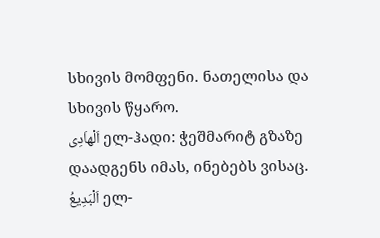სხივის მომფენი. ნათელისა და სხივის წყარო.
اَلْهاَدِى ელ-ჰადი: ჭეშმარიტ გზაზე დაადგენს იმას, ინებებს ვისაც.
اَلْبَدِيعُ ელ-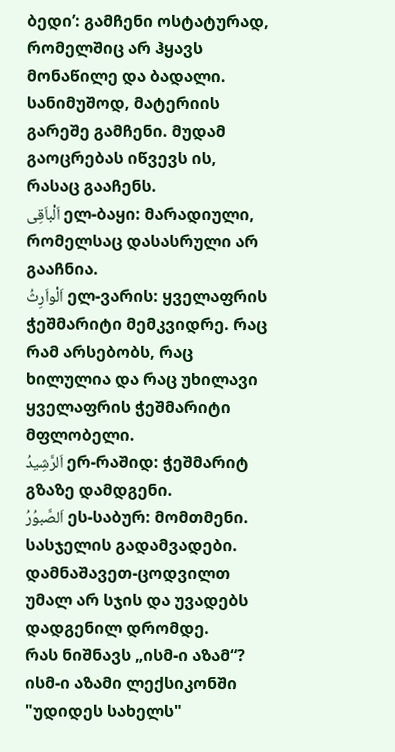ბედი’: გამჩენი ოსტატურად, რომელშიც არ ჰყავს მონაწილე და ბადალი. სანიმუშოდ, მატერიის გარეშე გამჩენი. მუდამ გაოცრებას იწვევს ის, რასაც გააჩენს.
اَلْباَقِى ელ-ბაყი: მარადიული, რომელსაც დასასრული არ გააჩნია.
اَلْواَرِثُ ელ-ვარის: ყველაფრის ჭეშმარიტი მემკვიდრე. რაც რამ არსებობს, რაც ხილულია და რაც უხილავი ყველაფრის ჭეშმარიტი მფლობელი.
اَلرَّشِيدُ ერ-რაშიდ: ჭეშმარიტ გზაზე დამდგენი.
اَلصَّبوُرُ ეს-საბურ: მომთმენი. სასჯელის გადამვადები. დამნაშავეთ-ცოდვილთ უმალ არ სჯის და უვადებს დადგენილ დრომდე.
რას ნიშნავს „ისმ-ი აზამ“?
ისმ-ი აზამი ლექსიკონში "უდიდეს სახელს"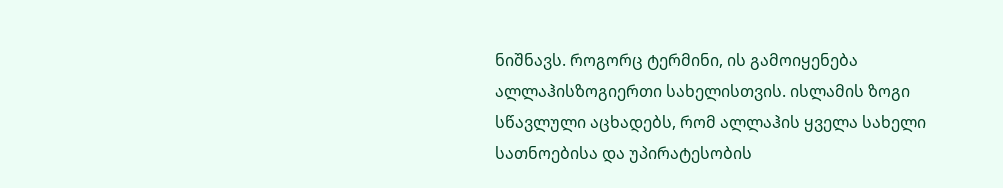ნიშნავს. როგორც ტერმინი, ის გამოიყენება ალლაჰისზოგიერთი სახელისთვის. ისლამის ზოგი სწავლული აცხადებს, რომ ალლაჰის ყველა სახელი სათნოებისა და უპირატესობის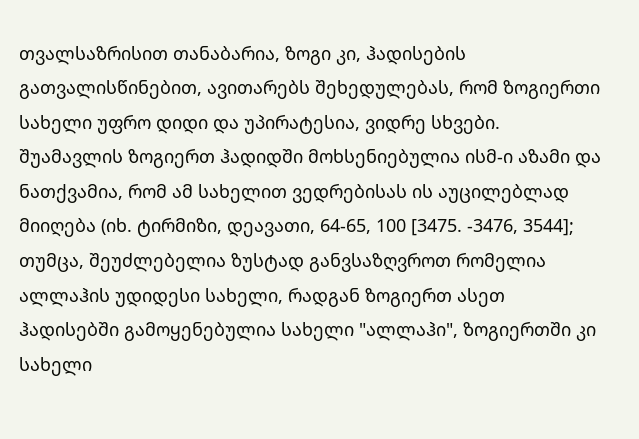თვალსაზრისით თანაბარია, ზოგი კი, ჰადისების გათვალისწინებით, ავითარებს შეხედულებას, რომ ზოგიერთი სახელი უფრო დიდი და უპირატესია, ვიდრე სხვები.
შუამავლის ზოგიერთ ჰადიდში მოხსენიებულია ისმ-ი აზამი და ნათქვამია, რომ ამ სახელით ვედრებისას ის აუცილებლად მიიღება (იხ. ტირმიზი, დეავათი, 64-65, 100 [3475. -3476, 3544]; თუმცა, შეუძლებელია ზუსტად განვსაზღვროთ რომელია ალლაჰის უდიდესი სახელი, რადგან ზოგიერთ ასეთ ჰადისებში გამოყენებულია სახელი "ალლაჰი", ზოგიერთში კი სახელი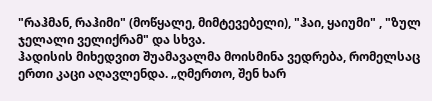"რაჰმან, რაჰიმი" (მოწყალე, მიმტევებელი), "ჰაი, ყაიუმი" , "ზულ ჯელალი ველიქრამ" და სხვა.
ჰადისის მიხედვით შუამავალმა მოისმინა ვედრება, რომელსაც ერთი კაცი აღავლენდა. „ღმერთო, შენ ხარ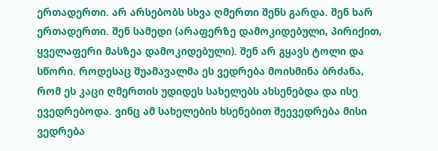ერთადერთი. არ არსებობს სხვა ღმერთი შენს გარდა. შენ ხარ ერთადერთი. შენ სამედი (არაფერზე დამოკიდებული, პირიქით, ყველაფერი მასზეა დამოკიდებული). შენ არ გყავს ტოლი და სწორი. როდესაც შუამავალმა ეს ვედრება მოისმინა ბრძანა, რომ ეს კაცი ღმერთის უდიდეს სახელებს ახსენებდა და ისე ევედრებოდა. ვინც ამ სახელების ხსენებით შეევედრება მისი ვედრება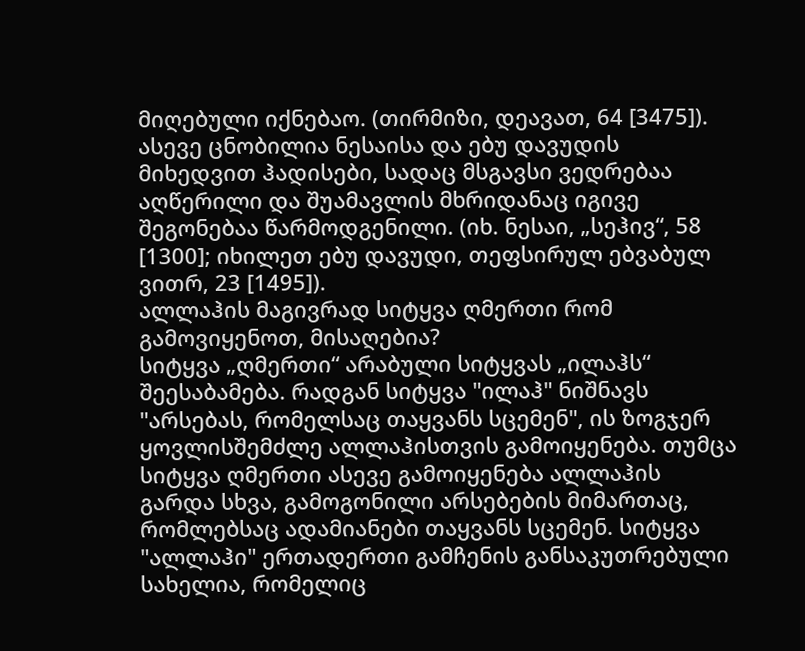მიღებული იქნებაო. (თირმიზი, დეავათ, 64 [3475]). ასევე ცნობილია ნესაისა და ებუ დავუდის მიხედვით ჰადისები, სადაც მსგავსი ვედრებაა აღწერილი და შუამავლის მხრიდანაც იგივე შეგონებაა წარმოდგენილი. (იხ. ნესაი, „სეჰივ“, 58 [1300]; იხილეთ ებუ დავუდი, თეფსირულ ებვაბულ ვითრ, 23 [1495]).
ალლაჰის მაგივრად სიტყვა ღმერთი რომ გამოვიყენოთ, მისაღებია?
სიტყვა „ღმერთი“ არაბული სიტყვას „ილაჰს“ შეესაბამება. რადგან სიტყვა "ილაჰ" ნიშნავს "არსებას, რომელსაც თაყვანს სცემენ", ის ზოგჯერ ყოვლისშემძლე ალლაჰისთვის გამოიყენება. თუმცა სიტყვა ღმერთი ასევე გამოიყენება ალლაჰის გარდა სხვა, გამოგონილი არსებების მიმართაც, რომლებსაც ადამიანები თაყვანს სცემენ. სიტყვა "ალლაჰი" ერთადერთი გამჩენის განსაკუთრებული სახელია, რომელიც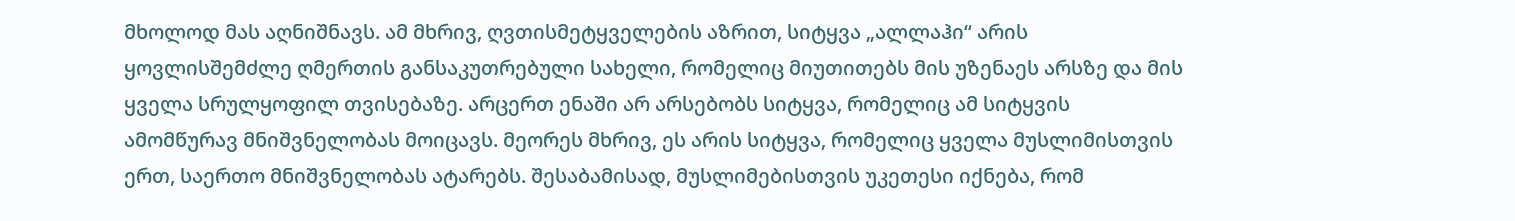მხოლოდ მას აღნიშნავს. ამ მხრივ, ღვთისმეტყველების აზრით, სიტყვა „ალლაჰი“ არის ყოვლისშემძლე ღმერთის განსაკუთრებული სახელი, რომელიც მიუთითებს მის უზენაეს არსზე და მის ყველა სრულყოფილ თვისებაზე. არცერთ ენაში არ არსებობს სიტყვა, რომელიც ამ სიტყვის ამომწურავ მნიშვნელობას მოიცავს. მეორეს მხრივ, ეს არის სიტყვა, რომელიც ყველა მუსლიმისთვის ერთ, საერთო მნიშვნელობას ატარებს. შესაბამისად, მუსლიმებისთვის უკეთესი იქნება, რომ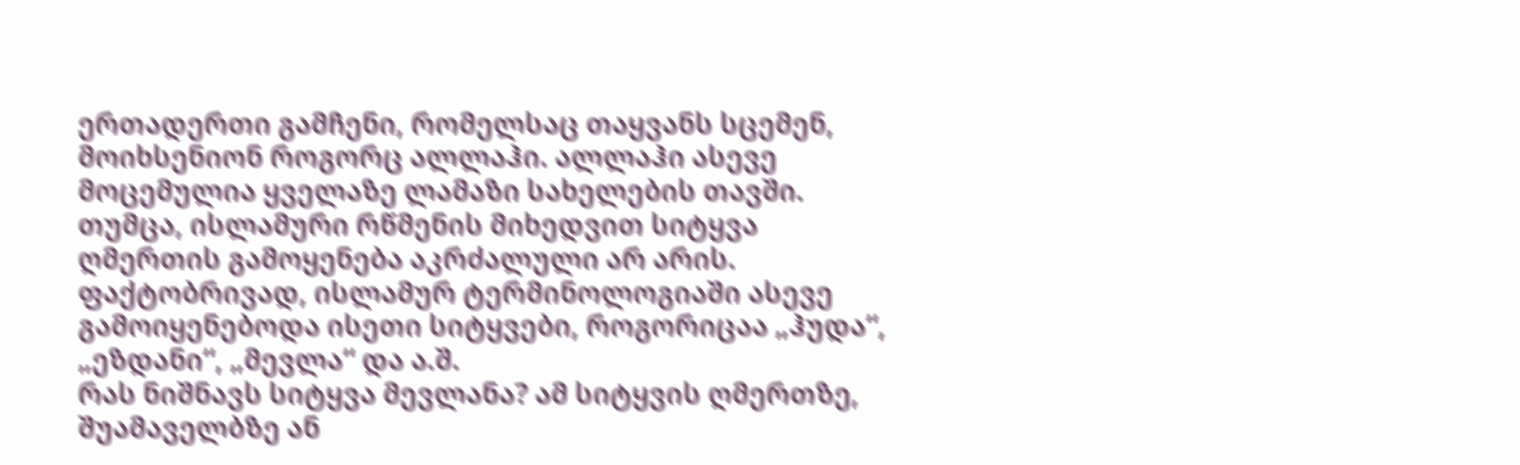ერთადერთი გამჩენი, რომელსაც თაყვანს სცემენ, მოიხსენიონ როგორც ალლაჰი. ალლაჰი ასევე მოცემულია ყველაზე ლამაზი სახელების თავში. თუმცა, ისლამური რწმენის მიხედვით სიტყვა ღმერთის გამოყენება აკრძალული არ არის. ფაქტობრივად, ისლამურ ტერმინოლოგიაში ასევე გამოიყენებოდა ისეთი სიტყვები, როგორიცაა „ჰუდა“, „ეზდანი“, „მევლა“ და ა.შ.
რას ნიშნავს სიტყვა მევლანა? ამ სიტყვის ღმერთზე, შუამაველბზე ან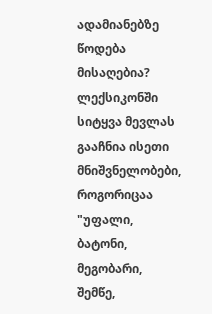ადამიანებზე წოდება მისაღებია?
ლექსიკონში სიტყვა მევლას გააჩნია ისეთი მნიშვნელობები, როგორიცაა "უფალი, ბატონი, მეგობარი, შემწე,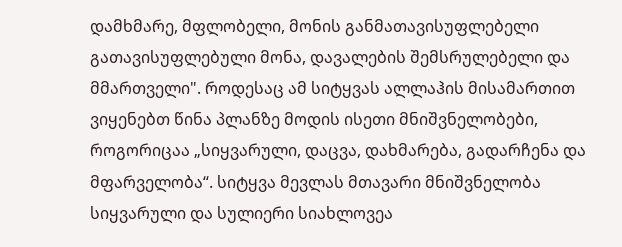დამხმარე, მფლობელი, მონის განმათავისუფლებელი გათავისუფლებული მონა, დავალების შემსრულებელი და მმართველი". როდესაც ამ სიტყვას ალლაჰის მისამართით ვიყენებთ წინა პლანზე მოდის ისეთი მნიშვნელობები, როგორიცაა „სიყვარული, დაცვა, დახმარება, გადარჩენა და მფარველობა“. სიტყვა მევლას მთავარი მნიშვნელობა სიყვარული და სულიერი სიახლოვეა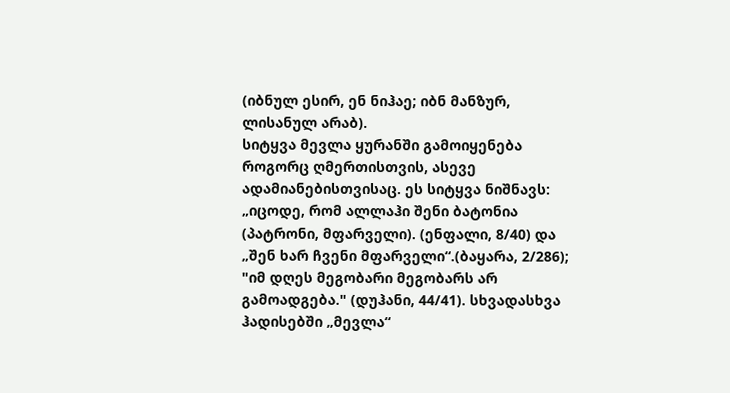(იბნულ ესირ, ენ ნიჰაე; იბნ მანზურ, ლისანულ არაბ).
სიტყვა მევლა ყურანში გამოიყენება როგორც ღმერთისთვის, ასევე ადამიანებისთვისაც. ეს სიტყვა ნიშნავს: „იცოდე, რომ ალლაჰი შენი ბატონია (პატრონი, მფარველი). (ენფალი, 8/40) და „შენ ხარ ჩვენი მფარველი“.(ბაყარა, 2/286); "იმ დღეს მეგობარი მეგობარს არ გამოადგება." (დუჰანი, 44/41). სხვადასხვა ჰადისებში „მევლა“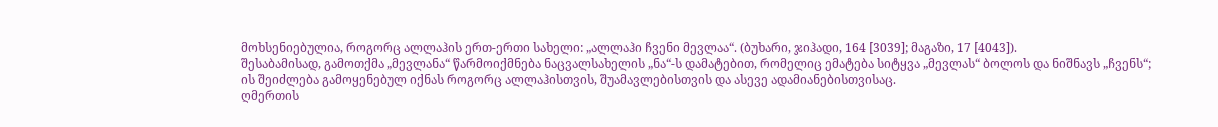მოხსენიებულია, როგორც ალლაჰის ერთ-ერთი სახელი: „ალლაჰი ჩვენი მევლაა“. (ბუხარი, ჯიჰადი, 164 [3039]; მაგაზი, 17 [4043]).
შესაბამისად, გამოთქმა „მევლანა“ წარმოიქმნება ნაცვალსახელის „ნა“-ს დამატებით, რომელიც ემატება სიტყვა „მევლას“ ბოლოს და ნიშნავს „ჩვენს“; ის შეიძლება გამოყენებულ იქნას როგორც ალლაჰისთვის, შუამავლებისთვის და ასევე ადამიანებისთვისაც.
ღმერთის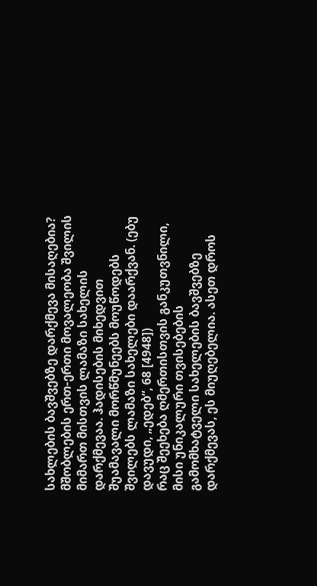სახლების ბავშვებზე დარქმევა მისაღებია?
მშობლების ერთ-ერთი მოვალეობა შვილის მიმართ მისთვის ლამაზი სახელის დარქმევაა. ჰადისების მიხედვით შუამავალი მორწმუნეებს მოუწოდებს შვილებს ლამაზი სახელები დაარქვან. (ებუ დავუდი, „ედებ“, 68 [4948])
რაც შეეხება ღმერთისთვის განკუთვნილი, მისი უნიკალური თვისებების გამომხატველი სახელების ბავშვებზე დარქმევას, ეს მიუღებელია. ასეთ დროს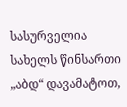სასურველია სახელს წინსართი „აბდ“ დავამატოთ,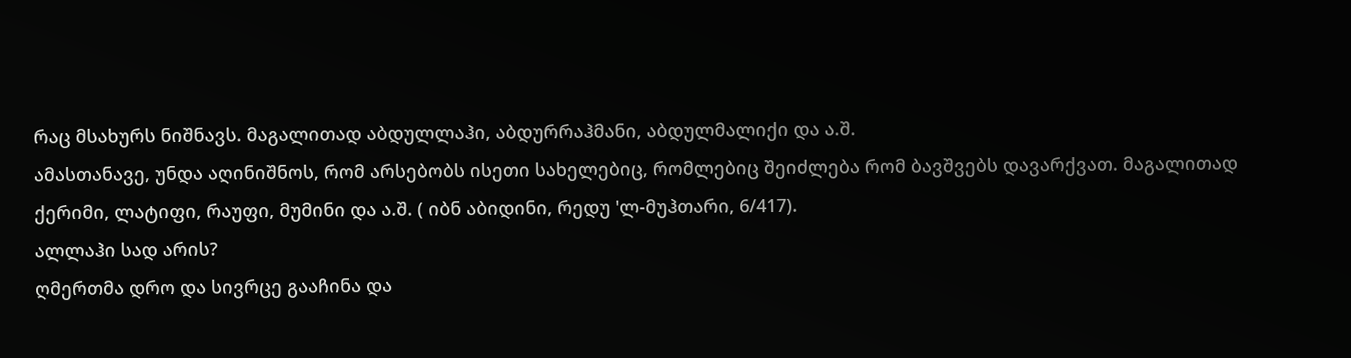რაც მსახურს ნიშნავს. მაგალითად აბდულლაჰი, აბდურრაჰმანი, აბდულმალიქი და ა.შ.
ამასთანავე, უნდა აღინიშნოს, რომ არსებობს ისეთი სახელებიც, რომლებიც შეიძლება რომ ბავშვებს დავარქვათ. მაგალითად ქერიმი, ლატიფი, რაუფი, მუმინი და ა.შ. ( იბნ აბიდინი, რედუ 'ლ-მუჰთარი, 6/417).
ალლაჰი სად არის?
ღმერთმა დრო და სივრცე გააჩინა და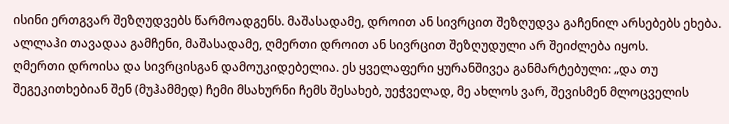ისინი ერთგვარ შეზღუდვებს წარმოადგენს. მაშასადამე, დროით ან სივრცით შეზღუდვა გაჩენილ არსებებს ეხება. ალლაჰი თავადაა გამჩენი, მაშასადამე, ღმერთი დროით ან სივრცით შეზღუდული არ შეიძლება იყოს.
ღმერთი დროისა და სივრცისგან დამოუკიდებელია. ეს ყველაფერი ყურანშივეა განმარტებული: „და თუ შეგეკითხებიან შენ (მუჰამმედ) ჩემი მსახურნი ჩემს შესახებ, უეჭველად, მე ახლოს ვარ, შევისმენ მლოცველის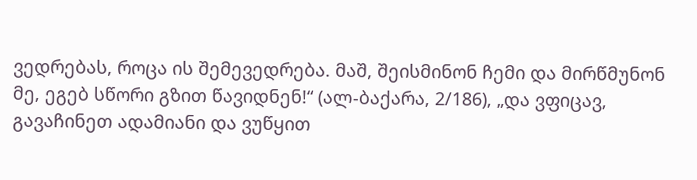ვედრებას, როცა ის შემევედრება. მაშ, შეისმინონ ჩემი და მირწმუნონ მე, ეგებ სწორი გზით წავიდნენ!“ (ალ-ბაქარა, 2/186), „და ვფიცავ, გავაჩინეთ ადამიანი და ვუწყით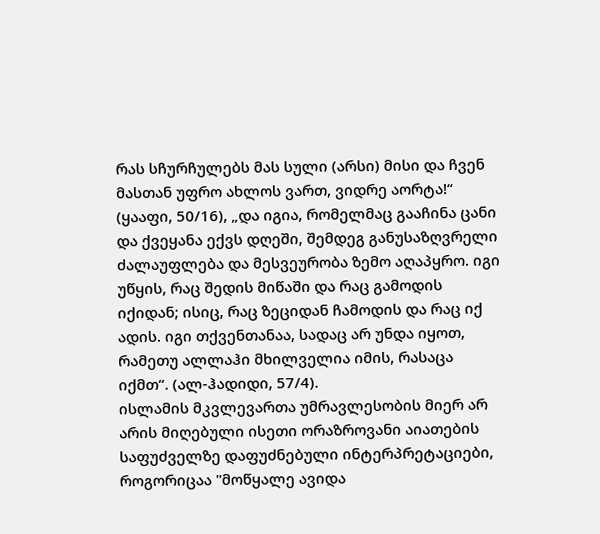რას სჩურჩულებს მას სული (არსი) მისი და ჩვენ მასთან უფრო ახლოს ვართ, ვიდრე აორტა!“
(ყააფი, 50/16), „და იგია, რომელმაც გააჩინა ცანი და ქვეყანა ექვს დღეში, შემდეგ განუსაზღვრელი ძალაუფლება და მესვეურობა ზემო აღაპყრო. იგი უწყის, რაც შედის მიწაში და რაც გამოდის იქიდან; ისიც, რაც ზეციდან ჩამოდის და რაც იქ ადის. იგი თქვენთანაა, სადაც არ უნდა იყოთ, რამეთუ ალლაჰი მხილველია იმის, რასაცა იქმთ“. (ალ-ჰადიდი, 57/4).
ისლამის მკვლევართა უმრავლესობის მიერ არ არის მიღებული ისეთი ორაზროვანი აიათების საფუძველზე დაფუძნებული ინტერპრეტაციები, როგორიცაა "მოწყალე ავიდა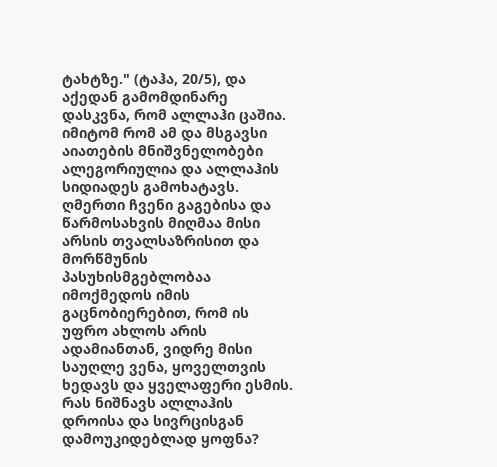ტახტზე." (ტაჰა, 20/5), და აქედან გამომდინარე დასკვნა, რომ ალლაჰი ცაშია. იმიტომ რომ ამ და მსგავსი აიათების მნიშვნელობები ალეგორიულია და ალლაჰის სიდიადეს გამოხატავს. ღმერთი ჩვენი გაგებისა და წარმოსახვის მიღმაა მისი არსის თვალსაზრისით და მორწმუნის პასუხისმგებლობაა იმოქმედოს იმის გაცნობიერებით, რომ ის უფრო ახლოს არის ადამიანთან, ვიდრე მისი საუღლე ვენა, ყოველთვის ხედავს და ყველაფერი ესმის.
რას ნიშნავს ალლაჰის დროისა და სივრცისგან დამოუკიდებლად ყოფნა?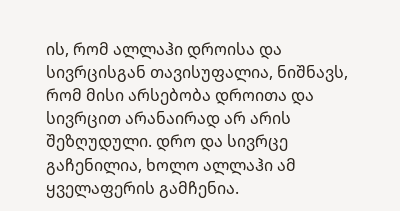ის, რომ ალლაჰი დროისა და სივრცისგან თავისუფალია, ნიშნავს, რომ მისი არსებობა დროითა და სივრცით არანაირად არ არის შეზღუდული. დრო და სივრცე გაჩენილია, ხოლო ალლაჰი ამ ყველაფერის გამჩენია.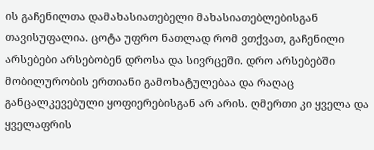ის გაჩენილთა დამახასიათებელი მახასიათებლებისგან თავისუფალია. ცოტა უფრო ნათლად რომ ვთქვათ, გაჩენილი არსებები არსებობენ დროსა და სივრცეში. დრო არსებებში მობილურობის ერთიანი გამოხატულებაა და რაღაც განცალკევებული ყოფიერებისგან არ არის. ღმერთი კი ყველა და ყველაფრის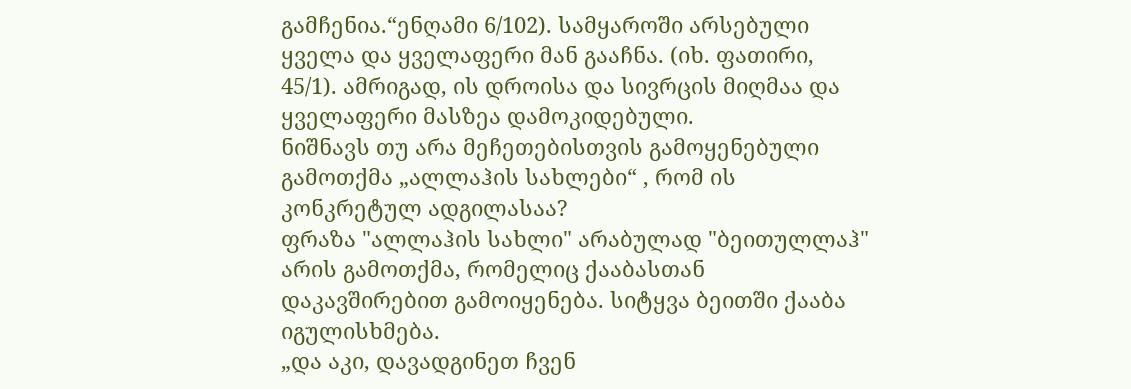გამჩენია.“ენღამი 6/102). სამყაროში არსებული ყველა და ყველაფერი მან გააჩნა. (იხ. ფათირი, 45/1). ამრიგად, ის დროისა და სივრცის მიღმაა და ყველაფერი მასზეა დამოკიდებული.
ნიშნავს თუ არა მეჩეთებისთვის გამოყენებული გამოთქმა „ალლაჰის სახლები“ , რომ ის კონკრეტულ ადგილასაა?
ფრაზა "ალლაჰის სახლი" არაბულად "ბეითულლაჰ" არის გამოთქმა, რომელიც ქააბასთან დაკავშირებით გამოიყენება. სიტყვა ბეითში ქააბა იგულისხმება.
„და აკი, დავადგინეთ ჩვენ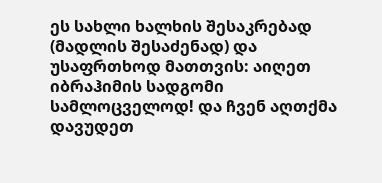ეს სახლი ხალხის შესაკრებად (მადლის შესაძენად) და უსაფრთხოდ მათთვის: აიღეთ იბრაჰიმის სადგომი სამლოცველოდ! და ჩვენ აღთქმა დავუდეთ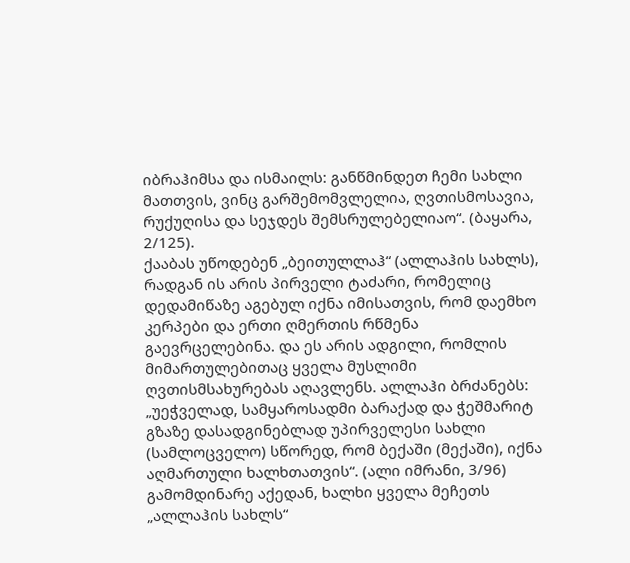იბრაჰიმსა და ისმაილს: განწმინდეთ ჩემი სახლი მათთვის, ვინც გარშემომვლელია, ღვთისმოსავია, რუქუღისა და სეჯდეს შემსრულებელიაო“. (ბაყარა, 2/125).
ქააბას უწოდებენ „ბეითულლაჰ“ (ალლაჰის სახლს), რადგან ის არის პირველი ტაძარი, რომელიც დედამიწაზე აგებულ იქნა იმისათვის, რომ დაემხო კერპები და ერთი ღმერთის რწმენა გაევრცელებინა. და ეს არის ადგილი, რომლის მიმართულებითაც ყველა მუსლიმი ღვთისმსახურებას აღავლენს. ალლაჰი ბრძანებს: „უეჭველად, სამყაროსადმი ბარაქად და ჭეშმარიტ გზაზე დასადგინებლად უპირველესი სახლი (სამლოცველო) სწორედ, რომ ბექაში (მექაში), იქნა აღმართული ხალხთათვის“. (ალი იმრანი, 3/96) გამომდინარე აქედან, ხალხი ყველა მეჩეთს „ალლაჰის სახლს“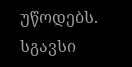უწოდებს. სგავსი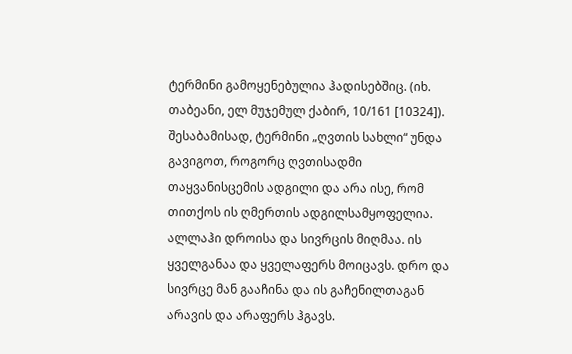ტერმინი გამოყენებულია ჰადისებშიც. (იხ. თაბეანი, ელ მუჯემულ ქაბირ, 10/161 [10324]).
შესაბამისად, ტერმინი „ღვთის სახლი“ უნდა გავიგოთ, როგორც ღვთისადმი თაყვანისცემის ადგილი და არა ისე, რომ თითქოს ის ღმერთის ადგილსამყოფელია. ალლაჰი დროისა და სივრცის მიღმაა. ის ყველგანაა და ყველაფერს მოიცავს. დრო და სივრცე მან გააჩინა და ის გაჩენილთაგან არავის და არაფერს ჰგავს.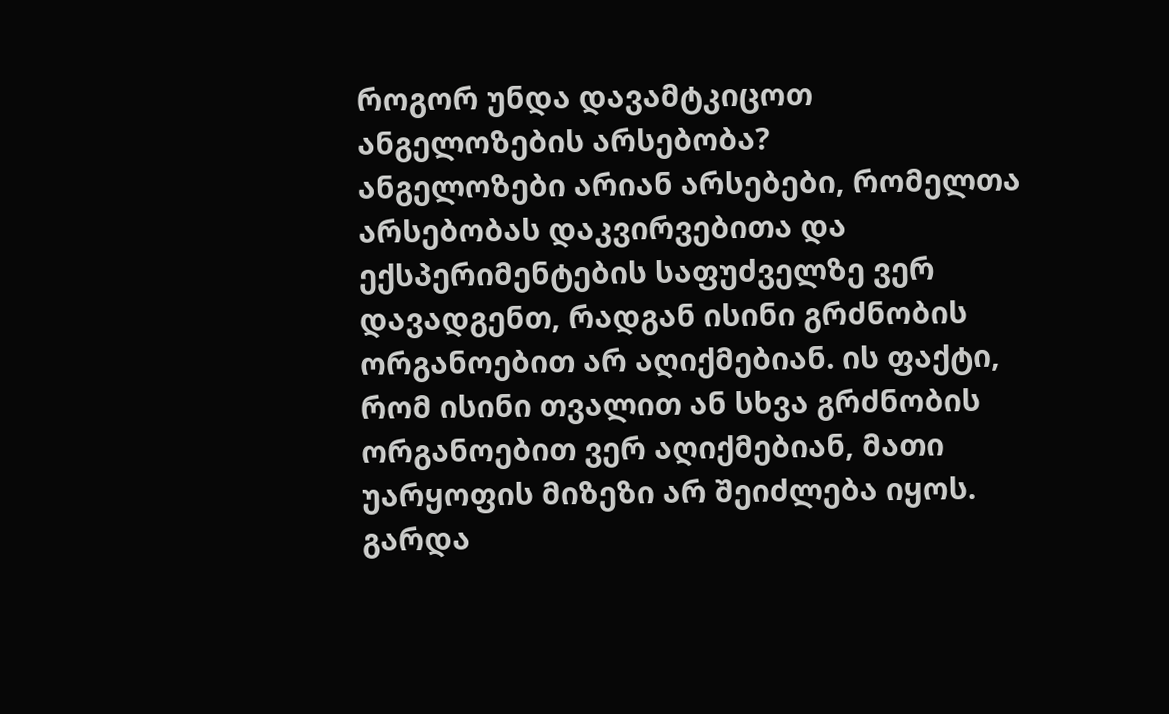როგორ უნდა დავამტკიცოთ ანგელოზების არსებობა?
ანგელოზები არიან არსებები, რომელთა არსებობას დაკვირვებითა და ექსპერიმენტების საფუძველზე ვერ დავადგენთ, რადგან ისინი გრძნობის ორგანოებით არ აღიქმებიან. ის ფაქტი, რომ ისინი თვალით ან სხვა გრძნობის ორგანოებით ვერ აღიქმებიან, მათი უარყოფის მიზეზი არ შეიძლება იყოს. გარდა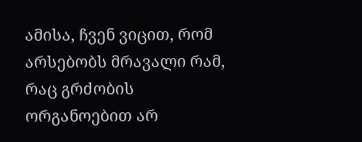ამისა, ჩვენ ვიცით, რომ არსებობს მრავალი რამ, რაც გრძობის ორგანოებით არ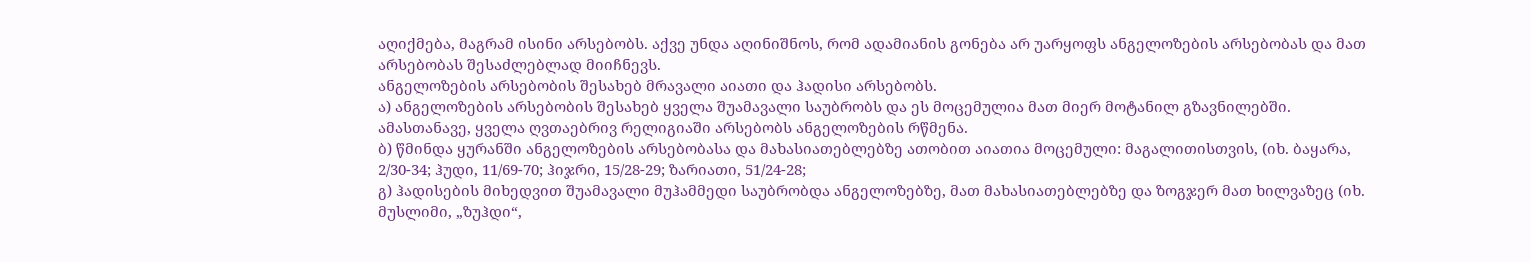აღიქმება, მაგრამ ისინი არსებობს. აქვე უნდა აღინიშნოს, რომ ადამიანის გონება არ უარყოფს ანგელოზების არსებობას და მათ არსებობას შესაძლებლად მიიჩნევს.
ანგელოზების არსებობის შესახებ მრავალი აიათი და ჰადისი არსებობს.
ა) ანგელოზების არსებობის შესახებ ყველა შუამავალი საუბრობს და ეს მოცემულია მათ მიერ მოტანილ გზავნილებში. ამასთანავე, ყველა ღვთაებრივ რელიგიაში არსებობს ანგელოზების რწმენა.
ბ) წმინდა ყურანში ანგელოზების არსებობასა და მახასიათებლებზე ათობით აიათია მოცემული: მაგალითისთვის, (იხ. ბაყარა, 2/30-34; ჰუდი, 11/69-70; ჰიჯრი, 15/28-29; ზარიათი, 51/24-28;
გ) ჰადისების მიხედვით შუამავალი მუჰამმედი საუბრობდა ანგელოზებზე, მათ მახასიათებლებზე და ზოგჯერ მათ ხილვაზეც (იხ. მუსლიმი, „ზუჰდი“,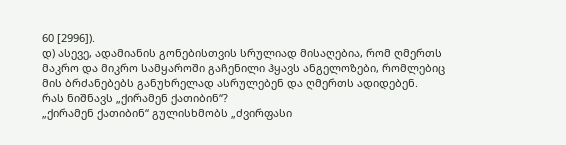60 [2996]).
დ) ასევე, ადამიანის გონებისთვის სრულიად მისაღებია, რომ ღმერთს მაკრო და მიკრო სამყაროში გაჩენილი ჰყავს ანგელოზები, რომლებიც მის ბრძანებებს განუხრელად ასრულებენ და ღმერთს ადიდებენ.
რას ნიშნავს „ქირამენ ქათიბინ“?
„ქირამენ ქათიბინ“ გულისხმობს „ძვირფასი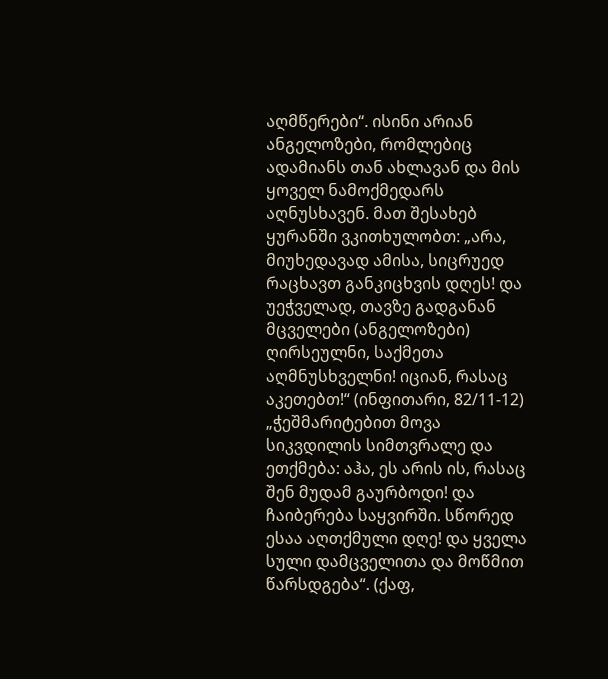აღმწერები“. ისინი არიან ანგელოზები, რომლებიც ადამიანს თან ახლავან და მის ყოველ ნამოქმედარს აღნუსხავენ. მათ შესახებ ყურანში ვკითხულობთ: „არა, მიუხედავად ამისა, სიცრუედ რაცხავთ განკიცხვის დღეს! და უეჭველად, თავზე გადგანან მცველები (ანგელოზები) ღირსეულნი, საქმეთა აღმნუსხველნი! იციან, რასაც აკეთებთ!“ (ინფითარი, 82/11-12)
„ჭეშმარიტებით მოვა სიკვდილის სიმთვრალე და ეთქმება: აჰა, ეს არის ის, რასაც შენ მუდამ გაურბოდი! და ჩაიბერება საყვირში. სწორედ ესაა აღთქმული დღე! და ყველა სული დამცველითა და მოწმით წარსდგება“. (ქაფ,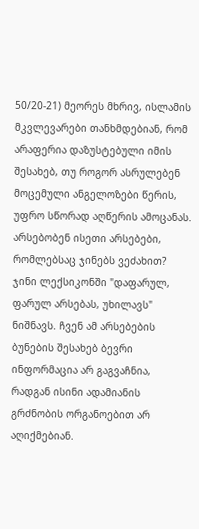50/20-21) მეორეს მხრივ, ისლამის მკვლევარები თანხმდებიან, რომ არაფერია დაზუსტებული იმის შესახებ, თუ როგორ ასრულებენ მოცემული ანგელოზები წერის, უფრო სწორად აღწერის ამოცანას.
არსებობენ ისეთი არსებები, რომლებსაც ჯინებს ვეძახით?
ჯინი ლექსიკონში "დაფარულ, ფარულ არსებას, უხილავს" ნიშნავს. ჩვენ ამ არსებების ბუნების შესახებ ბევრი ინფორმაცია არ გაგვაჩნია, რადგან ისინი ადამიანის გრძნობის ორგანოებით არ აღიქმებიან.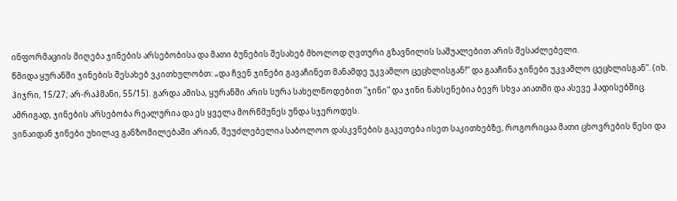ინფორმაციის მიღება ჯინების არსებობისა და მათი ბუნების შესახებ მხოლოდ ღვთური გზავნილის საშუალებით არის შესაძლებელი.
წმიდა ყურანში ჯინების შესახებ ვკითხულობთ: „და ჩვენ ჯინები გავაჩინეთ მანამდე უკვამლო ცეცხლისგან!“ და გააჩინა ჯინები უკვამლო ცეცხლისგან“. (იხ. ჰიჯრი, 15/27; არ-რაჰმანი, 55/15). გარდა ამისა, ყურანში არის სურა სახელწოდებით "ჯინი" და ჯინი ნახსენებია ბევრ სხვა აიათში და ასევე ჰადისებშიც. ამრიგად, ჯინების არსებობა რეალურია და ეს ყველა მორწმუნეს უნდა სჯეროდეს.
ვინაიდან ჯინები უხილავ განზომილებაში არიან, შეუძლებელია საბოლოო დასკვნების გაკეთება ისეთ საკითხებზე, როგორიცაა მათი ცხოვრების წესი და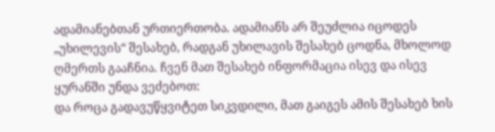ადამიანებთან ურთიერთობა. ადამიანს არ შეუძლია იცოდეს „უხილევის“ შესახებ, რადგან უხილავის შესახებ ცოდნა, მხოლოდ ღმერთს გააჩნია. ჩვენ მათ შესახებ ინფორმაცია ისევ და ისევ ყურანში უნდა ვეძებოთ:
და როცა გადავუწყვიტეთ სიკვდილი, მათ გაიგეს ამის შესახებ ხის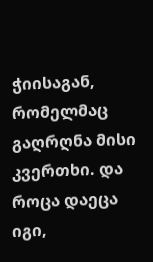ჭიისაგან, რომელმაც გაღრღნა მისი კვერთხი. და როცა დაეცა იგი,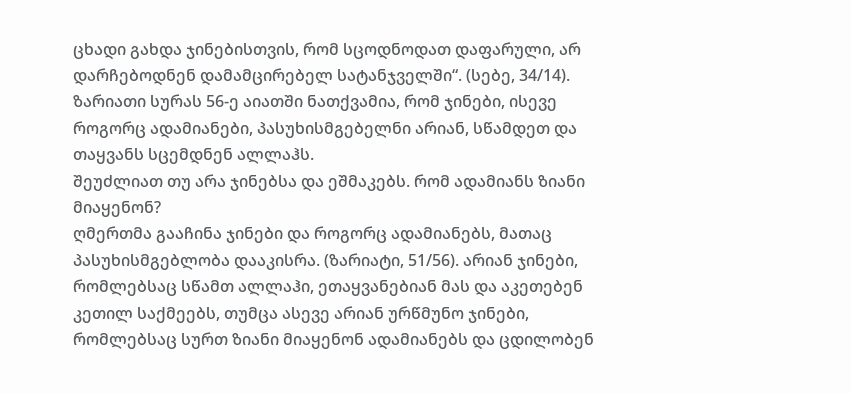ცხადი გახდა ჯინებისთვის, რომ სცოდნოდათ დაფარული, არ დარჩებოდნენ დამამცირებელ სატანჯველში“. (სებე, 34/14).
ზარიათი სურას 56-ე აიათში ნათქვამია, რომ ჯინები, ისევე როგორც ადამიანები, პასუხისმგებელნი არიან, სწამდეთ და თაყვანს სცემდნენ ალლაჰს.
შეუძლიათ თუ არა ჯინებსა და ეშმაკებს. რომ ადამიანს ზიანი მიაყენონ?
ღმერთმა გააჩინა ჯინები და როგორც ადამიანებს, მათაც პასუხისმგებლობა დააკისრა. (ზარიატი, 51/56). არიან ჯინები, რომლებსაც სწამთ ალლაჰი, ეთაყვანებიან მას და აკეთებენ კეთილ საქმეებს, თუმცა ასევე არიან ურწმუნო ჯინები, რომლებსაც სურთ ზიანი მიაყენონ ადამიანებს და ცდილობენ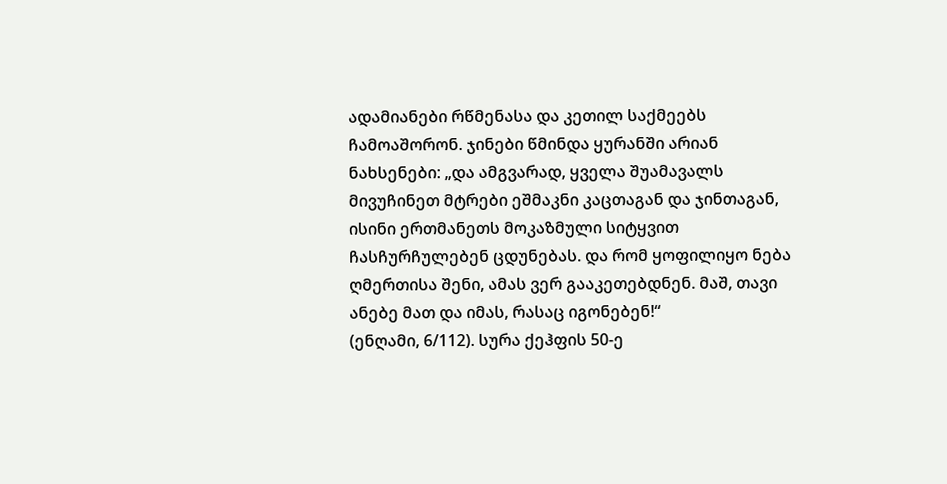ადამიანები რწმენასა და კეთილ საქმეებს ჩამოაშორონ. ჯინები წმინდა ყურანში არიან ნახსენები: „და ამგვარად, ყველა შუამავალს მივუჩინეთ მტრები ეშმაკნი კაცთაგან და ჯინთაგან, ისინი ერთმანეთს მოკაზმული სიტყვით ჩასჩურჩულებენ ცდუნებას. და რომ ყოფილიყო ნება ღმერთისა შენი, ამას ვერ გააკეთებდნენ. მაშ, თავი ანებე მათ და იმას, რასაც იგონებენ!“
(ენღამი, 6/112). სურა ქეჰფის 50-ე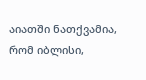აიათში ნათქვამია, რომ იბლისი,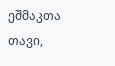ეშმაკთა თავი,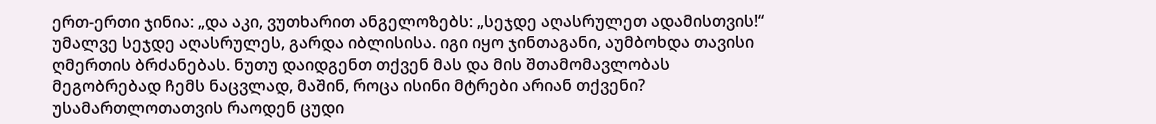ერთ-ერთი ჯინია: „და აკი, ვუთხარით ანგელოზებს: „სეჯდე აღასრულეთ ადამისთვის!“ უმალვე სეჯდე აღასრულეს, გარდა იბლისისა. იგი იყო ჯინთაგანი, აუმბოხდა თავისი ღმერთის ბრძანებას. ნუთუ დაიდგენთ თქვენ მას და მის შთამომავლობას მეგობრებად ჩემს ნაცვლად, მაშინ, როცა ისინი მტრები არიან თქვენი? უსამართლოთათვის რაოდენ ცუდი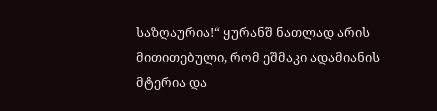საზღაურია!“ ყურანშ ნათლად არის მითითებული, რომ ეშმაკი ადამიანის მტერია და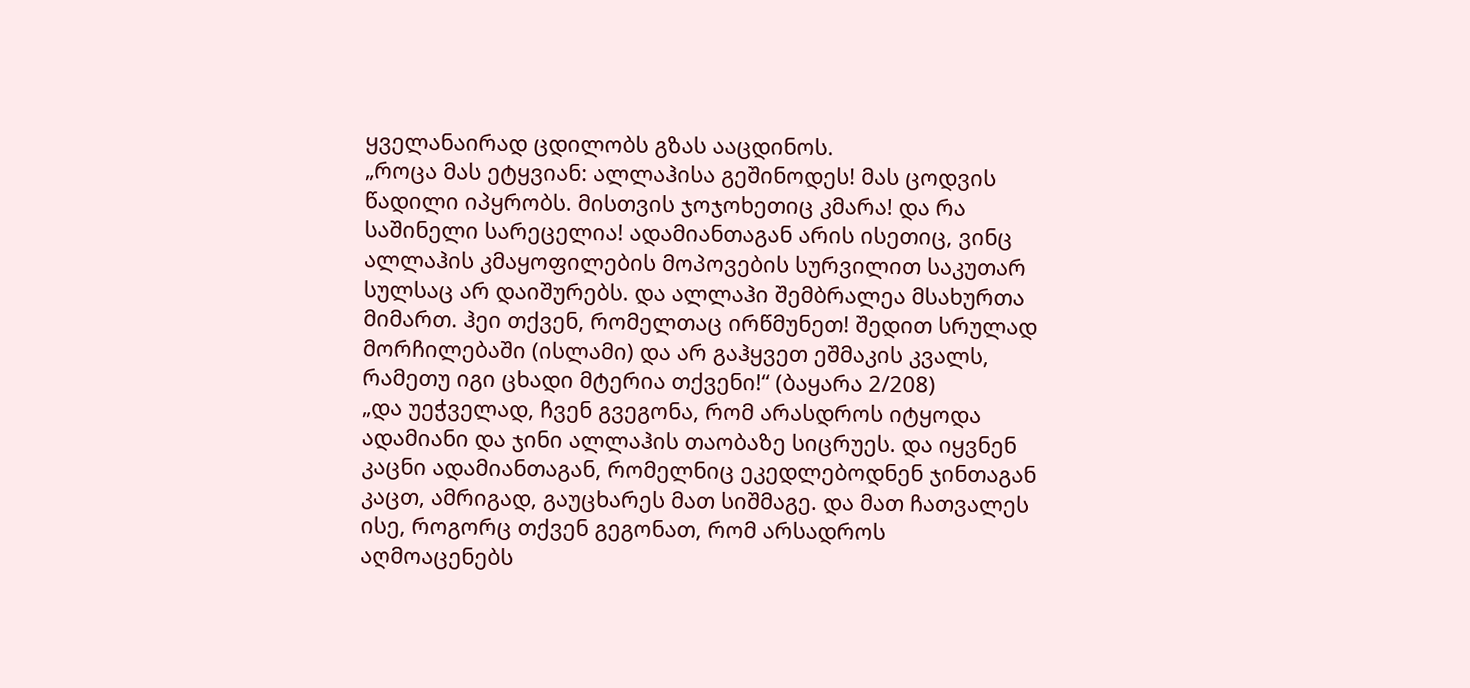ყველანაირად ცდილობს გზას ააცდინოს.
„როცა მას ეტყვიან: ალლაჰისა გეშინოდეს! მას ცოდვის წადილი იპყრობს. მისთვის ჯოჯოხეთიც კმარა! და რა საშინელი სარეცელია! ადამიანთაგან არის ისეთიც, ვინც ალლაჰის კმაყოფილების მოპოვების სურვილით საკუთარ სულსაც არ დაიშურებს. და ალლაჰი შემბრალეა მსახურთა მიმართ. ჰეი თქვენ, რომელთაც ირწმუნეთ! შედით სრულად მორჩილებაში (ისლამი) და არ გაჰყვეთ ეშმაკის კვალს, რამეთუ იგი ცხადი მტერია თქვენი!“ (ბაყარა 2/208)
„და უეჭველად, ჩვენ გვეგონა, რომ არასდროს იტყოდა ადამიანი და ჯინი ალლაჰის თაობაზე სიცრუეს. და იყვნენ კაცნი ადამიანთაგან, რომელნიც ეკედლებოდნენ ჯინთაგან კაცთ, ამრიგად, გაუცხარეს მათ სიშმაგე. და მათ ჩათვალეს ისე, როგორც თქვენ გეგონათ, რომ არსადროს აღმოაცენებს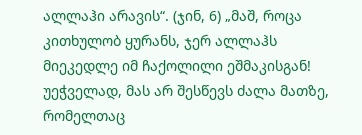ალლაჰი არავის“. (ჯინ, 6) „მაშ, როცა კითხულობ ყურანს, ჯერ ალლაჰს მიეკედლე იმ ჩაქოლილი ეშმაკისგან! უეჭველად, მას არ შესწევს ძალა მათზე, რომელთაც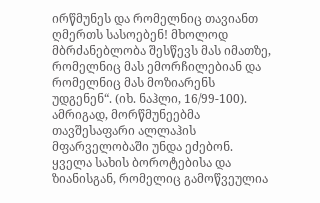ირწმუნეს და რომელნიც თავიანთ ღმერთს სასოებენ! მხოლოდ მბრძანებლობა შესწევს მას იმათზე, რომელნიც მას ემორჩილებიან და რომელნიც მას მოზიარენს უდგენენ“. (იხ. ნაჰლი, 16/99-100).
ამრიგად, მორწმუნეებმა თავშესაფარი ალლაჰის მფარველობაში უნდა ეძებონ. ყველა სახის ბოროტებისა და ზიანისგან, რომელიც გამოწვეულია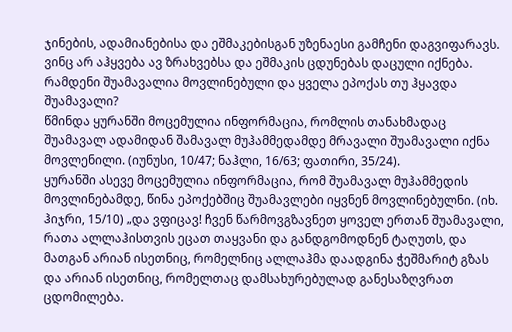ჯინების, ადამიანებისა და ეშმაკებისგან უზენაესი გამჩენი დაგვიფარავს. ვინც არ აჰყვება ავ ზრახვებსა და ეშმაკის ცდუნებას დაცული იქნება.
რამდენი შუამავალია მოვლინებული და ყველა ეპოქას თუ ჰყავდა შუამავალი?
წმინდა ყურანში მოცემულია ინფორმაცია, რომლის თანახმადაც შუამავალ ადამიდან შამავალ მუჰამმედამდე მრავალი შუამავალი იქნა მოვლენილი. (იუნუსი, 10/47; ნაჰლი, 16/63; ფათირი, 35/24).
ყურანში ასევე მოცემულია ინფორმაცია, რომ შუამავალ მუჰამმედის მოვლინებამდე, წინა ეპოქებშიც შუამავლები იყვნენ მოვლინებულნი. (იხ. ჰიჯრი, 15/10) „და ვფიცავ! ჩვენ წარმოვგზავნეთ ყოველ ერთან შუამავალი, რათა ალლაჰისთვის ეცათ თაყვანი და განდგომოდნენ ტაღუთს, და მათგან არიან ისეთნიც, რომელნიც ალლაჰმა დაადგინა ჭეშმარიტ გზას და არიან ისეთნიც, რომელთაც დამსახურებულად განესაზღვრათ ცდომილება.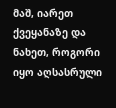მაშ, იარეთ ქვეყანაზე და ნახეთ, როგორი იყო აღსასრული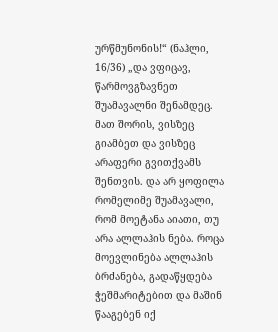ურწმუნონის!“ (ნაჰლი, 16/36) „და ვფიცავ, წარმოვგზავნეთ შუამავალნი შენამდეც. მათ შორის, ვისზეც გიამბეთ და ვისზეც არაფერი გვითქვამს შენთვის. და არ ყოფილა რომელიმე შუამავალი, რომ მოეტანა აიათი, თუ არა ალლაჰის ნება. როცა მოევლინება ალლაჰის ბრძანება, გადაწყდება ჭეშმარიტებით და მაშინ წააგებენ იქ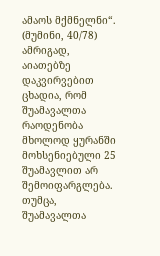ამაოს მქმნელნი“.
(მუმინი, 40/78) ამრიგად, აიათებზე დაკვირვებით ცხადია, რომ შუამავალთა რაოდენობა მხოლოდ ყურანში მოხსენიებული 25 შუამავლით არ შემოიფარგლება. თუმცა, შუამავალთა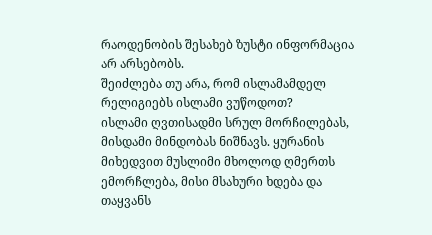რაოდენობის შესახებ ზუსტი ინფორმაცია არ არსებობს.
შეიძლება თუ არა, რომ ისლამამდელ რელიგიებს ისლამი ვუწოდოთ?
ისლამი ღვთისადმი სრულ მორჩილებას, მისდამი მინდობას ნიშნავს. ყურანის მიხედვით მუსლიმი მხოლოდ ღმერთს ემორჩლება, მისი მსახური ხდება და თაყვანს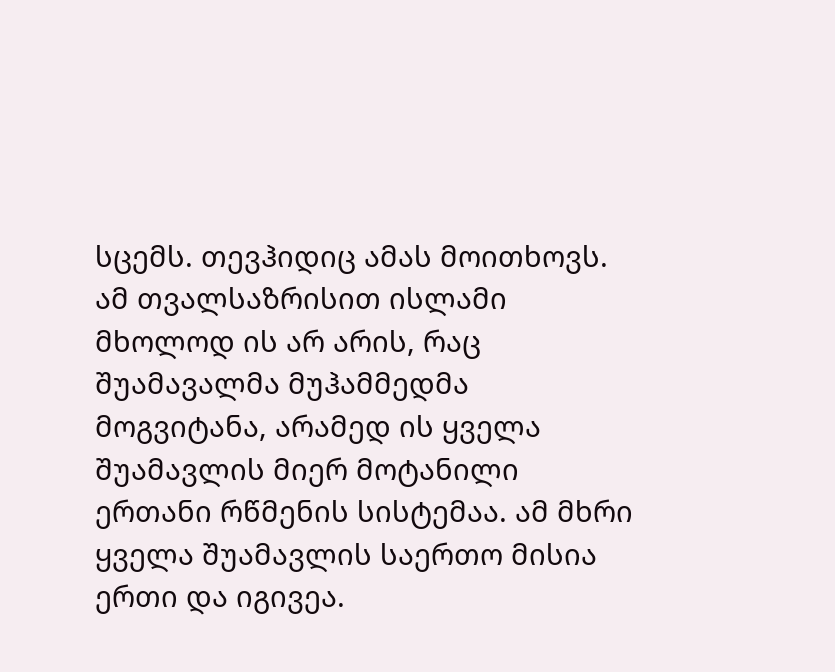სცემს. თევჰიდიც ამას მოითხოვს. ამ თვალსაზრისით ისლამი მხოლოდ ის არ არის, რაც შუამავალმა მუჰამმედმა მოგვიტანა, არამედ ის ყველა შუამავლის მიერ მოტანილი ერთანი რწმენის სისტემაა. ამ მხრი ყველა შუამავლის საერთო მისია ერთი და იგივეა.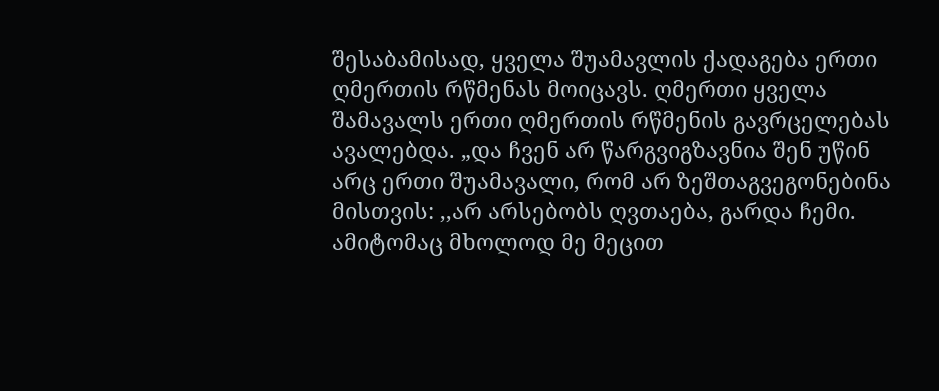შესაბამისად, ყველა შუამავლის ქადაგება ერთი ღმერთის რწმენას მოიცავს. ღმერთი ყველა შამავალს ერთი ღმერთის რწმენის გავრცელებას ავალებდა. „და ჩვენ არ წარგვიგზავნია შენ უწინ არც ერთი შუამავალი, რომ არ ზეშთაგვეგონებინა მისთვის: ,,არ არსებობს ღვთაება, გარდა ჩემი. ამიტომაც მხოლოდ მე მეცით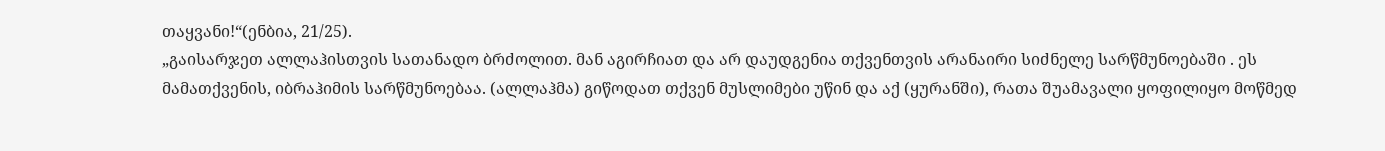თაყვანი!“(ენბია, 21/25).
„გაისარჯეთ ალლაჰისთვის სათანადო ბრძოლით. მან აგირჩიათ და არ დაუდგენია თქვენთვის არანაირი სიძნელე სარწმუნოებაში . ეს მამათქვენის, იბრაჰიმის სარწმუნოებაა. (ალლაჰმა) გიწოდათ თქვენ მუსლიმები უწინ და აქ (ყურანში), რათა შუამავალი ყოფილიყო მოწმედ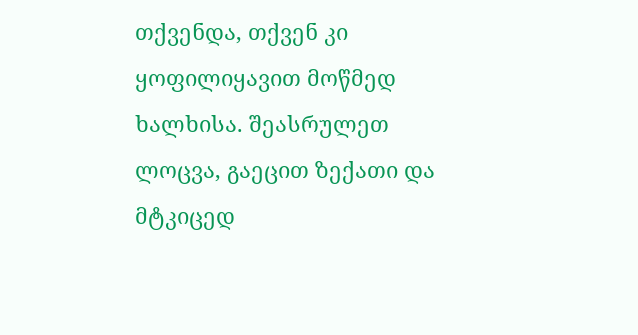თქვენდა, თქვენ კი ყოფილიყავით მოწმედ ხალხისა. შეასრულეთ ლოცვა, გაეცით ზექათი და მტკიცედ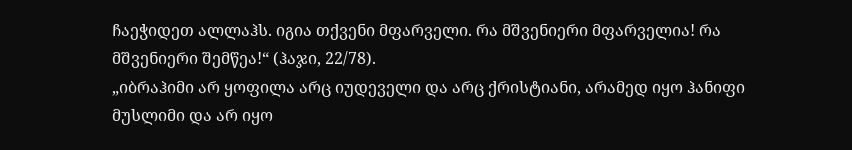ჩაეჭიდეთ ალლაჰს. იგია თქვენი მფარველი. რა მშვენიერი მფარველია! რა მშვენიერი შემწეა!“ (ჰაჯი, 22/78).
„იბრაჰიმი არ ყოფილა არც იუდეველი და არც ქრისტიანი, არამედ იყო ჰანიფი მუსლიმი და არ იყო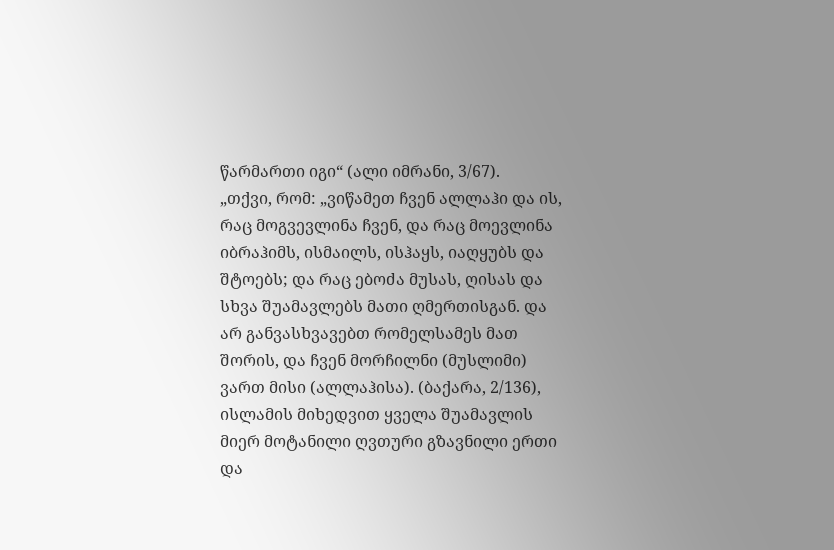წარმართი იგი“ (ალი იმრანი, 3/67).
„თქვი, რომ: „ვიწამეთ ჩვენ ალლაჰი და ის, რაც მოგვევლინა ჩვენ, და რაც მოევლინა იბრაჰიმს, ისმაილს, ისჰაყს, იაღყუბს და შტოებს; და რაც ებოძა მუსას, ღისას და სხვა შუამავლებს მათი ღმერთისგან. და არ განვასხვავებთ რომელსამეს მათ შორის, და ჩვენ მორჩილნი (მუსლიმი) ვართ მისი (ალლაჰისა). (ბაქარა, 2/136), ისლამის მიხედვით ყველა შუამავლის მიერ მოტანილი ღვთური გზავნილი ერთი და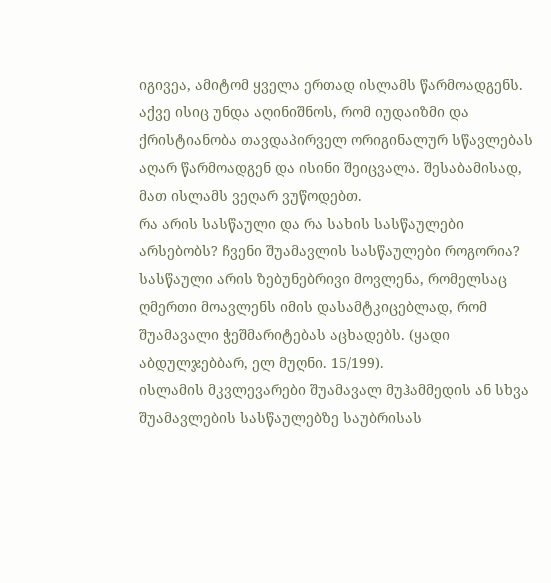იგივეა, ამიტომ ყველა ერთად ისლამს წარმოადგენს. აქვე ისიც უნდა აღინიშნოს, რომ იუდაიზმი და ქრისტიანობა თავდაპირველ ორიგინალურ სწავლებას აღარ წარმოადგენ და ისინი შეიცვალა. შესაბამისად, მათ ისლამს ვეღარ ვუწოდებთ.
რა არის სასწაული და რა სახის სასწაულები არსებობს? ჩვენი შუამავლის სასწაულები როგორია?
სასწაული არის ზებუნებრივი მოვლენა, რომელსაც ღმერთი მოავლენს იმის დასამტკიცებლად, რომ შუამავალი ჭეშმარიტებას აცხადებს. (ყადი აბდულჯებბარ, ელ მუღნი. 15/199).
ისლამის მკვლევარები შუამავალ მუჰამმედის ან სხვა შუამავლების სასწაულებზე საუბრისას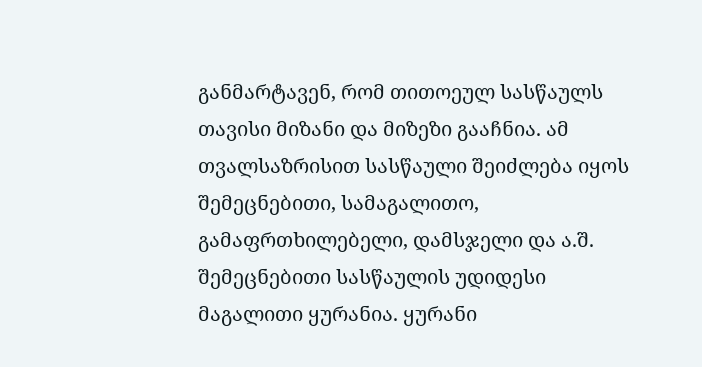განმარტავენ, რომ თითოეულ სასწაულს თავისი მიზანი და მიზეზი გააჩნია. ამ თვალსაზრისით სასწაული შეიძლება იყოს შემეცნებითი, სამაგალითო, გამაფრთხილებელი, დამსჯელი და ა.შ.
შემეცნებითი სასწაულის უდიდესი მაგალითი ყურანია. ყურანი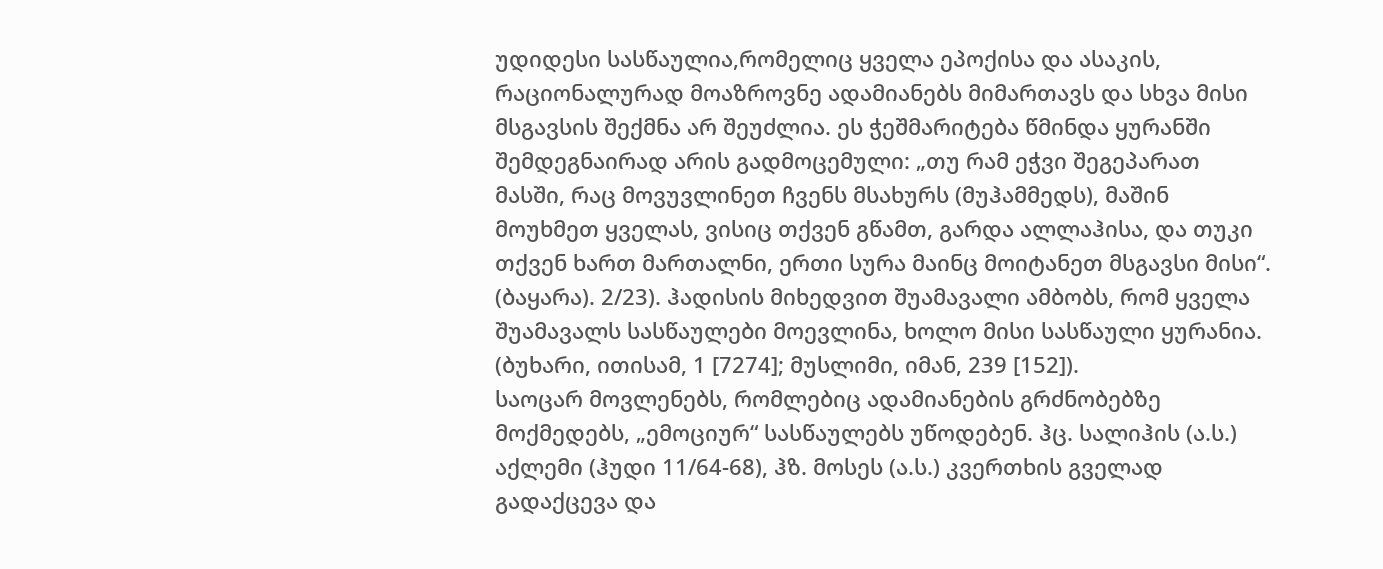უდიდესი სასწაულია,რომელიც ყველა ეპოქისა და ასაკის, რაციონალურად მოაზროვნე ადამიანებს მიმართავს და სხვა მისი მსგავსის შექმნა არ შეუძლია. ეს ჭეშმარიტება წმინდა ყურანში შემდეგნაირად არის გადმოცემული: „თუ რამ ეჭვი შეგეპარათ მასში, რაც მოვუვლინეთ ჩვენს მსახურს (მუჰამმედს), მაშინ მოუხმეთ ყველას, ვისიც თქვენ გწამთ, გარდა ალლაჰისა, და თუკი თქვენ ხართ მართალნი, ერთი სურა მაინც მოიტანეთ მსგავსი მისი“.
(ბაყარა). 2/23). ჰადისის მიხედვით შუამავალი ამბობს, რომ ყველა შუამავალს სასწაულები მოევლინა, ხოლო მისი სასწაული ყურანია. (ბუხარი, ითისამ, 1 [7274]; მუსლიმი, იმან, 239 [152]).
საოცარ მოვლენებს, რომლებიც ადამიანების გრძნობებზე მოქმედებს, „ემოციურ“ სასწაულებს უწოდებენ. ჰც. სალიჰის (ა.ს.) აქლემი (ჰუდი 11/64-68), ჰზ. მოსეს (ა.ს.) კვერთხის გველად გადაქცევა და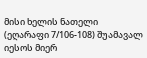მისი ხელის ნათელი (ეღარაფი 7/106-108) შუამავალ იესოს მიერ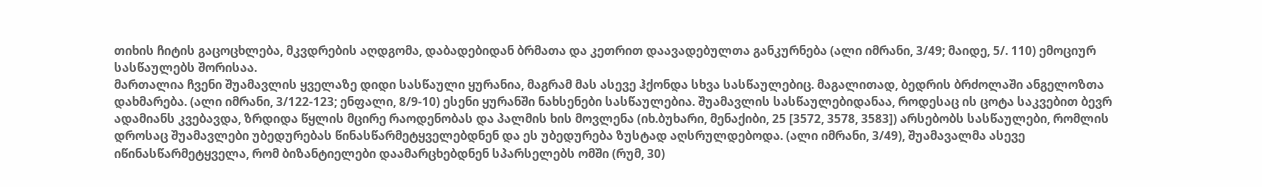თიხის ჩიტის გაცოცხლება, მკვდრების აღდგომა, დაბადებიდან ბრმათა და კეთრით დაავადებულთა განკურნება (ალი იმრანი, 3/49; მაიდე, 5/. 110) ემოციურ სასწაულებს შორისაა.
მართალია ჩვენი შუამავლის ყველაზე დიდი სასწაული ყურანია, მაგრამ მას ასევე ჰქონდა სხვა სასწაულებიც. მაგალითად, ბედრის ბრძოლაში ანგელოზთა დახმარება. (ალი იმრანი, 3/122-123; ენფალი, 8/9-10) ესენი ყურანში ნახსენები სასწაულებია. შუამავლის სასწაულებიდანაა, როდესაც ის ცოტა საკვებით ბევრ ადამიანს კვებავდა, ზრდიდა წყლის მცირე რაოდენობას და პალმის ხის მოვლენა (იხ.ბუხარი, მენაქიბი, 25 [3572, 3578, 3583]) არსებობს სასწაულები, რომლის დროსაც შუამავლები უბედურებას წინასწარმეტყველებდნენ და ეს უბედურება ზუსტად აღსრულდებოდა. (ალი იმრანი, 3/49), შუამავალმა ასევე იწინასწარმეტყველა, რომ ბიზანტიელები დაამარცხებდნენ სპარსელებს ომში (რუმ, 30)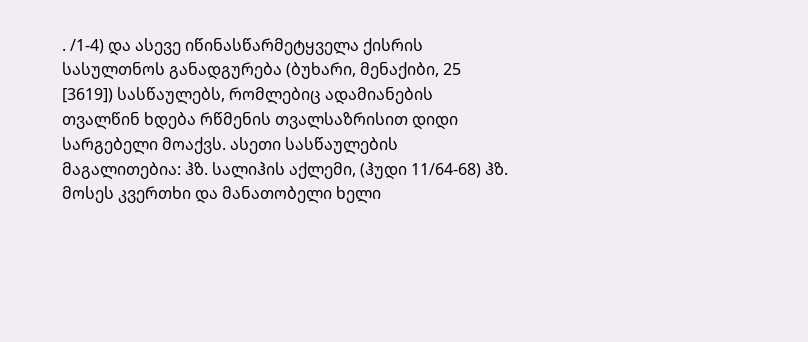. /1-4) და ასევე იწინასწარმეტყველა ქისრის სასულთნოს განადგურება (ბუხარი, მენაქიბი, 25 [3619]) სასწაულებს, რომლებიც ადამიანების თვალწინ ხდება რწმენის თვალსაზრისით დიდი სარგებელი მოაქვს. ასეთი სასწაულების მაგალითებია: ჰზ. სალიჰის აქლემი, (ჰუდი 11/64-68) ჰზ. მოსეს კვერთხი და მანათობელი ხელი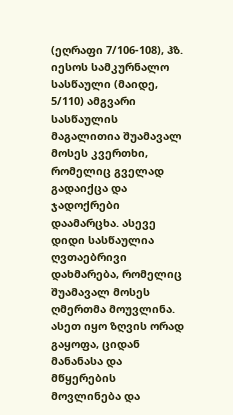(ეღრაფი 7/106-108), ჰზ. იესოს სამკურნალო სასწაული (მაიდე, 5/110) ამგვარი სასწაულის მაგალითია შუამავალ მოსეს კვერთხი, რომელიც გველად გადაიქცა და ჯადოქრები დაამარცხა. ასევე დიდი სასწაულია ღვთაებრივი დახმარება, რომელიც შუამავალ მოსეს ღმერთმა მოუვლინა. ასეთ იყო ზღვის ორად გაყოფა, ციდან მანანასა და მწყერების მოვლინება და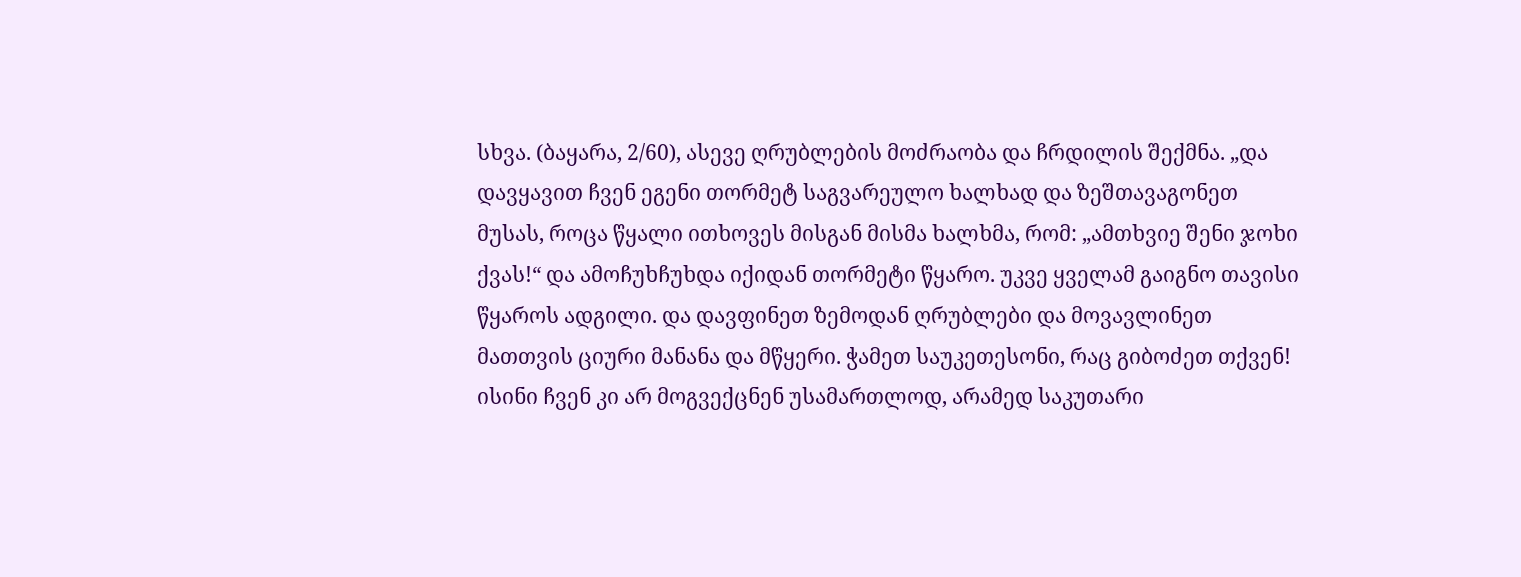სხვა. (ბაყარა, 2/60), ასევე ღრუბლების მოძრაობა და ჩრდილის შექმნა. „და დავყავით ჩვენ ეგენი თორმეტ საგვარეულო ხალხად და ზეშთავაგონეთ მუსას, როცა წყალი ითხოვეს მისგან მისმა ხალხმა, რომ: „ამთხვიე შენი ჯოხი ქვას!“ და ამოჩუხჩუხდა იქიდან თორმეტი წყარო. უკვე ყველამ გაიგნო თავისი წყაროს ადგილი. და დავფინეთ ზემოდან ღრუბლები და მოვავლინეთ მათთვის ციური მანანა და მწყერი. ჭამეთ საუკეთესონი, რაც გიბოძეთ თქვენ! ისინი ჩვენ კი არ მოგვექცნენ უსამართლოდ, არამედ საკუთარი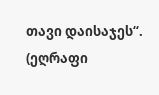თავი დაისაჯეს“. (ეღრაფი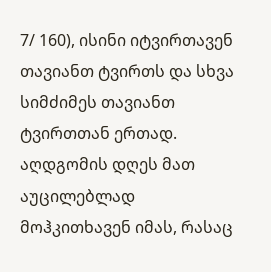7/ 160), ისინი იტვირთავენ თავიანთ ტვირთს და სხვა სიმძიმეს თავიანთ ტვირთთან ერთად. აღდგომის დღეს მათ აუცილებლად მოჰკითხავენ იმას, რასაც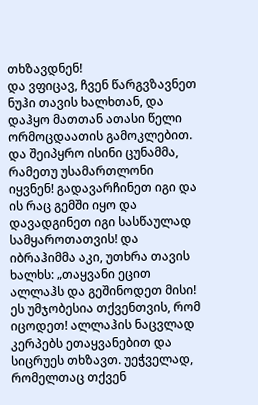თხზავდნენ!
და ვფიცავ, ჩვენ წარგვზავნეთ ნუჰი თავის ხალხთან, და დაჰყო მათთან ათასი წელი ორმოცდაათის გამოკლებით. და შეიპყრო ისინი ცუნამმა, რამეთუ უსამართლონი იყვნენ! გადავარჩინეთ იგი და ის რაც გემში იყო და დავადგინეთ იგი სასწაულად სამყაროთათვის! და იბრაჰიმმა აკი, უთხრა თავის ხალხს: „თაყვანი ეცით ალლაჰს და გეშინოდეთ მისი! ეს უმჯობესია თქვენთვის, რომ იცოდეთ! ალლაჰის ნაცვლად კერპებს ეთაყვანებით და სიცრუეს თხზავთ. უეჭველად, რომელთაც თქვენ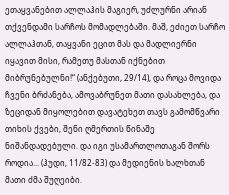ეთაყვანებით ალლაჰის მაგიერ, უძლურნი არიან თქვენდამი სარჩოს მომადლებაში. მაშ, ეძიეთ სარჩო ალლაჰთან, თაყვანი ეცით მას და მადლიერნი იყავით მისი, რამეთუ მასთან იქნებით მიბრუნებულნი!“ (ანქებუთი, 29/14), და როცა მოვიდა ჩვენი ბრძანება, ამოვაბრუნეთ მათი დასახლება, და ზეციდან მიყოლებით დავატეხეთ თავს გამომწვარი თიხის ქვები, შენი ღმერთის წინაშე ნიშანდადებული. და იგი უსამართლოთაგან შორს როდია... (ჰუდი, 11/82-83) და მედიენის ხალხთან მათი ძმა შუღეიბი.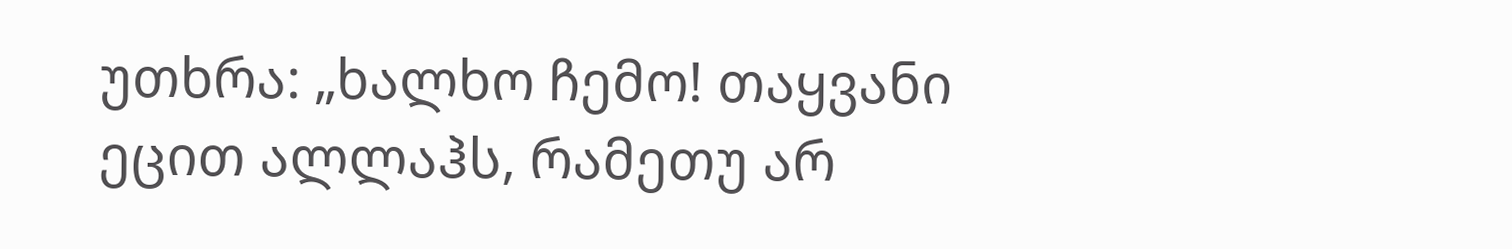უთხრა: „ხალხო ჩემო! თაყვანი ეცით ალლაჰს, რამეთუ არ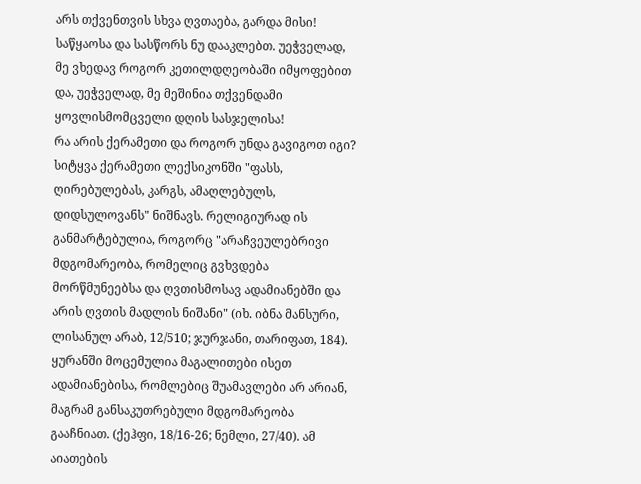არს თქვენთვის სხვა ღვთაება, გარდა მისი! საწყაოსა და სასწორს ნუ დააკლებთ. უეჭველად, მე ვხედავ როგორ კეთილდღეობაში იმყოფებით და, უეჭველად, მე მეშინია თქვენდამი ყოვლისმომცველი დღის სასჯელისა!
რა არის ქერამეთი და როგორ უნდა გავიგოთ იგი?
სიტყვა ქერამეთი ლექსიკონში "ფასს, ღირებულებას, კარგს, ამაღლებულს, დიდსულოვანს" ნიშნავს. რელიგიურად ის განმარტებულია, როგორც "არაჩვეულებრივი მდგომარეობა, რომელიც გვხვდება მორწმუნეებსა და ღვთისმოსავ ადამიანებში და არის ღვთის მადლის ნიშანი" (იხ. იბნა მანსური, ლისანულ არაბ, 12/510; ჯურჯანი, თარიფათ, 184).
ყურანში მოცემულია მაგალითები ისეთ ადამიანებისა, რომლებიც შუამავლები არ არიან, მაგრამ განსაკუთრებული მდგომარეობა გააჩნიათ. (ქეჰფი, 18/16-26; ნემლი, 27/40). ამ აიათების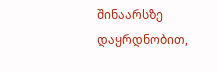შინაარსზე დაყრდნობით,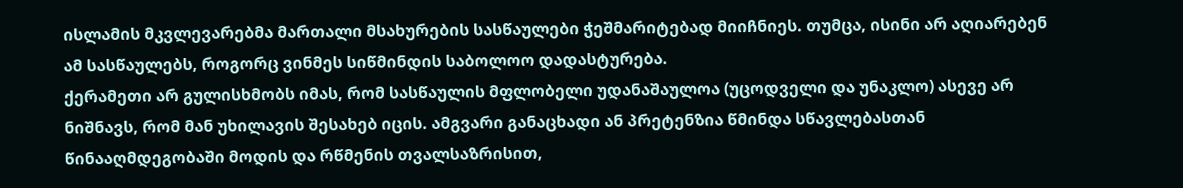ისლამის მკვლევარებმა მართალი მსახურების სასწაულები ჭეშმარიტებად მიიჩნიეს. თუმცა, ისინი არ აღიარებენ ამ სასწაულებს, როგორც ვინმეს სიწმინდის საბოლოო დადასტურება.
ქერამეთი არ გულისხმობს იმას, რომ სასწაულის მფლობელი უდანაშაულოა (უცოდველი და უნაკლო) ასევე არ ნიშნავს, რომ მან უხილავის შესახებ იცის. ამგვარი განაცხადი ან პრეტენზია წმინდა სწავლებასთან წინააღმდეგობაში მოდის და რწმენის თვალსაზრისით,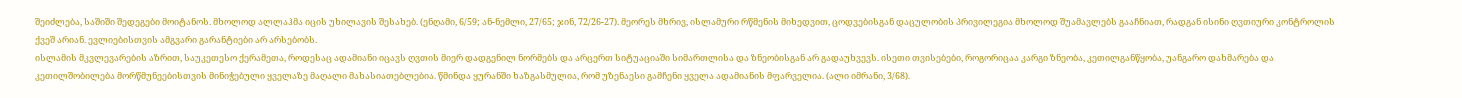შეიძლება, საშიში შედეგები მოიტანოს. მხოლოდ ალლაჰმა იცის უხილავის შესახებ. (ენღამი, 6/59; ან-ნემლი, 27/65; ჯინ, 72/26-27). მეორეს მხრივ, ისლამური რწმენის მიხედვით, ცოდვებისგან დაცულობის პრივილეგია მხოლოდ შუამავლებს გააჩნიათ, რადგან ისინი ღვთიური კონტროლის ქვეშ არიან. ევლიებისთვის ამგვარი გარანტიები არ არსებობს.
ისლამის მკვლევარების აზრით, საუკეთესო ქერამეთა, როდესაც ადამიანი იცავს ღვთის მიერ დადგენილ ნორმებს და არცერთ სიტუაციაში სიმართლისა და ზნეობისგან არ გადაუხვევს. ისეთი თვისებები, როგორიცაა კარგი ზნეობა, კეთილგანწყობა, უანგარო დახმარება და კეთილშობილება მორწმუნეებისთვის მინიჭებული ყველაზე მაღალი მახასიათებლებია. წმინდა ყურანში ხაზგასმულია, რომ უზენაესი გამჩენი ყველა ადამიანის მფარველია. (ალი იმრანი, 3/68).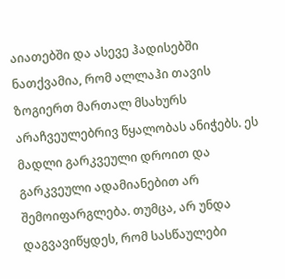აიათებში და ასევე ჰადისებში ნათქვამია, რომ ალლაჰი თავის ზოგიერთ მართალ მსახურს არაჩვეულებრივ წყალობას ანიჭებს. ეს მადლი გარკვეული დროით და გარკვეული ადამიანებით არ შემოიფარგლება. თუმცა, არ უნდა დაგვავიწყდეს, რომ სასწაულები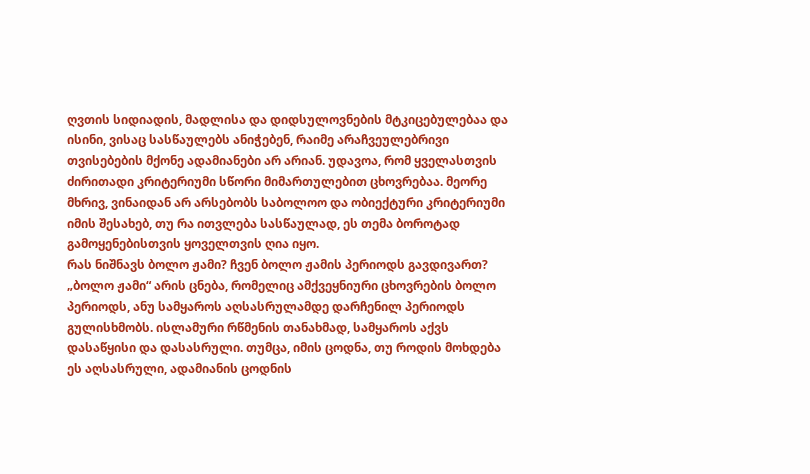ღვთის სიდიადის, მადლისა და დიდსულოვნების მტკიცებულებაა და ისინი, ვისაც სასწაულებს ანიჭებენ, რაიმე არაჩვეულებრივი თვისებების მქონე ადამიანები არ არიან. უდავოა, რომ ყველასთვის ძირითადი კრიტერიუმი სწორი მიმართულებით ცხოვრებაა. მეორე მხრივ, ვინაიდან არ არსებობს საბოლოო და ობიექტური კრიტერიუმი იმის შესახებ, თუ რა ითვლება სასწაულად, ეს თემა ბოროტად გამოყენებისთვის ყოველთვის ღია იყო.
რას ნიშნავს ბოლო ჟამი? ჩვენ ბოლო ჟამის პერიოდს გავდივართ?
„ბოლო ჟამი“ არის ცნება, რომელიც ამქვეყნიური ცხოვრების ბოლო პერიოდს, ანუ სამყაროს აღსასრულამდე დარჩენილ პერიოდს გულისხმობს. ისლამური რწმენის თანახმად, სამყაროს აქვს დასაწყისი და დასასრული. თუმცა, იმის ცოდნა, თუ როდის მოხდება ეს აღსასრული, ადამიანის ცოდნის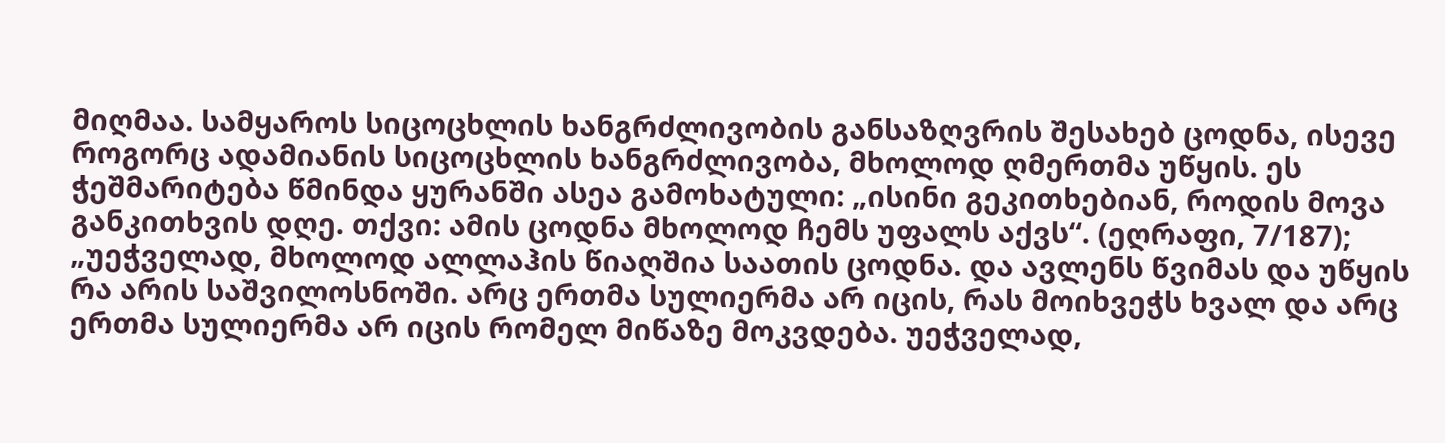მიღმაა. სამყაროს სიცოცხლის ხანგრძლივობის განსაზღვრის შესახებ ცოდნა, ისევე როგორც ადამიანის სიცოცხლის ხანგრძლივობა, მხოლოდ ღმერთმა უწყის. ეს ჭეშმარიტება წმინდა ყურანში ასეა გამოხატული: „ისინი გეკითხებიან, როდის მოვა განკითხვის დღე. თქვი: ამის ცოდნა მხოლოდ ჩემს უფალს აქვს“. (ეღრაფი, 7/187);
„უეჭველად, მხოლოდ ალლაჰის წიაღშია საათის ცოდნა. და ავლენს წვიმას და უწყის რა არის საშვილოსნოში. არც ერთმა სულიერმა არ იცის, რას მოიხვეჭს ხვალ და არც ერთმა სულიერმა არ იცის რომელ მიწაზე მოკვდება. უეჭველად,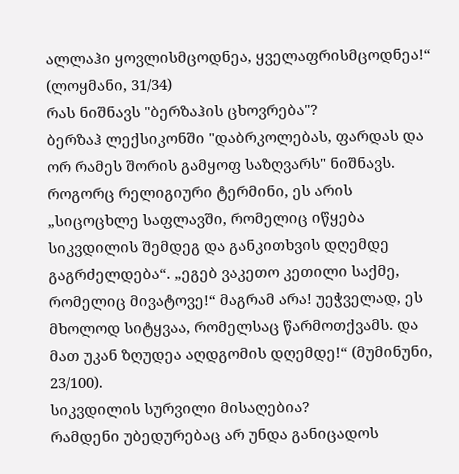ალლაჰი ყოვლისმცოდნეა, ყველაფრისმცოდნეა!“ (ლოყმანი, 31/34)
რას ნიშნავს "ბერზაჰის ცხოვრება"?
ბერზაჰ ლექსიკონში "დაბრკოლებას, ფარდას და ორ რამეს შორის გამყოფ საზღვარს" ნიშნავს. როგორც რელიგიური ტერმინი, ეს არის „სიცოცხლე საფლავში, რომელიც იწყება სიკვდილის შემდეგ და განკითხვის დღემდე გაგრძელდება“. „ეგებ ვაკეთო კეთილი საქმე, რომელიც მივატოვე!“ მაგრამ არა! უეჭველად, ეს მხოლოდ სიტყვაა, რომელსაც წარმოთქვამს. და მათ უკან ზღუდეა აღდგომის დღემდე!“ (მუმინუნი, 23/100).
სიკვდილის სურვილი მისაღებია?
რამდენი უბედურებაც არ უნდა განიცადოს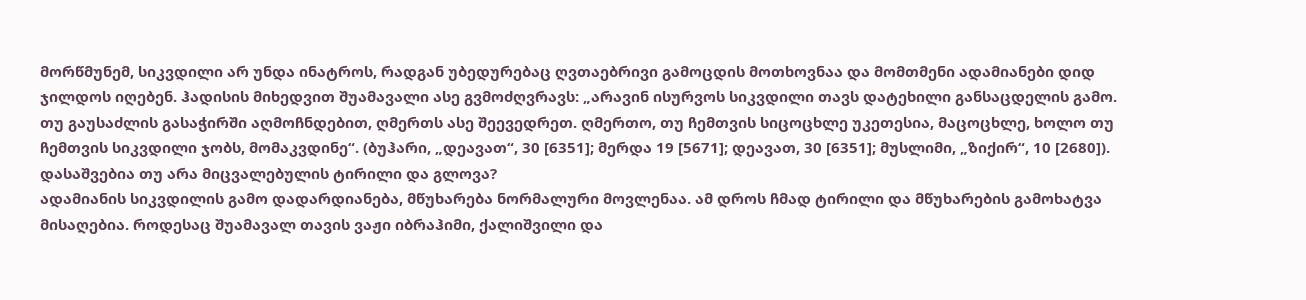მორწმუნემ, სიკვდილი არ უნდა ინატროს, რადგან უბედურებაც ღვთაებრივი გამოცდის მოთხოვნაა და მომთმენი ადამიანები დიდ ჯილდოს იღებენ. ჰადისის მიხედვით შუამავალი ასე გვმოძღვრავს: „არავინ ისურვოს სიკვდილი თავს დატეხილი განსაცდელის გამო. თუ გაუსაძლის გასაჭირში აღმოჩნდებით, ღმერთს ასე შეევედრეთ. ღმერთო, თუ ჩემთვის სიცოცხლე უკეთესია, მაცოცხლე, ხოლო თუ ჩემთვის სიკვდილი ჯობს, მომაკვდინე“. (ბუჰარი, „დეავათ“, 30 [6351]; მერდა 19 [5671]; დეავათ, 30 [6351]; მუსლიმი, „ზიქირ“, 10 [2680]).
დასაშვებია თუ არა მიცვალებულის ტირილი და გლოვა?
ადამიანის სიკვდილის გამო დადარდიანება, მწუხარება ნორმალური მოვლენაა. ამ დროს ჩმად ტირილი და მწუხარების გამოხატვა მისაღებია. როდესაც შუამავალ თავის ვაჟი იბრაჰიმი, ქალიშვილი და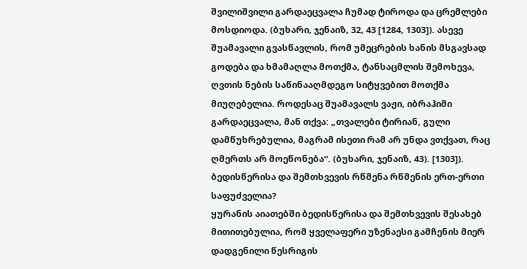შვილიშვილი გარდაეცვალა ჩუმად ტიროდა და ცრემლები მოსდიოდა. (ბუხარი, ჯენაიზ, 32, 43 [1284, 1303]). ასევე შუამავალი გვასწავლის, რომ უმეცრების ხანის მსგავსად გოდება და ხმამაღლა მოთქმა, ტანსაცმლის შემოხევა, ღვთის ნების საწინააღმდეგო სიტყვებით მოთქმა მიუღებელია. როდესაც შუამავალს ვაჟი, იბრაჰიმი გარდაეცვალა, მან თქვა: „თვალები ტირიან, გული დამწუხრებულია, მაგრამ ისეთი რამ არ უნდა ვთქვათ, რაც ღმერთს არ მოეწონება“. (ბუხარი, ჯენაიზ, 43). [1303]).
ბედისწერისა და შემთხვევის რწმენა რწმენის ერთ-ერთი საფუძველია?
ყურანის აიათებში ბედისწერისა და შემთხვევის შესახებ მითითებულია, რომ ყველაფერი უზენაესი გამჩენის მიერ დადგენილი წესრიგის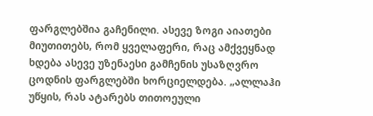ფარგლებშია გაჩენილი. ასევე ზოგი აიათები მიუთითებს, რომ ყველაფერი, რაც ამქვეყნად ხდება ასევე უზენაესი გამჩენის უსაზღვრო ცოდნის ფარგლებში ხორციელდება. „ალლაჰი უწყის, რას ატარებს თითოეული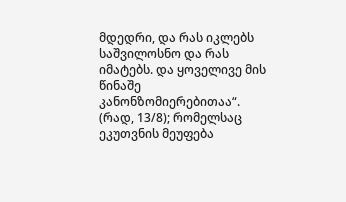მდედრი, და რას იკლებს საშვილოსნო და რას იმატებს. და ყოველივე მის წინაშე კანონზომიერებითაა“. (რად, 13/8); რომელსაც ეკუთვნის მეუფება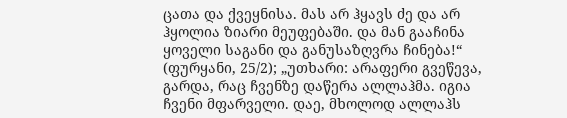ცათა და ქვეყნისა. მას არ ჰყავს ძე და არ ჰყოლია ზიარი მეუფებაში. და მან გააჩინა ყოველი საგანი და განუსაზღვრა ჩინება!“ (ფურყანი, 25/2); „უთხარი: არაფერი გვეწევა, გარდა, რაც ჩვენზე დაწერა ალლაჰმა. იგია ჩვენი მფარველი. დაე, მხოლოდ ალლაჰს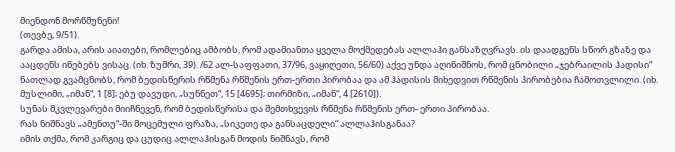მიენდონ მორწმუნენი!
(თევბე, 9/51).
გარდა ამისა, არის აიათები, რომლებიც ამბობს, რომ ადამიანთა ყველა მოქმედებას ალლაჰი განსაზღვრავს. ის დაადგენს სწორ გზაზე და ააცდენს ინებებს ვისაც. (იხ. ზუმრი, 39). /62 ალ-საფფათი, 37/96, ვაყიღეთი, 56/60) აქვე უნდა აღინიშნოს, რომ ცნობილი „ჯებრაილის ჰადისი“ ნათლად გვამცნობს, რომ ბედისწერის რწმენა რწმენის ერთ-ერთი პირობაა და ამ ჰადისის მიხედვით რწმენის პირობებია ჩამოთვლილი. (იხ. მუსლიმი, „იმან“, 1 [8]; ებუ დავუდი, „სუნნეთ“, 15 [4695]; თირმიზი, „იმან“, 4 [2610]).
სუნას მკვლევარები მიიჩნევენ, რომ ბედისწერისა და შემთხვევის რწმენა რწმენის ერთ- ერთი პირობაა.
რას ნიშნავს „ამენთუ“-ში მოცემული ფრაზა, „სიკეთე და განსაცდელი“ ალლაჰისგანაა?
იმის თქმა, რომ კარგიც და ცუდიც ალლაჰისგან მოდის ნიშნავს, რომ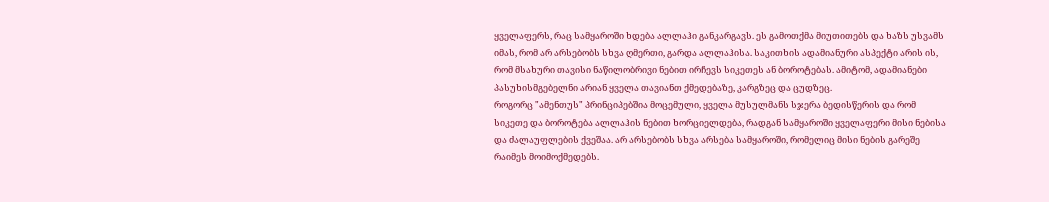ყველაფერს, რაც სამყაროში ხდება ალლაჰი განკარგავს. ეს გამოთქმა მიუთითებს და ხაზს უსვამს იმას, რომ არ არსებობს სხვა ღმერთი, გარდა ალლაჰისა. საკითხის ადამიანური ასპექტი არის ის, რომ მსახური თავისი ნაწილობრივი ნებით ირჩევს სიკეთეს ან ბოროტებას. ამიტომ, ადამიანები პასუხისმგებელნი არიან ყველა თავიანთ ქმედებაზე, კარგზეც და ცუდზეც.
როგორც "ამენთუს" პრინციპებშია მოცემული, ყველა მუსულმანს სჯერა ბედისწერის და რომ სიკეთე და ბოროტება ალლაჰის ნებით ხორციელდება, რადგან სამყაროში ყველაფერი მისი ნებისა და ძალაუფლების ქვეშაა. არ არსებობს სხვა არსება სამყაროში, რომელიც მისი ნების გარეშე რაიმეს მოიმოქმედებს.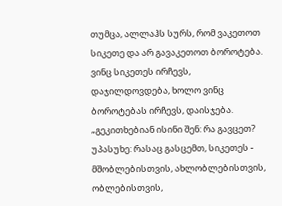თუმცა, ალლაჰს სურს, რომ ვაკეთოთ სიკეთე და არ გავაკეთოთ ბოროტება. ვინც სიკეთეს ირჩევს, დაჯილდოვდება, ხოლო ვინც ბოროტებას ირჩევს, დაისჯება.
„გეკითხებიან ისინი შენ: რა გავცეთ? უპასუხე: რასაც გასცემთ, სიკეთეს - მშობლებისთვის, ახლობლებისთვის, ობლებისთვის,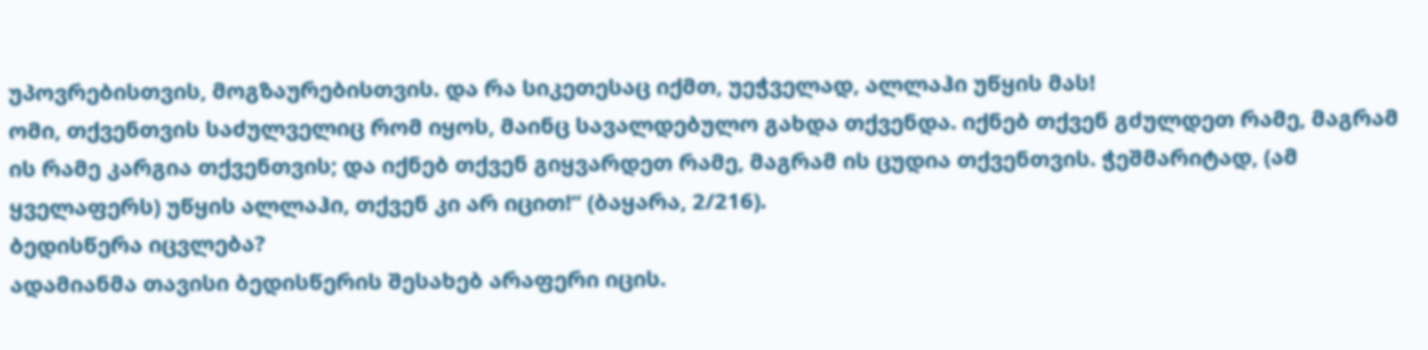უპოვრებისთვის, მოგზაურებისთვის. და რა სიკეთესაც იქმთ, უეჭველად, ალლაჰი უწყის მას!
ომი, თქვენთვის საძულველიც რომ იყოს, მაინც სავალდებულო გახდა თქვენდა. იქნებ თქვენ გძულდეთ რამე, მაგრამ ის რამე კარგია თქვენთვის; და იქნებ თქვენ გიყვარდეთ რამე, მაგრამ ის ცუდია თქვენთვის. ჭეშმარიტად, (ამ ყველაფერს) უწყის ალლაჰი, თქვენ კი არ იცით!“ (ბაყარა, 2/216).
ბედისწერა იცვლება?
ადამიანმა თავისი ბედისწერის შესახებ არაფერი იცის.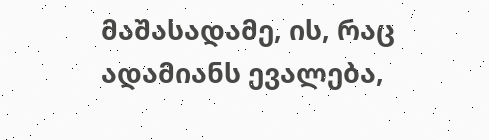მაშასადამე, ის, რაც ადამიანს ევალება,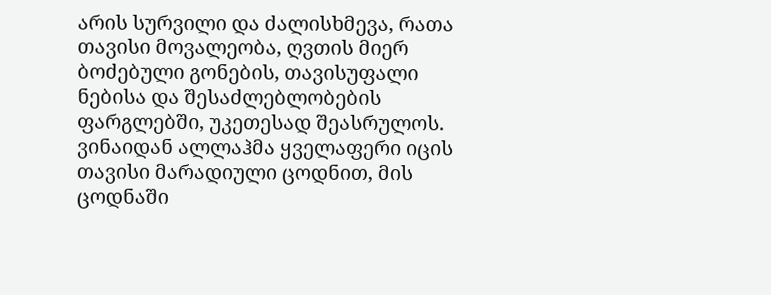არის სურვილი და ძალისხმევა, რათა თავისი მოვალეობა, ღვთის მიერ ბოძებული გონების, თავისუფალი ნებისა და შესაძლებლობების ფარგლებში, უკეთესად შეასრულოს. ვინაიდან ალლაჰმა ყველაფერი იცის თავისი მარადიული ცოდნით, მის ცოდნაში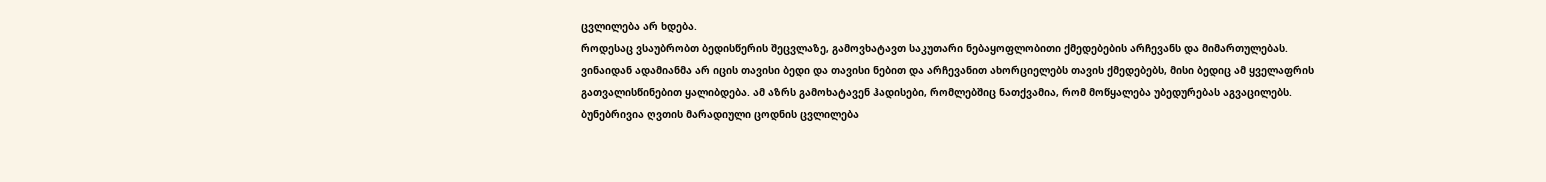ცვლილება არ ხდება.
როდესაც ვსაუბრობთ ბედისწერის შეცვლაზე, გამოვხატავთ საკუთარი ნებაყოფლობითი ქმედებების არჩევანს და მიმართულებას. ვინაიდან ადამიანმა არ იცის თავისი ბედი და თავისი ნებით და არჩევანით ახორციელებს თავის ქმედებებს, მისი ბედიც ამ ყველაფრის გათვალისწინებით ყალიბდება. ამ აზრს გამოხატავენ ჰადისები, რომლებშიც ნათქვამია, რომ მოწყალება უბედურებას აგვაცილებს. ბუნებრივია ღვთის მარადიული ცოდნის ცვლილება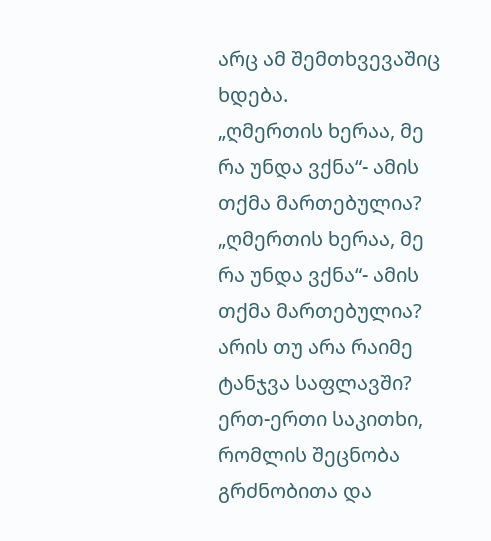არც ამ შემთხვევაშიც ხდება.
„ღმერთის ხერაა, მე რა უნდა ვქნა“- ამის თქმა მართებულია?
„ღმერთის ხერაა, მე რა უნდა ვქნა“- ამის თქმა მართებულია?
არის თუ არა რაიმე ტანჯვა საფლავში?
ერთ-ერთი საკითხი, რომლის შეცნობა გრძნობითა და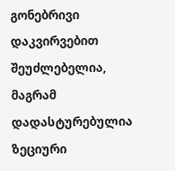გონებრივი დაკვირვებით შეუძლებელია, მაგრამ დადასტურებულია ზეციური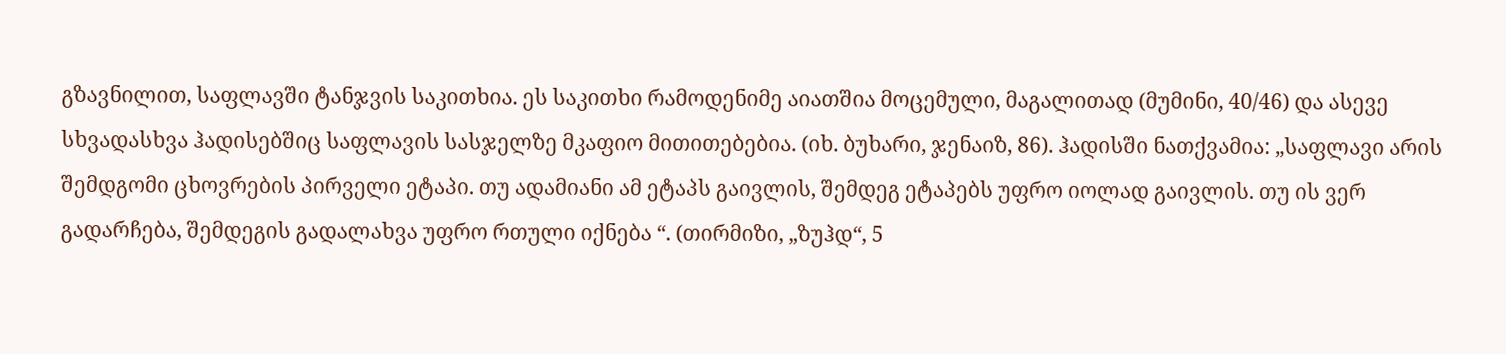გზავნილით, საფლავში ტანჯვის საკითხია. ეს საკითხი რამოდენიმე აიათშია მოცემული, მაგალითად (მუმინი, 40/46) და ასევე სხვადასხვა ჰადისებშიც საფლავის სასჯელზე მკაფიო მითითებებია. (იხ. ბუხარი, ჯენაიზ, 86). ჰადისში ნათქვამია: „საფლავი არის შემდგომი ცხოვრების პირველი ეტაპი. თუ ადამიანი ამ ეტაპს გაივლის, შემდეგ ეტაპებს უფრო იოლად გაივლის. თუ ის ვერ გადარჩება, შემდეგის გადალახვა უფრო რთული იქნება “. (თირმიზი, „ზუჰდ“, 5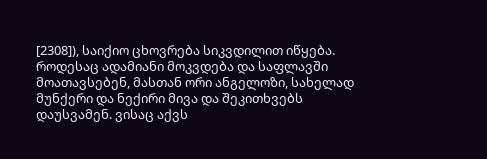[2308]), საიქიო ცხოვრება სიკვდილით იწყება. როდესაც ადამიანი მოკვდება და საფლავში მოათავსებენ, მასთან ორი ანგელოზი, სახელად მუნქერი და ნექირი მივა და შეკითხვებს დაუსვამენ. ვისაც აქვს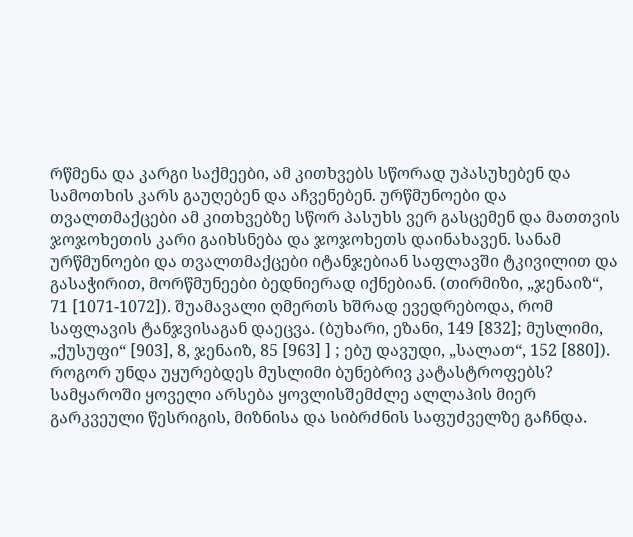რწმენა და კარგი საქმეები, ამ კითხვებს სწორად უპასუხებენ და სამოთხის კარს გაუღებენ და აჩვენებენ. ურწმუნოები და თვალთმაქცები ამ კითხვებზე სწორ პასუხს ვერ გასცემენ და მათთვის ჯოჯოხეთის კარი გაიხსნება და ჯოჯოხეთს დაინახავენ. სანამ ურწმუნოები და თვალთმაქცები იტანჯებიან საფლავში ტკივილით და გასაჭირით, მორწმუნეები ბედნიერად იქნებიან. (თირმიზი, „ჯენაიზ“, 71 [1071-1072]). შუამავალი ღმერთს ხშრად ევედრებოდა, რომ საფლავის ტანჯვისაგან დაეცვა. (ბუხარი, ეზანი, 149 [832]; მუსლიმი, „ქუსუფი“ [903], 8, ჯენაიზ, 85 [963] ] ; ებუ დავუდი, „სალათ“, 152 [880]).
როგორ უნდა უყურებდეს მუსლიმი ბუნებრივ კატასტროფებს?
სამყაროში ყოველი არსება ყოვლისშემძლე ალლაჰის მიერ გარკვეული წესრიგის, მიზნისა და სიბრძნის საფუძველზე გაჩნდა.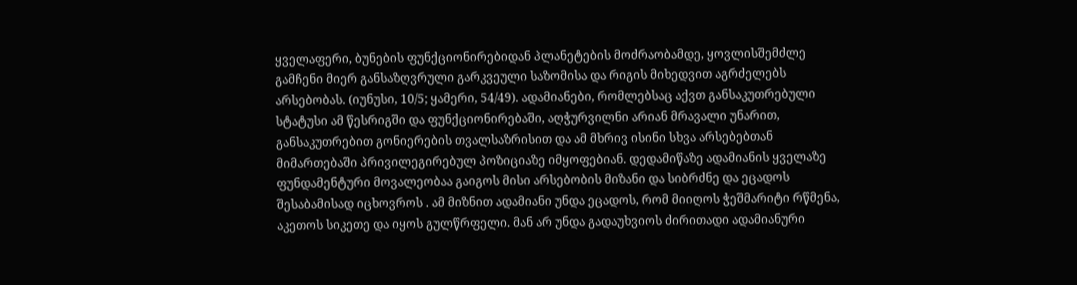ყველაფერი, ბუნების ფუნქციონირებიდან პლანეტების მოძრაობამდე, ყოვლისშემძლე გამჩენი მიერ განსაზღვრული გარკვეული საზომისა და რიგის მიხედვით აგრძელებს არსებობას. (იუნუსი, 10/5; ყამერი, 54/49). ადამიანები, რომლებსაც აქვთ განსაკუთრებული სტატუსი ამ წესრიგში და ფუნქციონირებაში, აღჭურვილნი არიან მრავალი უნარით, განსაკუთრებით გონიერების თვალსაზრისით და ამ მხრივ ისინი სხვა არსებებთან მიმართებაში პრივილეგირებულ პოზიციაზე იმყოფებიან. დედამიწაზე ადამიანის ყველაზე ფუნდამენტური მოვალეობაა გაიგოს მისი არსებობის მიზანი და სიბრძნე და ეცადოს შესაბამისად იცხოვროს . ამ მიზნით ადამიანი უნდა ეცადოს, რომ მიიღოს ჭეშმარიტი რწმენა, აკეთოს სიკეთე და იყოს გულწრფელი. მან არ უნდა გადაუხვიოს ძირითადი ადამიანური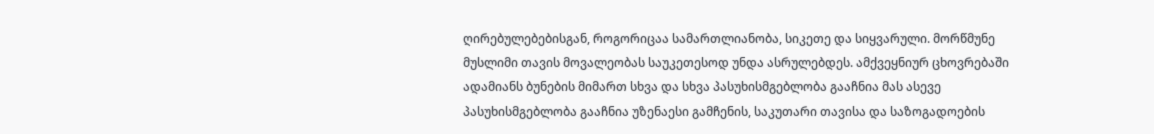ღირებულებებისგან, როგორიცაა სამართლიანობა, სიკეთე და სიყვარული. მორწმუნე მუსლიმი თავის მოვალეობას საუკეთესოდ უნდა ასრულებდეს. ამქვეყნიურ ცხოვრებაში ადამიანს ბუნების მიმართ სხვა და სხვა პასუხისმგებლობა გააჩნია მას ასევე პასუხისმგებლობა გააჩნია უზენაესი გამჩენის, საკუთარი თავისა და საზოგადოების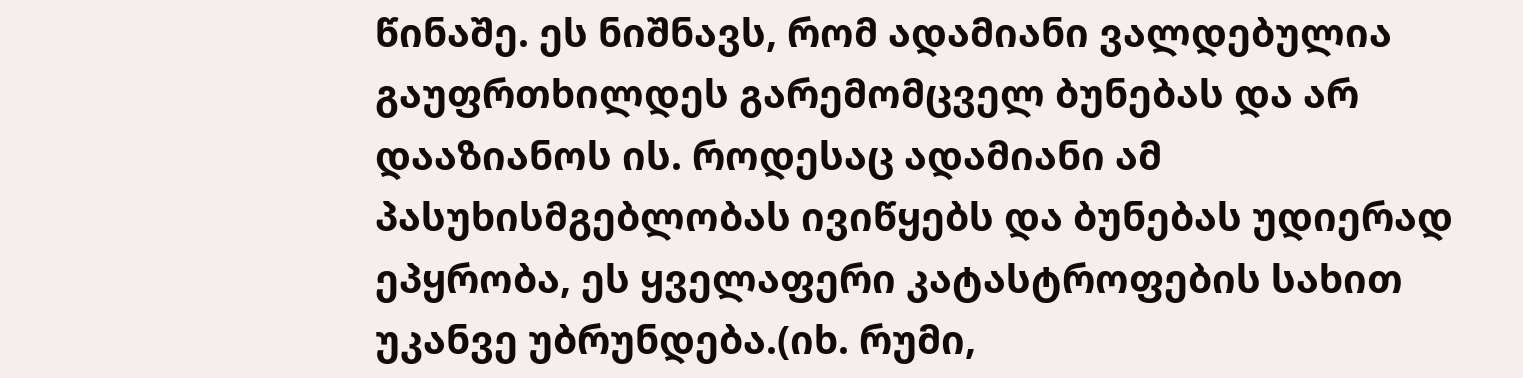წინაშე. ეს ნიშნავს, რომ ადამიანი ვალდებულია გაუფრთხილდეს გარემომცველ ბუნებას და არ დააზიანოს ის. როდესაც ადამიანი ამ პასუხისმგებლობას ივიწყებს და ბუნებას უდიერად ეპყრობა, ეს ყველაფერი კატასტროფების სახით უკანვე უბრუნდება.(იხ. რუმი,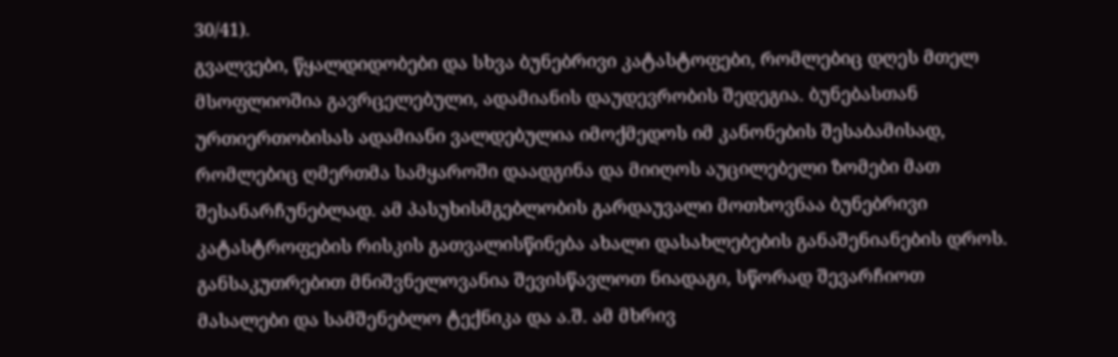30/41).
გვალვები, წყალდიდობები და სხვა ბუნებრივი კატასტოფები, რომლებიც დღეს მთელ მსოფლიოშია გავრცელებული, ადამიანის დაუდევრობის შედეგია. ბუნებასთან ურთიერთობისას ადამიანი ვალდებულია იმოქმედოს იმ კანონების შესაბამისად, რომლებიც ღმერთმა სამყაროში დაადგინა და მიიღოს აუცილებელი ზომები მათ შესანარჩუნებლად. ამ პასუხისმგებლობის გარდაუვალი მოთხოვნაა ბუნებრივი კატასტროფების რისკის გათვალისწინება ახალი დასახლებების განაშენიანების დროს. განსაკუთრებით მნიშვნელოვანია შევისწავლოთ ნიადაგი, სწორად შევარჩიოთ მასალები და სამშენებლო ტექნიკა და ა.შ. ამ მხრივ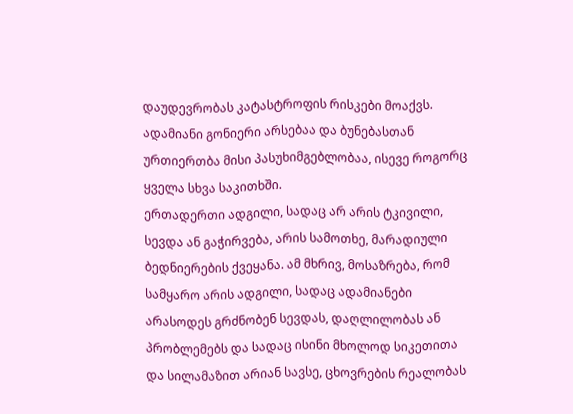დაუდევრობას კატასტროფის რისკები მოაქვს. ადამიანი გონიერი არსებაა და ბუნებასთან ურთიერთბა მისი პასუხიმგებლობაა, ისევე როგორც ყველა სხვა საკითხში.
ერთადერთი ადგილი, სადაც არ არის ტკივილი, სევდა ან გაჭირვება, არის სამოთხე, მარადიული ბედნიერების ქვეყანა. ამ მხრივ, მოსაზრება, რომ სამყარო არის ადგილი, სადაც ადამიანები არასოდეს გრძნობენ სევდას, დაღლილობას ან პრობლემებს და სადაც ისინი მხოლოდ სიკეთითა და სილამაზით არიან სავსე, ცხოვრების რეალობას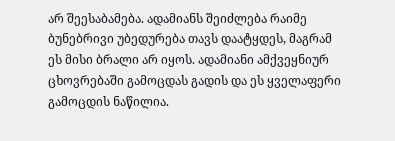არ შეესაბამება. ადამიანს შეიძლება რაიმე ბუნებრივი უბედურება თავს დაატყდეს, მაგრამ ეს მისი ბრალი არ იყოს. ადამიანი ამქვეყნიურ ცხოვრებაში გამოცდას გადის და ეს ყველაფერი გამოცდის ნაწილია.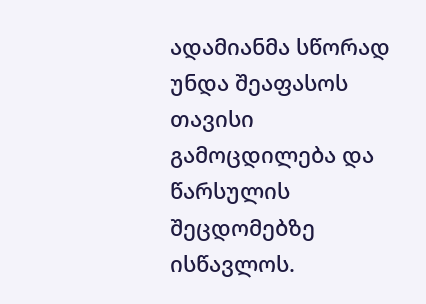ადამიანმა სწორად უნდა შეაფასოს თავისი გამოცდილება და წარსულის შეცდომებზე ისწავლოს.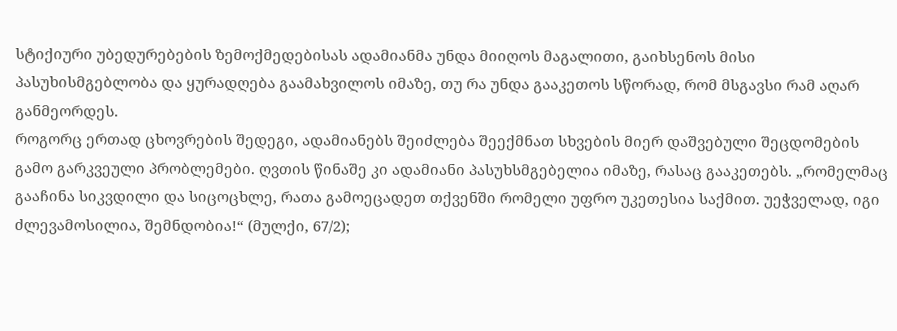სტიქიური უბედურებების ზემოქმედებისას ადამიანმა უნდა მიიღოს მაგალითი, გაიხსენოს მისი პასუხისმგებლობა და ყურადღება გაამახვილოს იმაზე, თუ რა უნდა გააკეთოს სწორად, რომ მსგავსი რამ აღარ განმეორდეს.
როგორც ერთად ცხოვრების შედეგი, ადამიანებს შეიძლება შეექმნათ სხვების მიერ დაშვებული შეცდომების გამო გარკვეული პრობლემები. ღვთის წინაშე კი ადამიანი პასუხსმგებელია იმაზე, რასაც გააკეთებს. „რომელმაც გააჩინა სიკვდილი და სიცოცხლე, რათა გამოეცადეთ თქვენში რომელი უფრო უკეთესია საქმით. უეჭველად, იგი ძლევამოსილია, შემნდობია!“ (მულქი, 67/2);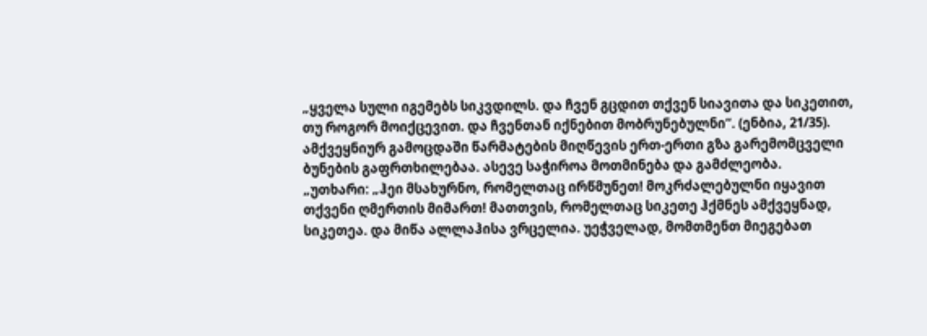„ყველა სული იგემებს სიკვდილს. და ჩვენ გცდით თქვენ სიავითა და სიკეთით, თუ როგორ მოიქცევით. და ჩვენთან იქნებით მობრუნებულნი“. (ენბია, 21/35).
ამქვეყნიურ გამოცდაში წარმატების მიღწევის ერთ-ერთი გზა გარემომცველი ბუნების გაფრთხილებაა. ასევე საჭიროა მოთმინება და გამძლეობა.
„უთხარი: „ჰეი მსახურნო, რომელთაც ირწმუნეთ! მოკრძალებულნი იყავით თქვენი ღმერთის მიმართ! მათთვის, რომელთაც სიკეთე ჰქმნეს ამქვეყნად, სიკეთეა. და მიწა ალლაჰისა ვრცელია. უეჭველად, მომთმენთ მიეგებათ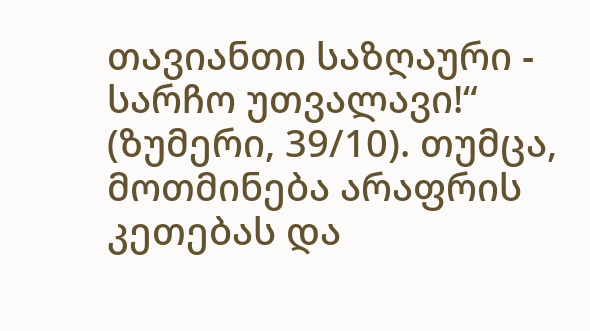თავიანთი საზღაური - სარჩო უთვალავი!“ (ზუმერი, 39/10). თუმცა, მოთმინება არაფრის კეთებას და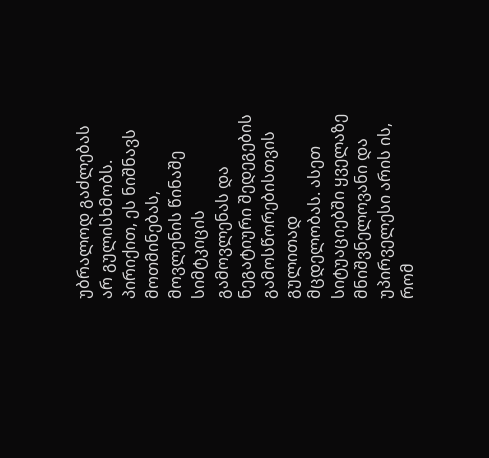უბრალოდ გაძლებას არ გულისხმობს. პირიქით, ეს ნიშნავს მოთმინებას, მოვლენის წინაშე სიმტკიცის გამოვლენას და ნეგატიური შედეგების გამოსწორებისთვის გულითად მცდელობას. ასეთ სიტუაციებში ყველაზე მნიშვნელოვანი და უპირველესი არის ის, რომ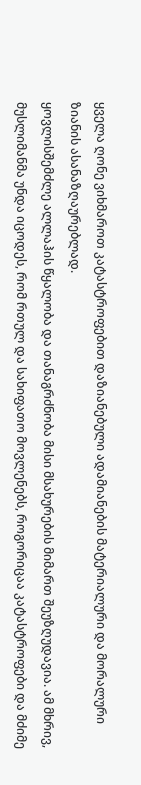ყველა ღონე ვიხმაროთ კატასტროფებით დაზიანებული ადამიანების მატერიალური და მორალური ზიანის ასანაზღაურებლად.
ყოვლისშემძლე ალლაჰის წყალობა და თანაგრძნობა მისი მსახურების მიმართ შეუზღუდავია. ამ მხრივ, მუსლიმანმა უნდა იცოდეს, რომ რთულ და სახიფათო მოვლენებს, როგორიცაა კატასტროფები და მძიმე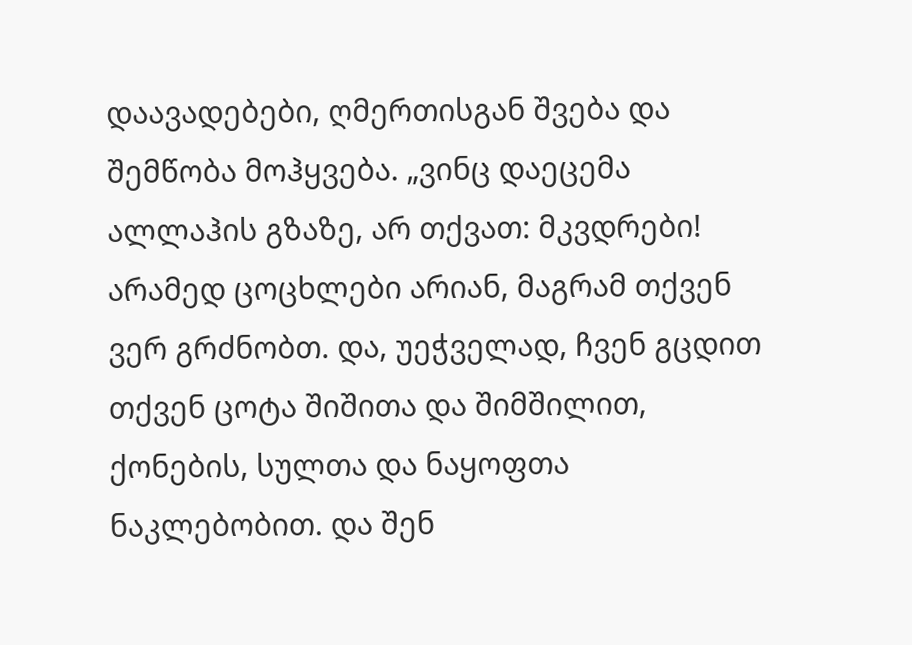დაავადებები, ღმერთისგან შვება და შემწობა მოჰყვება. „ვინც დაეცემა ალლაჰის გზაზე, არ თქვათ: მკვდრები! არამედ ცოცხლები არიან, მაგრამ თქვენ ვერ გრძნობთ. და, უეჭველად, ჩვენ გცდით თქვენ ცოტა შიშითა და შიმშილით, ქონების, სულთა და ნაყოფთა ნაკლებობით. და შენ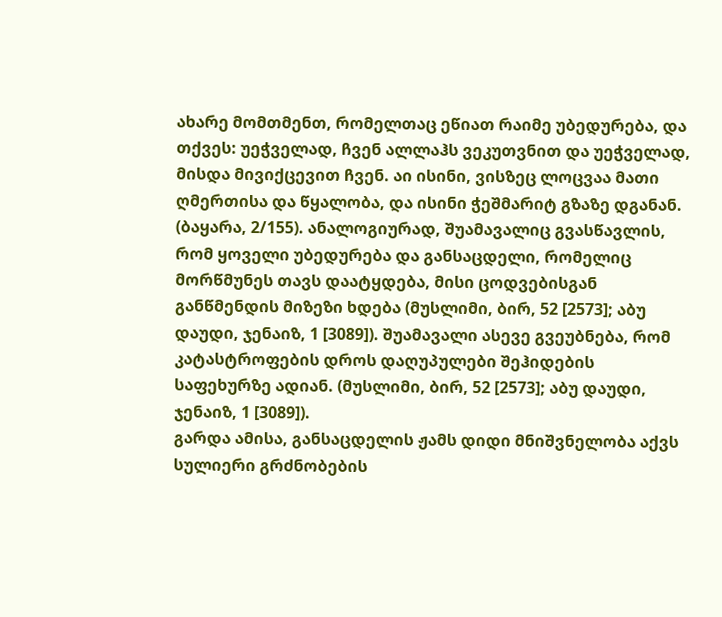ახარე მომთმენთ, რომელთაც ეწიათ რაიმე უბედურება, და თქვეს: უეჭველად, ჩვენ ალლაჰს ვეკუთვნით და უეჭველად, მისდა მივიქცევით ჩვენ. აი ისინი, ვისზეც ლოცვაა მათი ღმერთისა და წყალობა, და ისინი ჭეშმარიტ გზაზე დგანან. (ბაყარა, 2/155). ანალოგიურად, შუამავალიც გვასწავლის, რომ ყოველი უბედურება და განსაცდელი, რომელიც მორწმუნეს თავს დაატყდება, მისი ცოდვებისგან განწმენდის მიზეზი ხდება (მუსლიმი, ბირ, 52 [2573]; აბუ დაუდი, ჯენაიზ, 1 [3089]). შუამავალი ასევე გვეუბნება, რომ კატასტროფების დროს დაღუპულები შეჰიდების საფეხურზე ადიან. (მუსლიმი, ბირ, 52 [2573]; აბუ დაუდი, ჯენაიზ, 1 [3089]).
გარდა ამისა, განსაცდელის ჟამს დიდი მნიშვნელობა აქვს სულიერი გრძნობების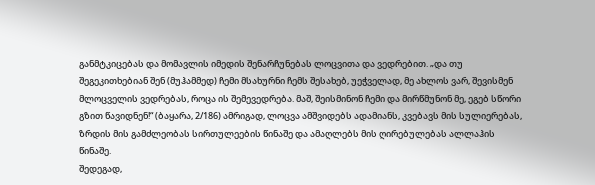განმტკიცებას და მომავლის იმედის შენარჩუნებას ლოცვითა და ვედრებით. „და თუ შეგეკითხებიან შენ (მუჰამმედ) ჩემი მსახურნი ჩემს შესახებ, უეჭველად, მე ახლოს ვარ, შევისმენ მლოცველის ვედრებას, როცა ის შემევედრება. მაშ, შეისმინონ ჩემი და მირწმუნონ მე, ეგებ სწორი გზით წავიდნენ!“ (ბაყარა, 2/186) ამრიგად, ლოცვა ამშვიდებს ადამიანს, კვებავს მის სულიერებას, ზრდის მის გამძლეობას სირთულეების წინაშე და ამაღლებს მის ღირებულებას ალლაჰის წინაშე.
შედეგად,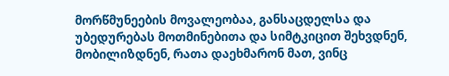მორწმუნეების მოვალეობაა, განსაცდელსა და უბედურებას მოთმინებითა და სიმტკიცით შეხვდნენ, მობილიზდნენ, რათა დაეხმარონ მათ, ვინც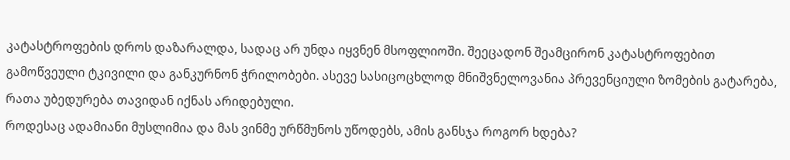კატასტროფების დროს დაზარალდა, სადაც არ უნდა იყვნენ მსოფლიოში. შეეცადონ შეამცირონ კატასტროფებით გამოწვეული ტკივილი და განკურნონ ჭრილობები. ასევე სასიცოცხლოდ მნიშვნელოვანია პრევენციული ზომების გატარება, რათა უბედურება თავიდან იქნას არიდებული.
როდესაც ადამიანი მუსლიმია და მას ვინმე ურწმუნოს უწოდებს, ამის განსჯა როგორ ხდება?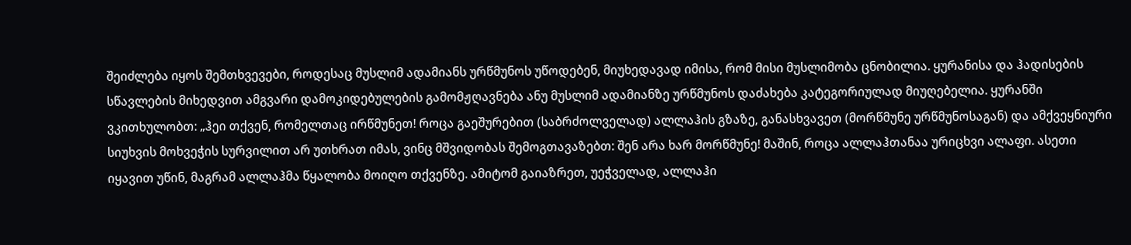შეიძლება იყოს შემთხვევები, როდესაც მუსლიმ ადამიანს ურწმუნოს უწოდებენ, მიუხედავად იმისა, რომ მისი მუსლიმობა ცნობილია. ყურანისა და ჰადისების სწავლების მიხედვით ამგვარი დამოკიდებულების გამომჟღავნება ანუ მუსლიმ ადამიანზე ურწმუნოს დაძახება კატეგორიულად მიუღებელია. ყურანში ვკითხულობთ: „ჰეი თქვენ, რომელთაც ირწმუნეთ! როცა გაეშურებით (საბრძოლველად) ალლაჰის გზაზე, განასხვავეთ (მორწმუნე ურწმუნოსაგან) და ამქვეყნიური სიუხვის მოხვეჭის სურვილით არ უთხრათ იმას, ვინც მშვიდობას შემოგთავაზებთ: შენ არა ხარ მორწმუნე! მაშინ, როცა ალლაჰთანაა ურიცხვი ალაფი. ასეთი იყავით უწინ, მაგრამ ალლაჰმა წყალობა მოიღო თქვენზე. ამიტომ გაიაზრეთ, უეჭველად, ალლაჰი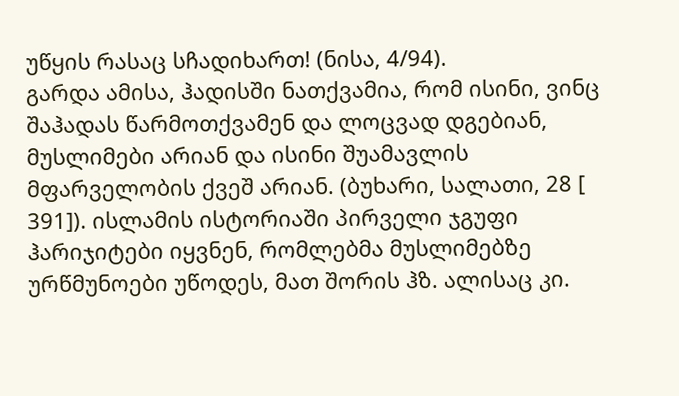უწყის რასაც სჩადიხართ! (ნისა, 4/94).
გარდა ამისა, ჰადისში ნათქვამია, რომ ისინი, ვინც შაჰადას წარმოთქვამენ და ლოცვად დგებიან, მუსლიმები არიან და ისინი შუამავლის მფარველობის ქვეშ არიან. (ბუხარი, სალათი, 28 [ 391]). ისლამის ისტორიაში პირველი ჯგუფი ჰარიჯიტები იყვნენ, რომლებმა მუსლიმებზე ურწმუნოები უწოდეს, მათ შორის ჰზ. ალისაც კი.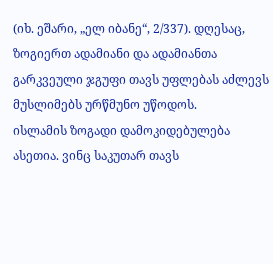(იხ. ეშარი, „ელ იბანე“, 2/337). დღესაც, ზოგიერთ ადამიანი და ადამიანთა გარკვეული ჯგუფი თავს უფლებას აძლევს მუსლიმებს ურწმუნო უწოდოს.
ისლამის ზოგადი დამოკიდებულება ასეთია. ვინც საკუთარ თავს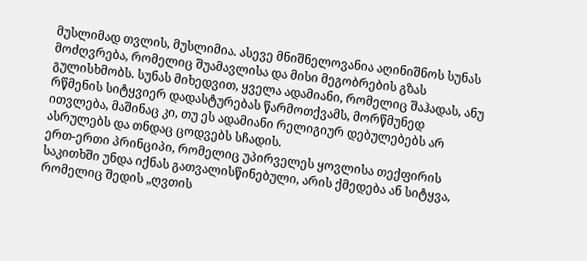მუსლიმად თვლის, მუსლიმია. ასევე მნიშნელოვანია აღინიშნოს სუნას მოძღვრება, რომელიც შუამავლისა და მისი მეგობრების გზას გულისხმობს. სუნას მიხედვით, ყველა ადამიანი, რომელიც შაჰადას, ანუ რწმენის სიტყვიერ დადასტურებას წარმოთქვამს, მორწმუნედ ითვლება, მაშინაც კი, თუ ეს ადამიანი რელიგიურ დებულებებს არ ასრულებს და თნდაც ცოდვებს სჩადის.
ერთ-ერთი პრინციპი, რომელიც უპირველეს ყოვლისა თექფირის საკითხში უნდა იქნას გათვალისწინებული, არის ქმედება ან სიტყვა, რომელიც შედის „ღვთის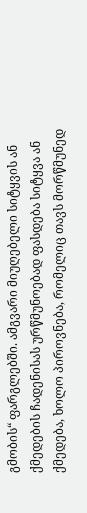გმობის“ ფარგლებში. ამგვარი მიუღებელი სიტყვის ან ქმედების ჩადენისას ურწმუნოებად ფასდება სიტყვა ან ქმედება, ხოლო პიროვნება, რომელიც თავს მორწმუნედ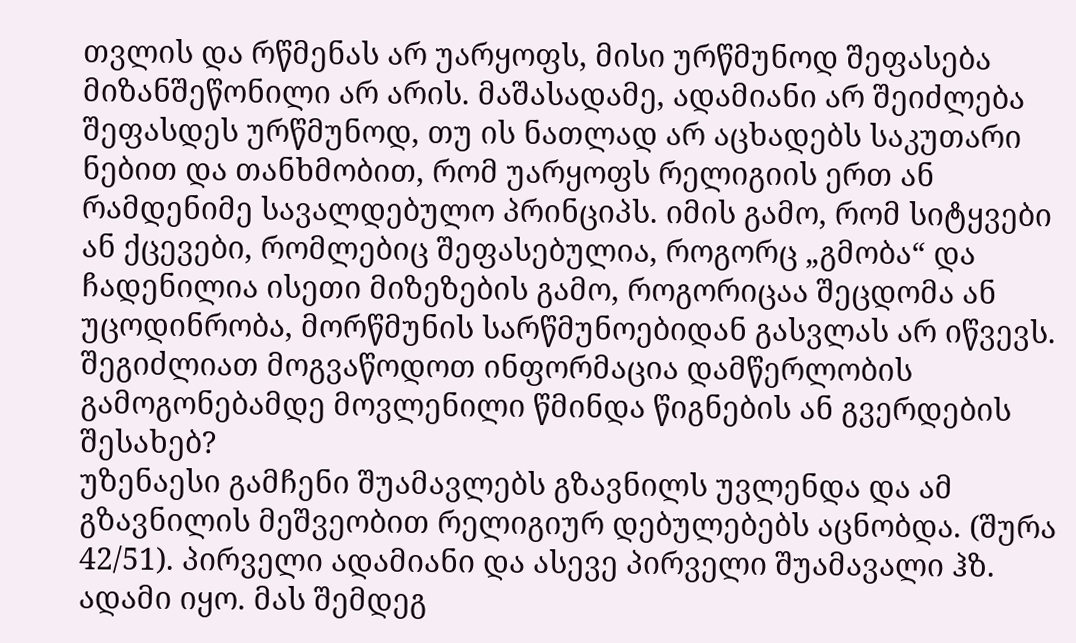თვლის და რწმენას არ უარყოფს, მისი ურწმუნოდ შეფასება მიზანშეწონილი არ არის. მაშასადამე, ადამიანი არ შეიძლება შეფასდეს ურწმუნოდ, თუ ის ნათლად არ აცხადებს საკუთარი ნებით და თანხმობით, რომ უარყოფს რელიგიის ერთ ან რამდენიმე სავალდებულო პრინციპს. იმის გამო, რომ სიტყვები ან ქცევები, რომლებიც შეფასებულია, როგორც „გმობა“ და ჩადენილია ისეთი მიზეზების გამო, როგორიცაა შეცდომა ან უცოდინრობა, მორწმუნის სარწმუნოებიდან გასვლას არ იწვევს.
შეგიძლიათ მოგვაწოდოთ ინფორმაცია დამწერლობის გამოგონებამდე მოვლენილი წმინდა წიგნების ან გვერდების შესახებ?
უზენაესი გამჩენი შუამავლებს გზავნილს უვლენდა და ამ გზავნილის მეშვეობით რელიგიურ დებულებებს აცნობდა. (შურა 42/51). პირველი ადამიანი და ასევე პირველი შუამავალი ჰზ. ადამი იყო. მას შემდეგ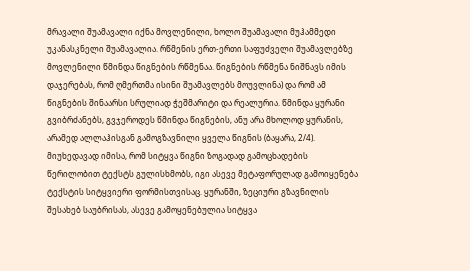მრავალი შუამავალი იქნა მოვლენილი, ხოლო შუამავალი მუჰამმედი უკანასკნელი შუამავალია. რწმენის ერთ-ერთი საფუძველი შუამავლებზე მოვლენილი წმინდა წიგნების რწმენაა. წიგნების რწმენა ნიშნავს იმის დაჯერებას, რომ ღმერთმა ისინი შუამავლებს მოუვლინა) და რომ ამ წიგნების შინაარსი სრულიად ჭეშმარიტი და რეალურია. წმინდა ყურანი გვიბრძანებს, გვჯეროდეს წმინდა წიგნების, ანუ არა მხოლოდ ყურანის, არამედ ალლაჰისგან გამოგზავნილი ყველა წიგნის (ბაყარა, 2/4). მიუხედავად იმისა, რომ სიტყვა წიგნი ზოგადად გამოცხადების წერილობით ტექსტს გულისხმობს, იგი ასევე მეტაფორულად გამოიყენება ტექსტის სიტყვიერი ფორმისთვისაც. ყურანში, ზეციური გზავნილის შესახებ საუბრისას, ასევე გამოყენებულია სიტყვა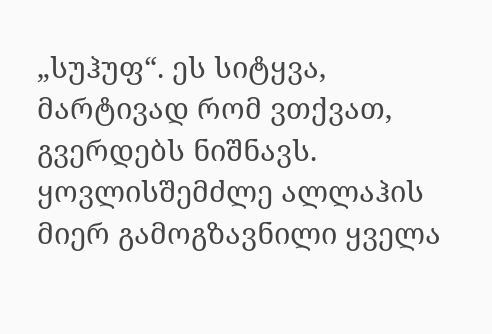„სუჰუფ“. ეს სიტყვა, მარტივად რომ ვთქვათ, გვერდებს ნიშნავს. ყოვლისშემძლე ალლაჰის მიერ გამოგზავნილი ყველა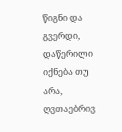წიგნი და გვერდი, დაწერილი იქნება თუ არა, ღვთაებრივ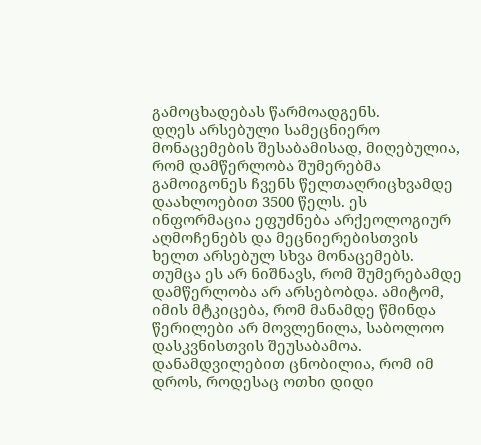გამოცხადებას წარმოადგენს.
დღეს არსებული სამეცნიერო მონაცემების შესაბამისად, მიღებულია, რომ დამწერლობა შუმერებმა გამოიგონეს ჩვენს წელთაღრიცხვამდე დაახლოებით 3500 წელს. ეს ინფორმაცია ეფუძნება არქეოლოგიურ აღმოჩენებს და მეცნიერებისთვის ხელთ არსებულ სხვა მონაცემებს. თუმცა ეს არ ნიშნავს, რომ შუმერებამდე დამწერლობა არ არსებობდა. ამიტომ, იმის მტკიცება, რომ მანამდე წმინდა წერილები არ მოვლენილა, საბოლოო დასკვნისთვის შეუსაბამოა.
დანამდვილებით ცნობილია, რომ იმ დროს, როდესაც ოთხი დიდი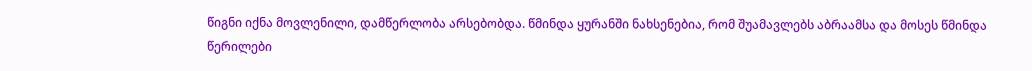წიგნი იქნა მოვლენილი, დამწერლობა არსებობდა. წმინდა ყურანში ნახსენებია, რომ შუამავლებს აბრაამსა და მოსეს წმინდა წერილები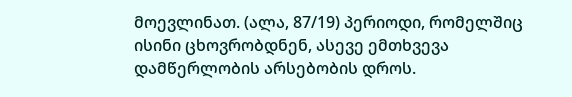მოევლინათ. (ალა, 87/19) პერიოდი, რომელშიც ისინი ცხოვრობდნენ, ასევე ემთხვევა დამწერლობის არსებობის დროს.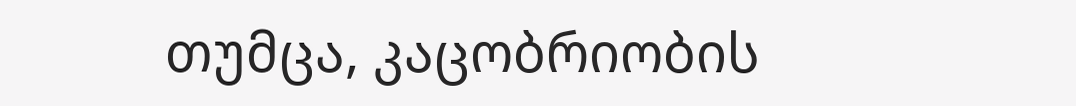თუმცა, კაცობრიობის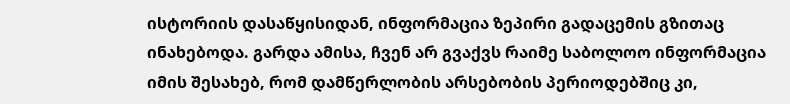ისტორიის დასაწყისიდან, ინფორმაცია ზეპირი გადაცემის გზითაც ინახებოდა. გარდა ამისა, ჩვენ არ გვაქვს რაიმე საბოლოო ინფორმაცია იმის შესახებ, რომ დამწერლობის არსებობის პერიოდებშიც კი,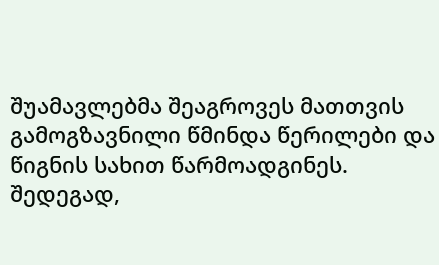შუამავლებმა შეაგროვეს მათთვის გამოგზავნილი წმინდა წერილები და წიგნის სახით წარმოადგინეს.
შედეგად,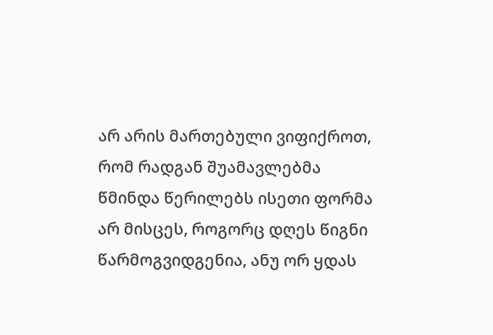არ არის მართებული ვიფიქროთ, რომ რადგან შუამავლებმა წმინდა წერილებს ისეთი ფორმა არ მისცეს, როგორც დღეს წიგნი წარმოგვიდგენია, ანუ ორ ყდას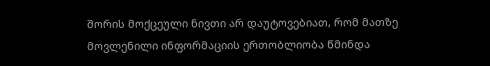შორის მოქცეული ნივთი არ დაუტოვებიათ, რომ მათზე მოვლენილი ინფორმაციის ერთობლიობა წმინდა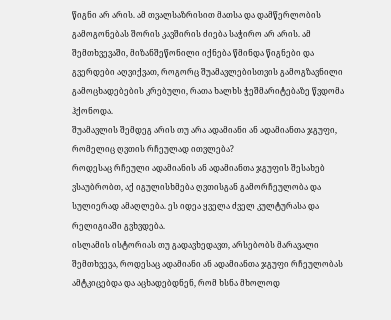წიგნი არ არის. ამ თვალსაზრისით მათსა და დამწერლობის გამოგონებას შორის კავშირის ძიება საჭირო არ არის. ამ შემთხვევაში, მიზანშეწონილი იქნება წმინდა წიგნები და გვერდები აღვიქვათ, როგორც შუამავლებისთვის გამოგზავნილი გამოცხადებების კრებული, რათა ხალხს ჭეშმარიტებაზე წვდომა ჰქონოდა.
შუამავლის შემდეგ არის თუ არა ადამიანი ან ადამიანთა ჯგუფი, რომელიც ღვთის რჩეულად ითვლება?
როდესაც რჩეული ადამიანის ან ადამიანთა ჯგუფის შესახებ ვსაუბრობთ, აქ იგულისხმება ღვთისგან გამორჩეულობა და სულიერად ამაღლება. ეს იდეა ყველა ძველ კულტურასა და რელიგიაში გვხვდება.
ისლამის ისტორიას თუ გადავხედავთ, არსებობს მარავალი შემთხვევა, როდესაც ადამიანი ან ადამიანთა ჯგუფი რჩეულობას ამტკიცებდა და აცხადებდნენ, რომ ხსნა მხოლოდ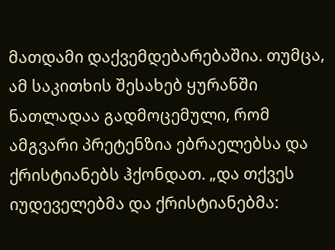მათდამი დაქვემდებარებაშია. თუმცა, ამ საკითხის შესახებ ყურანში ნათლადაა გადმოცემული, რომ ამგვარი პრეტენზია ებრაელებსა და ქრისტიანებს ჰქონდათ. „და თქვეს იუდეველებმა და ქრისტიანებმა: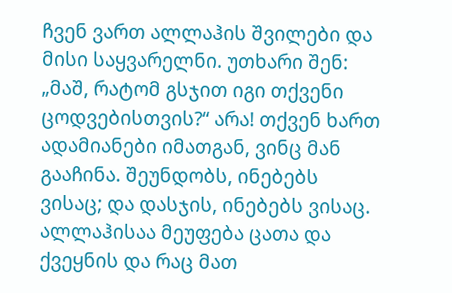ჩვენ ვართ ალლაჰის შვილები და მისი საყვარელნი. უთხარი შენ: „მაშ, რატომ გსჯით იგი თქვენი ცოდვებისთვის?“ არა! თქვენ ხართ ადამიანები იმათგან, ვინც მან გააჩინა. შეუნდობს, ინებებს ვისაც; და დასჯის, ინებებს ვისაც. ალლაჰისაა მეუფება ცათა და ქვეყნის და რაც მათ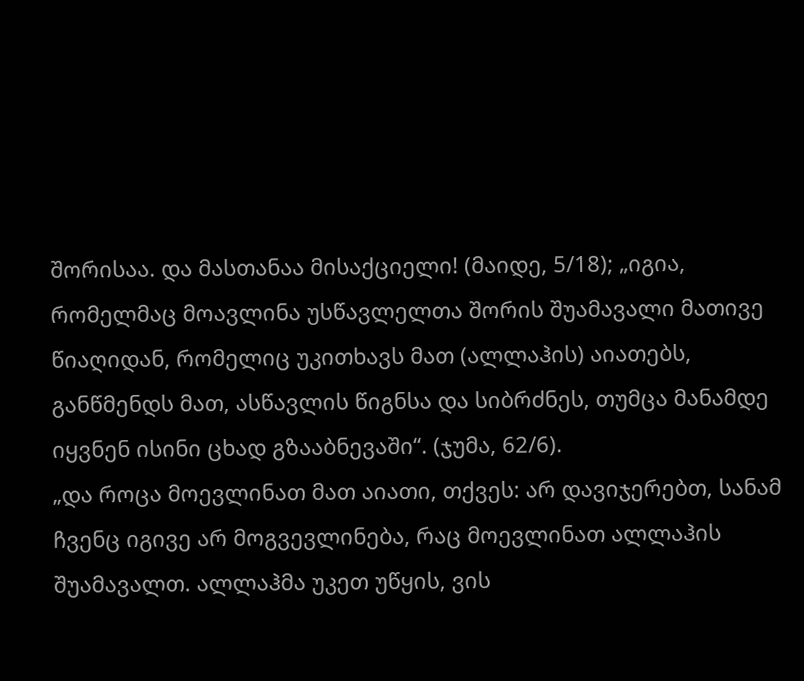შორისაა. და მასთანაა მისაქციელი! (მაიდე, 5/18); „იგია, რომელმაც მოავლინა უსწავლელთა შორის შუამავალი მათივე წიაღიდან, რომელიც უკითხავს მათ (ალლაჰის) აიათებს, განწმენდს მათ, ასწავლის წიგნსა და სიბრძნეს, თუმცა მანამდე იყვნენ ისინი ცხად გზააბნევაში“. (ჯუმა, 62/6).
„და როცა მოევლინათ მათ აიათი, თქვეს: არ დავიჯერებთ, სანამ ჩვენც იგივე არ მოგვევლინება, რაც მოევლინათ ალლაჰის შუამავალთ. ალლაჰმა უკეთ უწყის, ვის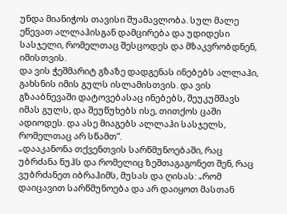უნდა მიანიჭოს თავისი შუამავლობა. სულ მალე ეწევათ ალლაჰისგან დამცირება და უდიდესი სასჯელი, რომელთაც შესცოდეს და მზაკვრობდნენ, იმისთვის.
და ვის ჭეშმარიტ გზაზე დადგენას ინებებს ალლაჰი, გახსნის იმის გულს ისლამისთვის. და ვის გზააბნევაში დატოვებასაც ინებებს, შეუკუმშავს იმას გულს, და შეუწუხებს ისე, თითქოს ცაში ადიოდეს. და ასე მიაგებს ალლაჰი სასჯელს, რომელთაც არ სწამთ“.
„დააკანონა თქვენთვის სარწმუნოებაში, რაც უბრძანა ნუჰს და რომელიც ზეშთაგაგონეთ შენ, რაც ვუბრძანეთ იბრაჰიმს, მუსას და ღისას: „რომ დაიცავით სარწმუნოება და არ დაიყოთ მასთან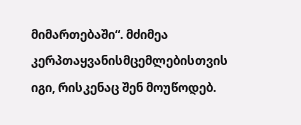მიმართებაში“. მძიმეა კერპთაყვანისმცემლებისთვის იგი, რისკენაც შენ მოუწოდებ.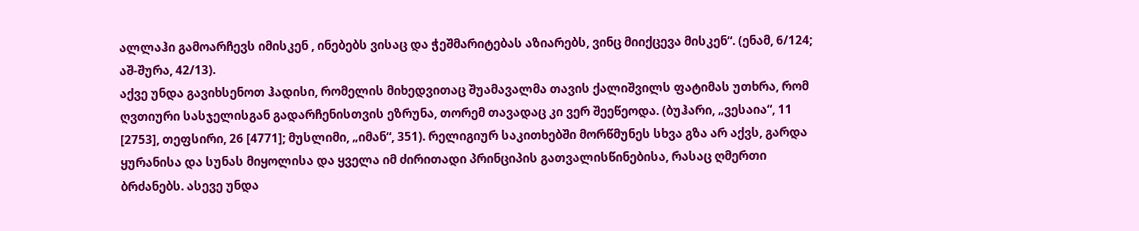ალლაჰი გამოარჩევს იმისკენ , ინებებს ვისაც და ჭეშმარიტებას აზიარებს, ვინც მიიქცევა მისკენ“. (ენამ, 6/124; აშ-შურა, 42/13).
აქვე უნდა გავიხსენოთ ჰადისი, რომელის მიხედვითაც შუამავალმა თავის ქალიშვილს ფატიმას უთხრა, რომ ღვთიური სასჯელისგან გადარჩენისთვის ეზრუნა, თორემ თავადაც კი ვერ შეეწეოდა. (ბუჰარი, „ვესაია“, 11 [2753], თეფსირი, 26 [4771]; მუსლიმი, „იმან“, 351). რელიგიურ საკითხებში მორწმუნეს სხვა გზა არ აქვს, გარდა ყურანისა და სუნას მიყოლისა და ყველა იმ ძირითადი პრინციპის გათვალისწინებისა, რასაც ღმერთი ბრძანებს. ასევე უნდა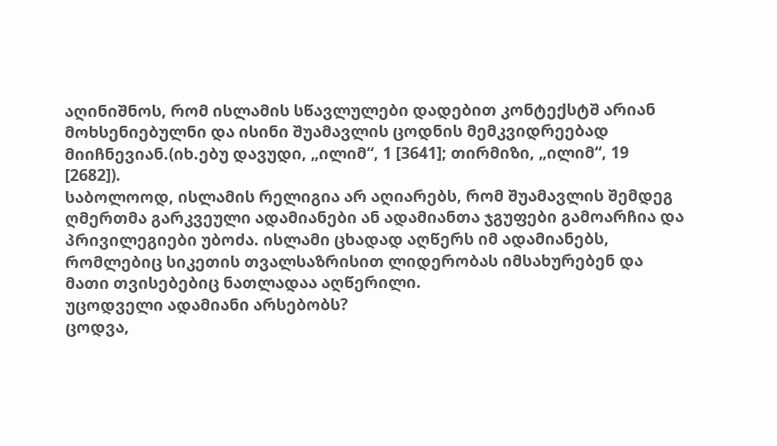აღინიშნოს, რომ ისლამის სწავლულები დადებით კონტექსტშ არიან მოხსენიებულნი და ისინი შუამავლის ცოდნის მემკვიდრეებად მიიჩნევიან.(იხ.ებუ დავუდი, „ილიმ“, 1 [3641]; თირმიზი, „ილიმ“, 19 [2682]).
საბოლოოდ, ისლამის რელიგია არ აღიარებს, რომ შუამავლის შემდეგ ღმერთმა გარკვეული ადამიანები ან ადამიანთა ჯგუფები გამოარჩია და პრივილეგიები უბოძა. ისლამი ცხადად აღწერს იმ ადამიანებს, რომლებიც სიკეთის თვალსაზრისით ლიდერობას იმსახურებენ და მათი თვისებებიც ნათლადაა აღწერილი.
უცოდველი ადამიანი არსებობს?
ცოდვა,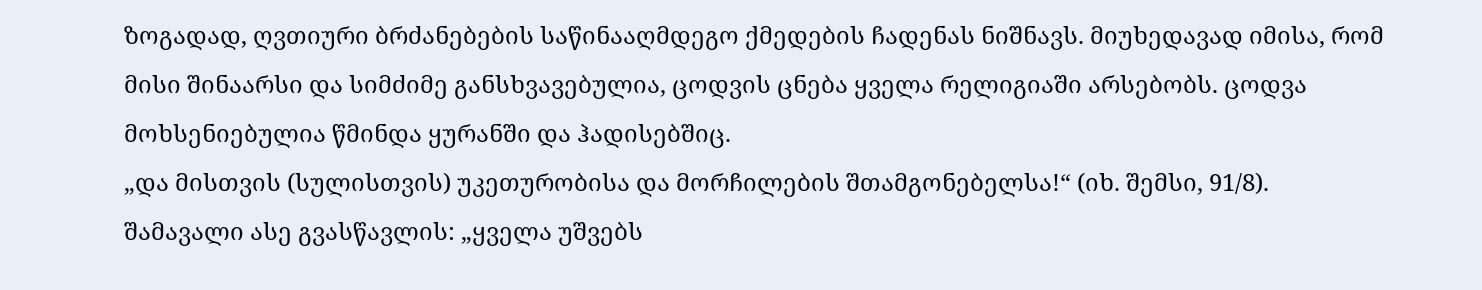ზოგადად, ღვთიური ბრძანებების საწინააღმდეგო ქმედების ჩადენას ნიშნავს. მიუხედავად იმისა, რომ მისი შინაარსი და სიმძიმე განსხვავებულია, ცოდვის ცნება ყველა რელიგიაში არსებობს. ცოდვა მოხსენიებულია წმინდა ყურანში და ჰადისებშიც.
„და მისთვის (სულისთვის) უკეთურობისა და მორჩილების შთამგონებელსა!“ (იხ. შემსი, 91/8). შამავალი ასე გვასწავლის: „ყველა უშვებს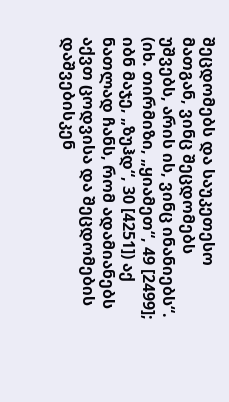შეცდომებს და საუკეთესო მათგან, ვინც შეცდომებს უშვებს, არის ის, ვინც ინანიებს“. (იხ. თირმიზი, „ყიამეთ“, 49 [2499]; იბნ მაჯე, „ზუჰდ“, 30 [4251]) აქ ნათლად ჩანს, რომ ადამიანებს აქვთ ცოდვისა და შეცდომების დაშვებისკენ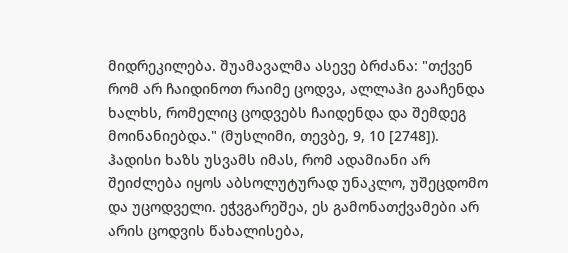მიდრეკილება. შუამავალმა ასევე ბრძანა: "თქვენ რომ არ ჩაიდინოთ რაიმე ცოდვა, ალლაჰი გააჩენდა ხალხს, რომელიც ცოდვებს ჩაიდენდა და შემდეგ მოინანიებდა." (მუსლიმი, თევბე, 9, 10 [2748]). ჰადისი ხაზს უსვამს იმას, რომ ადამიანი არ შეიძლება იყოს აბსოლუტურად უნაკლო, უშეცდომო და უცოდველი. ეჭვგარეშეა, ეს გამონათქვამები არ არის ცოდვის წახალისება,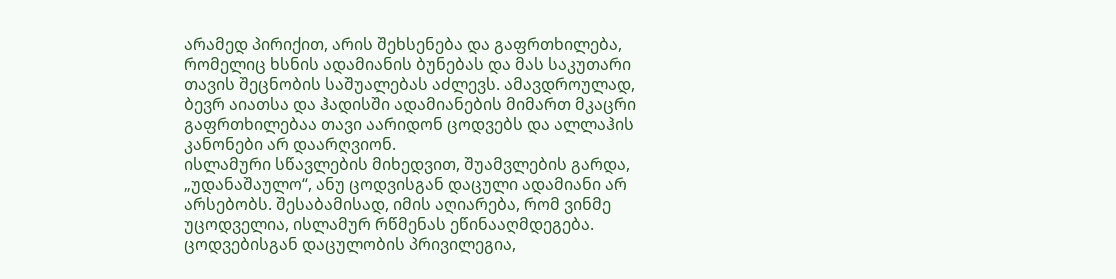არამედ პირიქით, არის შეხსენება და გაფრთხილება, რომელიც ხსნის ადამიანის ბუნებას და მას საკუთარი თავის შეცნობის საშუალებას აძლევს. ამავდროულად, ბევრ აიათსა და ჰადისში ადამიანების მიმართ მკაცრი გაფრთხილებაა თავი აარიდონ ცოდვებს და ალლაჰის კანონები არ დაარღვიონ.
ისლამური სწავლების მიხედვით, შუამვლების გარდა, „უდანაშაულო“, ანუ ცოდვისგან დაცული ადამიანი არ არსებობს. შესაბამისად, იმის აღიარება, რომ ვინმე უცოდველია, ისლამურ რწმენას ეწინააღმდეგება. ცოდვებისგან დაცულობის პრივილეგია,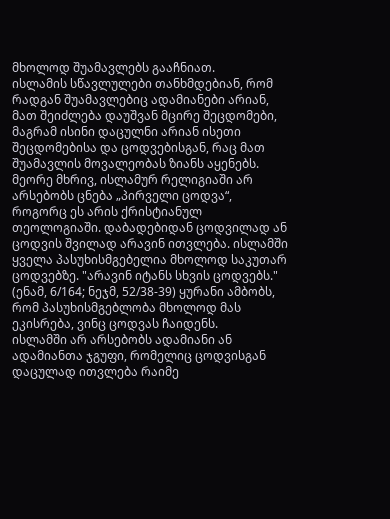მხოლოდ შუამავლებს გააჩნიათ.
ისლამის სწავლულები თანხმდებიან, რომ რადგან შუამავლებიც ადამიანები არიან, მათ შეიძლება დაუშვან მცირე შეცდომები, მაგრამ ისინი დაცულნი არიან ისეთი შეცდომებისა და ცოდვებისგან, რაც მათ შუამავლის მოვალეობას ზიანს აყენებს. მეორე მხრივ, ისლამურ რელიგიაში არ არსებობს ცნება „პირველი ცოდვა“, როგორც ეს არის ქრისტიანულ თეოლოგიაში. დაბადებიდან ცოდვილად ან ცოდვის შვილად არავინ ითვლება. ისლამში ყველა პასუხისმგებელია მხოლოდ საკუთარ ცოდვებზე. "არავინ იტანს სხვის ცოდვებს." (ენამ, 6/164; ნეჯმ, 52/38-39) ყურანი ამბობს, რომ პასუხისმგებლობა მხოლოდ მას ეკისრება, ვინც ცოდვას ჩაიდენს.
ისლამში არ არსებობს ადამიანი ან ადამიანთა ჯგუფი, რომელიც ცოდვისგან დაცულად ითვლება რაიმე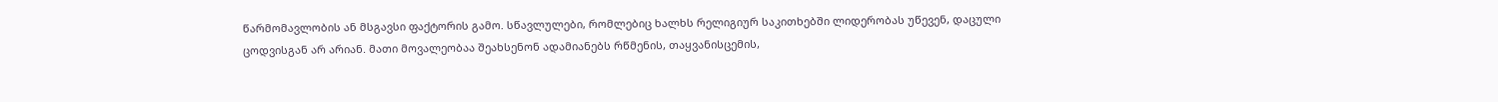წარმომავლობის ან მსგავსი ფაქტორის გამო. სწავლულები, რომლებიც ხალხს რელიგიურ საკითხებში ლიდერობას უწევენ, დაცული ცოდვისგან არ არიან. მათი მოვალეობაა შეახსენონ ადამიანებს რწმენის, თაყვანისცემის,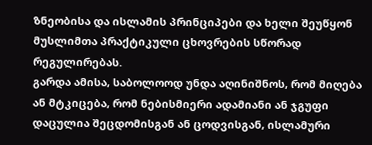ზნეობისა და ისლამის პრინციპები და ხელი შეუწყონ მუსლიმთა პრაქტიკული ცხოვრების სწორად რეგულირებას.
გარდა ამისა, საბოლოოდ უნდა აღინიშნოს, რომ მიღება ან მტკიცება, რომ ნებისმიერი ადამიანი ან ჯგუფი დაცულია შეცდომისგან ან ცოდვისგან, ისლამური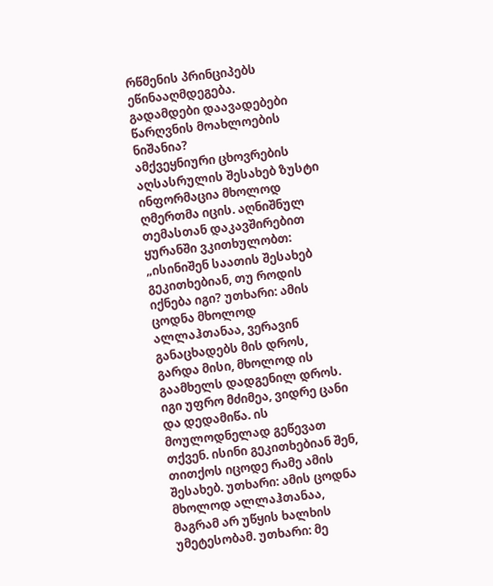რწმენის პრინციპებს ეწინააღმდეგება.
გადამდები დაავადებები წარღვნის მოახლოების ნიშანია?
ამქვეყნიური ცხოვრების აღსასრულის შესახებ ზუსტი ინფორმაცია მხოლოდ ღმერთმა იცის. აღნიშნულ თემასთან დაკავშირებით ყურანში ვკითხულობთ:
„ისინიშენ საათის შესახებ გეკითხებიან, თუ როდის იქნება იგი? უთხარი: ამის ცოდნა მხოლოდ ალლაჰთანაა, ვერავინ განაცხადებს მის დროს, გარდა მისი, მხოლოდ ის გაამხელს დადგენილ დროს. იგი უფრო მძიმეა, ვიდრე ცანი და დედამიწა. ის მოულოდნელად გეწევათ თქვენ. ისინი გეკითხებიან შენ, თითქოს იცოდე რამე ამის შესახებ. უთხარი: ამის ცოდნა მხოლოდ ალლაჰთანაა, მაგრამ არ უწყის ხალხის უმეტესობამ. უთხარი: მე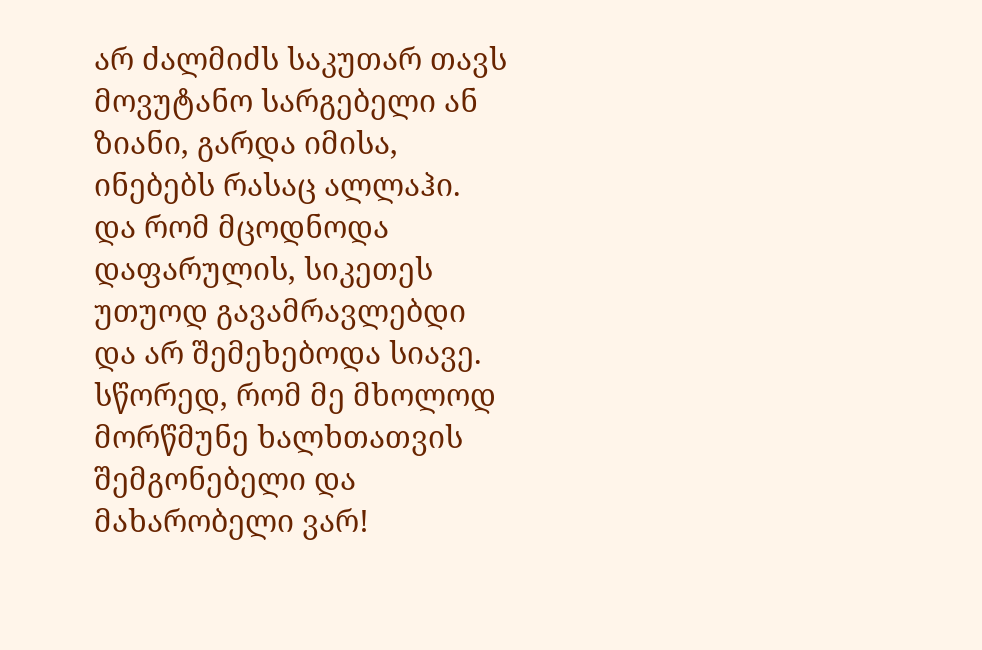არ ძალმიძს საკუთარ თავს მოვუტანო სარგებელი ან ზიანი, გარდა იმისა, ინებებს რასაც ალლაჰი. და რომ მცოდნოდა დაფარულის, სიკეთეს უთუოდ გავამრავლებდი და არ შემეხებოდა სიავე. სწორედ, რომ მე მხოლოდ მორწმუნე ხალხთათვის შემგონებელი და მახარობელი ვარ!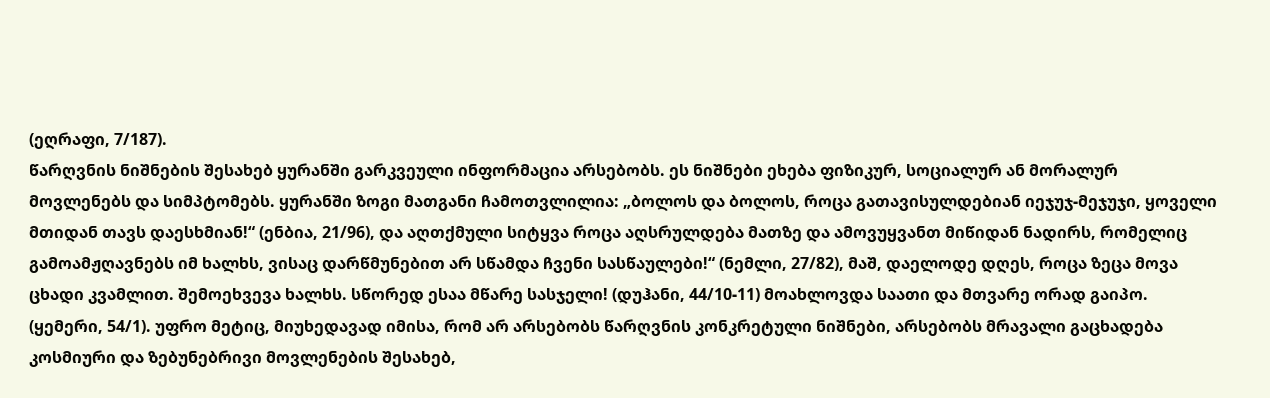(ეღრაფი, 7/187).
წარღვნის ნიშნების შესახებ ყურანში გარკვეული ინფორმაცია არსებობს. ეს ნიშნები ეხება ფიზიკურ, სოციალურ ან მორალურ მოვლენებს და სიმპტომებს. ყურანში ზოგი მათგანი ჩამოთვლილია: „ბოლოს და ბოლოს, როცა გათავისულდებიან იეჯუჯ-მეჯუჯი, ყოველი მთიდან თავს დაესხმიან!“ (ენბია, 21/96), და აღთქმული სიტყვა როცა აღსრულდება მათზე და ამოვუყვანთ მიწიდან ნადირს, რომელიც გამოამჟღავნებს იმ ხალხს, ვისაც დარწმუნებით არ სწამდა ჩვენი სასწაულები!“ (ნემლი, 27/82), მაშ, დაელოდე დღეს, როცა ზეცა მოვა ცხადი კვამლით. შემოეხვევა ხალხს. სწორედ ესაა მწარე სასჯელი! (დუჰანი, 44/10-11) მოახლოვდა საათი და მთვარე ორად გაიპო. (ყემერი, 54/1). უფრო მეტიც, მიუხედავად იმისა, რომ არ არსებობს წარღვნის კონკრეტული ნიშნები, არსებობს მრავალი გაცხადება კოსმიური და ზებუნებრივი მოვლენების შესახებ,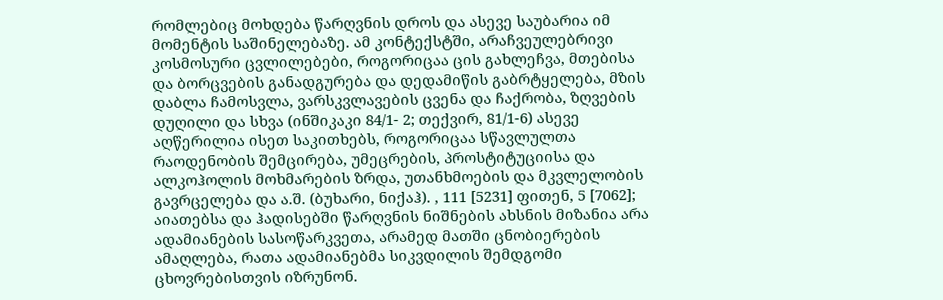რომლებიც მოხდება წარღვნის დროს და ასევე საუბარია იმ მომენტის საშინელებაზე. ამ კონტექსტში, არაჩვეულებრივი კოსმოსური ცვლილებები, როგორიცაა ცის გახლეჩვა, მთებისა და ბორცვების განადგურება და დედამიწის გაბრტყელება, მზის დაბლა ჩამოსვლა, ვარსკვლავების ცვენა და ჩაქრობა, ზღვების დუღილი და სხვა (ინშიკაკი 84/1- 2; თექვირ, 81/1-6) ასევე აღწერილია ისეთ საკითხებს, როგორიცაა სწავლულთა რაოდენობის შემცირება, უმეცრების, პროსტიტუციისა და ალკოჰოლის მოხმარების ზრდა, უთანხმოების და მკვლელობის გავრცელება და ა.შ. (ბუხარი, ნიქაჰ). , 111 [5231] ფითენ, 5 [7062];
აიათებსა და ჰადისებში წარღვნის ნიშნების ახსნის მიზანია არა ადამიანების სასოწარკვეთა, არამედ მათში ცნობიერების ამაღლება, რათა ადამიანებმა სიკვდილის შემდგომი ცხოვრებისთვის იზრუნონ.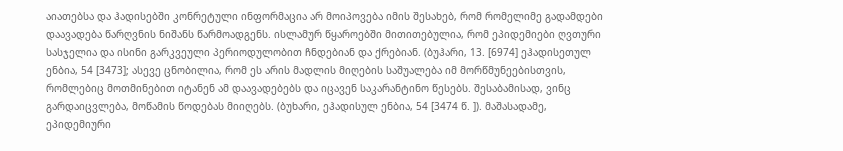აიათებსა და ჰადისებში კონრეტული ინფორმაცია არ მოიპოვება იმის შესახებ, რომ რომელიმე გადამდები დაავადება წარღვნის ნიშანს წარმოადგენს. ისლამურ წყაროებში მითითებულია, რომ ეპიდემიები ღვთური სასჯელია და ისინი გარკვეული პერიოდულობით ჩნდებიან და ქრებიან. (ბუჰარი, 13. [6974] ეჰადისეთულ ენბია, 54 [3473]; ასევე ცნობილია, რომ ეს არის მადლის მიღების საშუალება იმ მორწმუნეებისთვის, რომლებიც მოთმინებით იტანენ ამ დაავადებებს და იცავენ საკარანტინო წესებს. შესაბამისად, ვინც გარდაიცვლება, მოწამის წოდებას მიიღებს. (ბუხარი, ეჰადისულ ენბია, 54 [3474 წ. ]). მაშასადამე, ეპიდემიური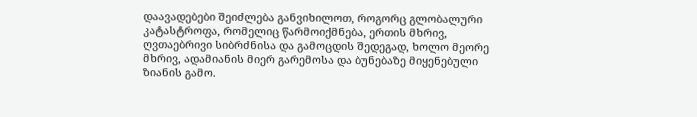დაავადებები შეიძლება განვიხილოთ, როგორც გლობალური კატასტროფა, რომელიც წარმოიქმნება, ერთის მხრივ, ღვთაებრივი სიბრძნისა და გამოცდის შედეგად, ხოლო მეორე მხრივ, ადამიანის მიერ გარემოსა და ბუნებაზე მიყენებული ზიანის გამო.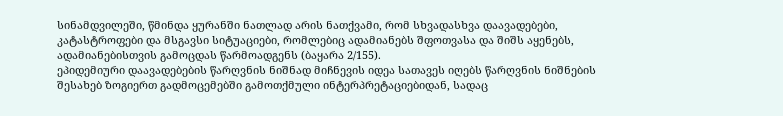სინამდვილეში, წმინდა ყურანში ნათლად არის ნათქვამი, რომ სხვადასხვა დაავადებები, კატასტროფები და მსგავსი სიტუაციები, რომლებიც ადამიანებს შფოთვასა და შიშს აყენებს, ადამიანებისთვის გამოცდას წარმოადგენს (ბაყარა 2/155).
ეპიდემიური დაავადებების წარღვნის ნიშნად მიჩნევის იდეა სათავეს იღებს წარღვნის ნიშნების შესახებ ზოგიერთ გადმოცემებში გამოთქმული ინტერპრეტაციებიდან, სადაც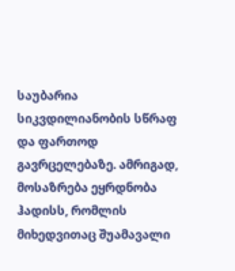საუბარია სიკვდილიანობის სწრაფ და ფართოდ გავრცელებაზე. ამრიგად, მოსაზრება ეყრდნობა ჰადისს, რომლის მიხედვითაც შუამავალი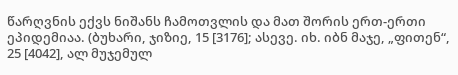წარღვნის ექვს ნიშანს ჩამოთვლის და მათ შორის ერთ-ერთი ეპიდემიაა. (ბუხარი, ჯიზიე, 15 [3176]; ასევე. იხ. იბნ მაჯე, „ფითენ“, 25 [4042], ალ მუჯემულ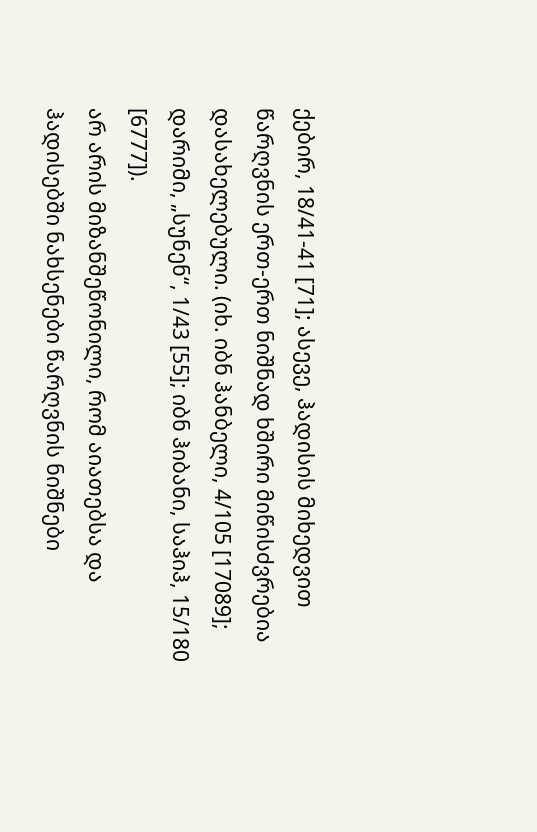ქებირ, 18/41-41 [71]; ასევე, ჰადისის მიხედვით წარღვნის ერთ-ერთ ნიშნად ხშირი მიწისძვრებია დასახელებული. (იხ. იბნ ჰანბელი, 4/105 [17089]; დარიმი, „სუნენ“, 1/43 [55]; იბნ ჰიბანი, საჰიჰ, 15/180 [6777]).
არ არის მიზანშეწონილი, რომ აიათებსა და ჰადისებში ნახსენები წარღვნის ნიშნები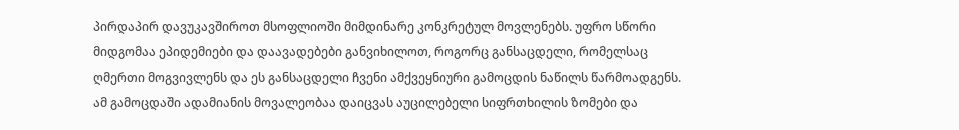პირდაპირ დავუკავშიროთ მსოფლიოში მიმდინარე კონკრეტულ მოვლენებს. უფრო სწორი მიდგომაა ეპიდემიები და დაავადებები განვიხილოთ, როგორც განსაცდელი, რომელსაც ღმერთი მოგვივლენს და ეს განსაცდელი ჩვენი ამქვეყნიური გამოცდის ნაწილს წარმოადგენს. ამ გამოცდაში ადამიანის მოვალეობაა დაიცვას აუცილებელი სიფრთხილის ზომები და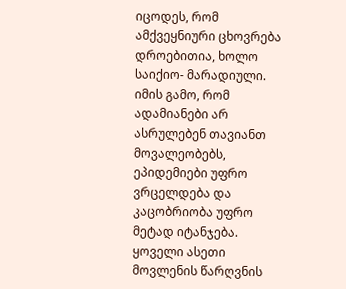იცოდეს, რომ ამქვეყნიური ცხოვრება დროებითია, ხოლო საიქიო- მარადიული. იმის გამო, რომ ადამიანები არ ასრულებენ თავიანთ მოვალეობებს, ეპიდემიები უფრო ვრცელდება და კაცობრიობა უფრო მეტად იტანჯება. ყოველი ასეთი მოვლენის წარღვნის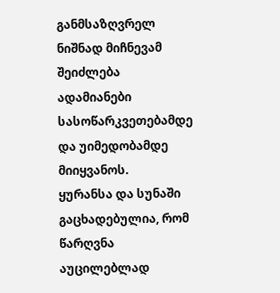განმსაზღვრელ ნიშნად მიჩნევამ შეიძლება ადამიანები სასოწარკვეთებამდე და უიმედობამდე მიიყვანოს.
ყურანსა და სუნაში გაცხადებულია, რომ წარღვნა აუცილებლად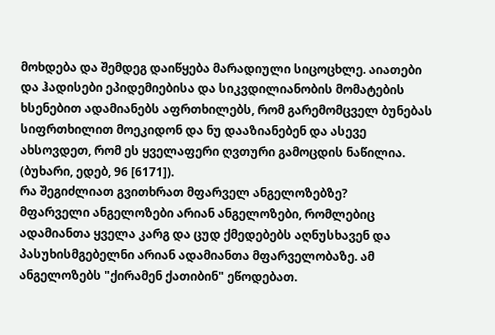მოხდება და შემდეგ დაიწყება მარადიული სიცოცხლე. აიათები და ჰადისები ეპიდემიებისა და სიკვდილიანობის მომატების ხსენებით ადამიანებს აფრთხილებს, რომ გარემომცველ ბუნებას სიფრთხილით მოეკიდონ და ნუ დააზიანებენ და ასევე ახსოვდეთ, რომ ეს ყველაფერი ღვთური გამოცდის ნაწილია. (ბუხარი, ედებ, 96 [6171]).
რა შეგიძლიათ გვითხრათ მფარველ ანგელოზებზე?
მფარველი ანგელოზები არიან ანგელოზები, რომლებიც ადამიანთა ყველა კარგ და ცუდ ქმედებებს აღნუსხავენ და პასუხისმგებელნი არიან ადამიანთა მფარველობაზე. ამ ანგელოზებს "ქირამენ ქათიბინ" ეწოდებათ.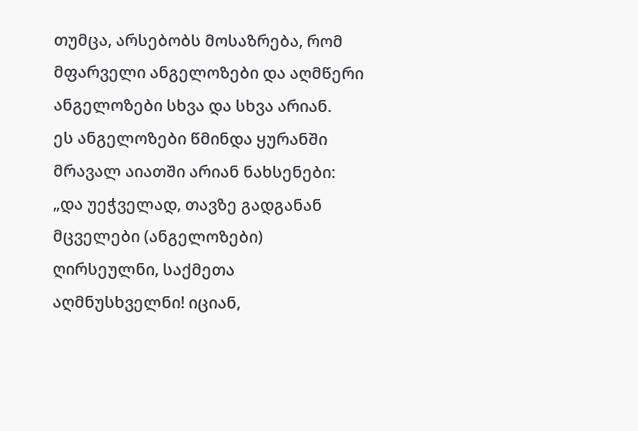თუმცა, არსებობს მოსაზრება, რომ მფარველი ანგელოზები და აღმწერი ანგელოზები სხვა და სხვა არიან.
ეს ანგელოზები წმინდა ყურანში მრავალ აიათში არიან ნახსენები:
„და უეჭველად, თავზე გადგანან მცველები (ანგელოზები) ღირსეულნი, საქმეთა აღმნუსხველნი! იციან,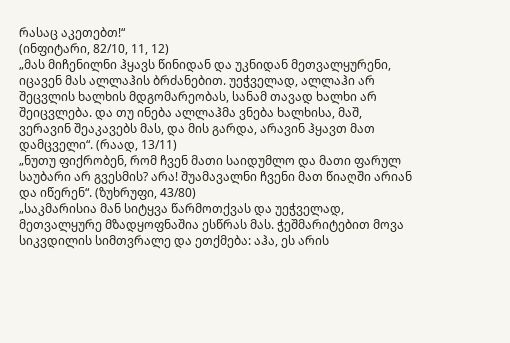რასაც აკეთებთ!“
(ინფიტარი, 82/10, 11, 12)
„მას მიჩენილნი ჰყავს წინიდან და უკნიდან მეთვალყურენი, იცავენ მას ალლაჰის ბრძანებით. უეჭველად, ალლაჰი არ შეცვლის ხალხის მდგომარეობას, სანამ თავად ხალხი არ შეიცვლება. და თუ ინება ალლაჰმა ვნება ხალხისა, მაშ, ვერავინ შეაკავებს მას, და მის გარდა, არავინ ჰყავთ მათ დამცველი“. (რაად, 13/11)
„ნუთუ ფიქრობენ, რომ ჩვენ მათი საიდუმლო და მათი ფარულ საუბარი არ გვესმის? არა! შუამავალნი ჩვენი მათ წიაღში არიან და იწერენ“. (ზუხრუფი, 43/80)
„საკმარისია მან სიტყვა წარმოთქვას და უეჭველად, მეთვალყურე მზადყოფნაშია ესწრას მას. ჭეშმარიტებით მოვა სიკვდილის სიმთვრალე და ეთქმება: აჰა, ეს არის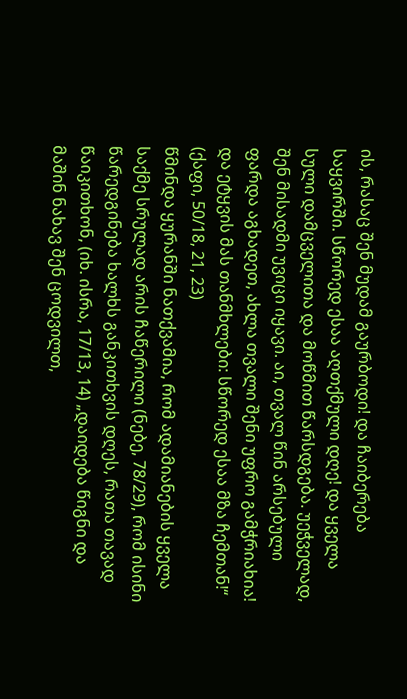ის, რასაც შენ მუდამ გაურბოდი! და ჩაიბერება საყვირში. სწორედ ესაა აღთქმული დღე! და ყველა სული დამცველითა და მოწმით წარსდგება. უეჭველად, შენ მისადმი უვიცი იყავი. აი, თვალ წინ არსებული ფარდა აგხადეთ, ახლა თვალი შენი უფრო გამჭრიახია! და ეტყვის მას თანმხლები: სწორედ ესაა მზა ჩემთან!“ (ქაფი, 50/18, 21, 23)
წმინდა ყურანში ნათქვამია, რომ ადამიანების ყველა საქმე სრულად არის ჩაწერილი (ნებე, 78/29), რომ ისინი წარედგინება ხალხს განკითხვის დღეს, რათა თავად წაიკითხონ, (იხ. ისრა, 17/13, 14) „დაიდება წიგნი და მაშინ ნახავ შენ ცოდვილთ,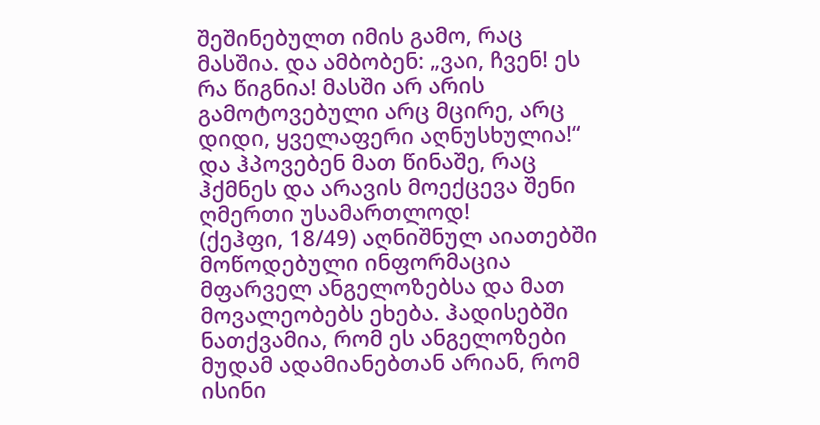შეშინებულთ იმის გამო, რაც მასშია. და ამბობენ: „ვაი, ჩვენ! ეს რა წიგნია! მასში არ არის გამოტოვებული არც მცირე, არც დიდი, ყველაფერი აღნუსხულია!“ და ჰპოვებენ მათ წინაშე, რაც ჰქმნეს და არავის მოექცევა შენი ღმერთი უსამართლოდ!
(ქეჰფი, 18/49) აღნიშნულ აიათებში მოწოდებული ინფორმაცია მფარველ ანგელოზებსა და მათ მოვალეობებს ეხება. ჰადისებში ნათქვამია, რომ ეს ანგელოზები მუდამ ადამიანებთან არიან, რომ ისინი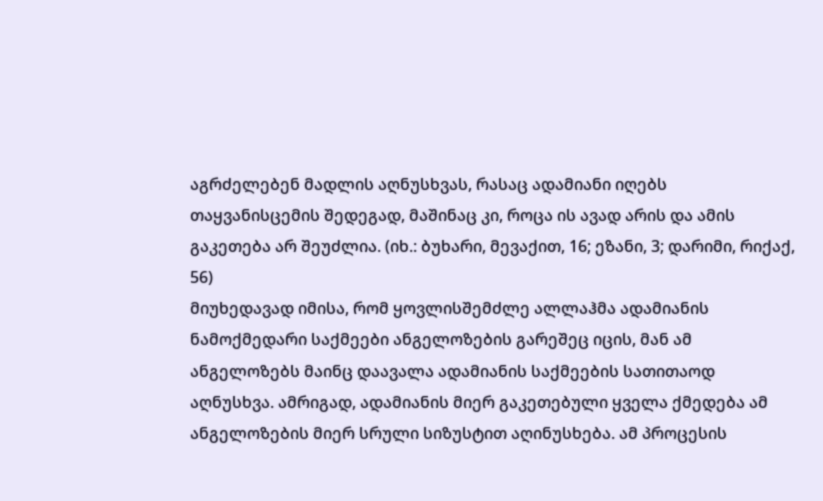აგრძელებენ მადლის აღნუსხვას, რასაც ადამიანი იღებს თაყვანისცემის შედეგად, მაშინაც კი, როცა ის ავად არის და ამის გაკეთება არ შეუძლია. (იხ.: ბუხარი, მევაქით, 16; ეზანი, 3; დარიმი, რიქაქ, 56)
მიუხედავად იმისა, რომ ყოვლისშემძლე ალლაჰმა ადამიანის ნამოქმედარი საქმეები ანგელოზების გარეშეც იცის, მან ამ ანგელოზებს მაინც დაავალა ადამიანის საქმეების სათითაოდ აღნუსხვა. ამრიგად, ადამიანის მიერ გაკეთებული ყველა ქმედება ამ ანგელოზების მიერ სრული სიზუსტით აღინუსხება. ამ პროცესის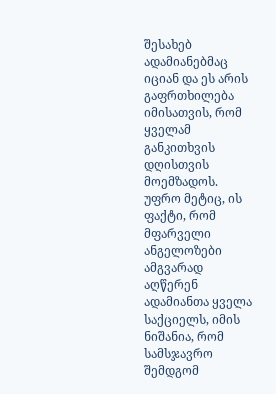შესახებ ადამიანებმაც იციან და ეს არის გაფრთხილება იმისათვის, რომ ყველამ განკითხვის დღისთვის მოემზადოს. უფრო მეტიც, ის ფაქტი, რომ მფარველი ანგელოზები ამგვარად აღწერენ ადამიანთა ყველა საქციელს, იმის ნიშანია, რომ სამსჯავრო შემდგომ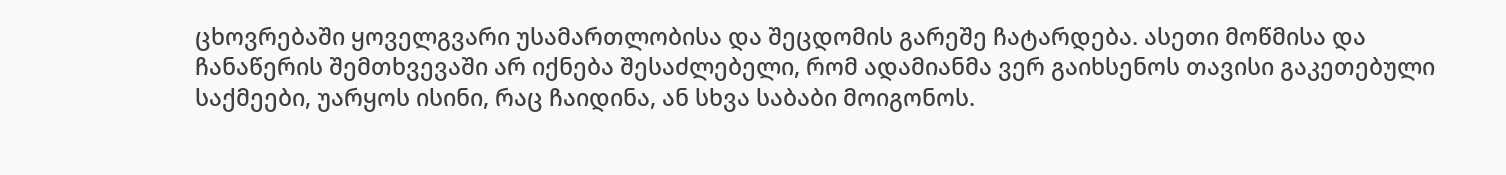ცხოვრებაში ყოველგვარი უსამართლობისა და შეცდომის გარეშე ჩატარდება. ასეთი მოწმისა და ჩანაწერის შემთხვევაში არ იქნება შესაძლებელი, რომ ადამიანმა ვერ გაიხსენოს თავისი გაკეთებული საქმეები, უარყოს ისინი, რაც ჩაიდინა, ან სხვა საბაბი მოიგონოს.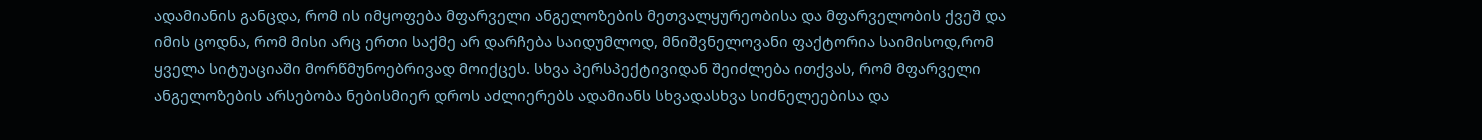ადამიანის განცდა, რომ ის იმყოფება მფარველი ანგელოზების მეთვალყურეობისა და მფარველობის ქვეშ და იმის ცოდნა, რომ მისი არც ერთი საქმე არ დარჩება საიდუმლოდ, მნიშვნელოვანი ფაქტორია საიმისოდ,რომ ყველა სიტუაციაში მორწმუნოებრივად მოიქცეს. სხვა პერსპექტივიდან შეიძლება ითქვას, რომ მფარველი ანგელოზების არსებობა ნებისმიერ დროს აძლიერებს ადამიანს სხვადასხვა სიძნელეებისა და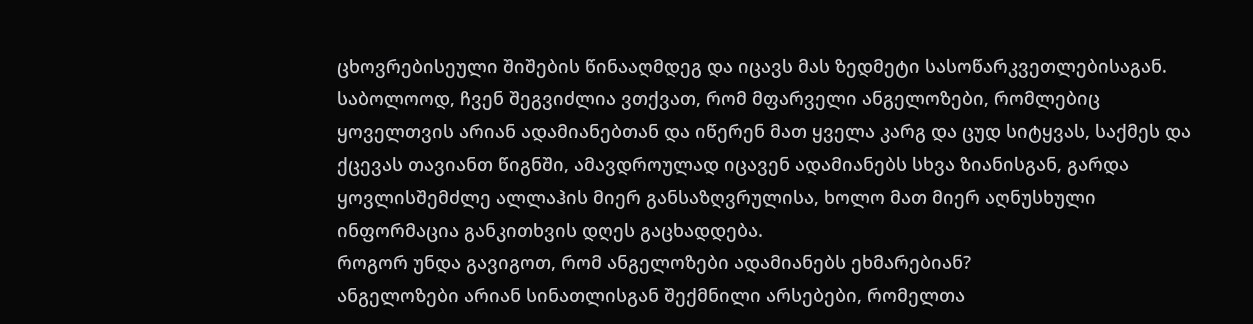ცხოვრებისეული შიშების წინააღმდეგ და იცავს მას ზედმეტი სასოწარკვეთლებისაგან.
საბოლოოდ, ჩვენ შეგვიძლია ვთქვათ, რომ მფარველი ანგელოზები, რომლებიც ყოველთვის არიან ადამიანებთან და იწერენ მათ ყველა კარგ და ცუდ სიტყვას, საქმეს და ქცევას თავიანთ წიგნში, ამავდროულად იცავენ ადამიანებს სხვა ზიანისგან, გარდა ყოვლისშემძლე ალლაჰის მიერ განსაზღვრულისა, ხოლო მათ მიერ აღნუსხული ინფორმაცია განკითხვის დღეს გაცხადდება.
როგორ უნდა გავიგოთ, რომ ანგელოზები ადამიანებს ეხმარებიან?
ანგელოზები არიან სინათლისგან შექმნილი არსებები, რომელთა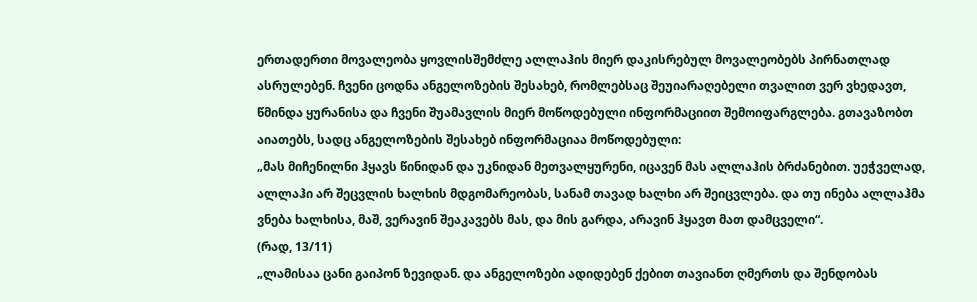ერთადერთი მოვალეობა ყოვლისშემძლე ალლაჰის მიერ დაკისრებულ მოვალეობებს პირნათლად ასრულებენ. ჩვენი ცოდნა ანგელოზების შესახებ, რომლებსაც შეუიარაღებელი თვალით ვერ ვხედავთ, წმინდა ყურანისა და ჩვენი შუამავლის მიერ მოწოდებული ინფორმაციით შემოიფარგლება. გთავაზობთ აიათებს, სადც ანგელოზების შესახებ ინფორმაციაა მოწოდებული:
„მას მიჩენილნი ჰყავს წინიდან და უკნიდან მეთვალყურენი, იცავენ მას ალლაჰის ბრძანებით. უეჭველად, ალლაჰი არ შეცვლის ხალხის მდგომარეობას, სანამ თავად ხალხი არ შეიცვლება. და თუ ინება ალლაჰმა ვნება ხალხისა, მაშ, ვერავინ შეაკავებს მას, და მის გარდა, არავინ ჰყავთ მათ დამცველი“.
(რად, 13/11)
„ლამისაა ცანი გაიპონ ზევიდან. და ანგელოზები ადიდებენ ქებით თავიანთ ღმერთს და შენდობას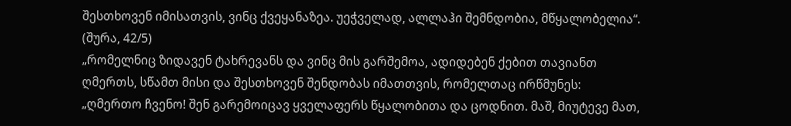შესთხოვენ იმისათვის, ვინც ქვეყანაზეა. უეჭველად, ალლაჰი შემნდობია, მწყალობელია“. (შურა, 42/5)
„რომელნიც ზიდავენ ტახრევანს და ვინც მის გარშემოა, ადიდებენ ქებით თავიანთ ღმერთს, სწამთ მისი და შესთხოვენ შენდობას იმათთვის, რომელთაც ირწმუნეს: „ღმერთო ჩვენო! შენ გარემოიცავ ყველაფერს წყალობითა და ცოდნით. მაშ, მიუტევე მათ,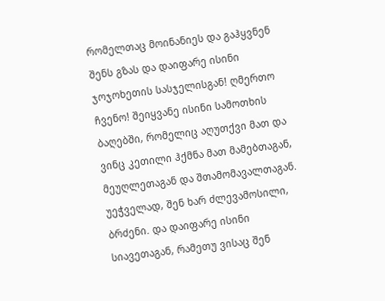რომელთაც მოინანიეს და გაჰყვნენ შენს გზას და დაიფარე ისინი ჯოჯოხეთის სასჯელისგან! ღმერთო ჩვენო! შეიყვანე ისინი სამოთხის ბაღებში, რომელიც აღუთქვი მათ და ვინც კეთილი ჰქმნა მათ მამებთაგან, მეუღლეთაგან და შთამომავალთაგან. უეჭველად, შენ ხარ ძლევამოსილი, ბრძენი. და დაიფარე ისინი სიავეთაგან, რამეთუ ვისაც შენ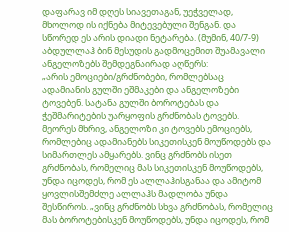დაფარავ იმ დღეს სიავეთაგან, უეჭველად, მხოლოდ ის იქნება მიტევებული შენგან. და სწორედ ეს არის დიადი ნეტარება. (მუმინ, 40/7-9)
აბდულლაჰ ბინ მესუდის გადმოცემით შუამავალი ანგელოზებს შემდეგნაირად აღწერს:
„არის ემოციები/გრძნობები, რომლებსაც ადამიანის გულში ეშმაკები და ანგელოზები ტოვებენ. სატანა გულში ბოროტებას და ჭეშმარიტების უარყოფის გრძნობას ტოვებს. მეორეს მხრივ, ანგელოზი კი ტოვებს ემოციებს, რომლებიც ადამიანებს სიკეთისკენ მოუწოდებს და სიმართლეს ამყარებს. ვინც გრძნობს ისეთ გრძნობას, რომელიც მას სიკეთისკენ მოუწოდებს, უნდა იცოდეს, რომ ეს ალლაჰისგანაა და ამიტომ ყოვლისშემძლე ალლაჰს მადლობა უნდა შესწიროს. „ვინც გრძნობს სხვა გრძნობას, რომელიც მას ბოროტებისკენ მოუწოდებს, უნდა იცოდეს, რომ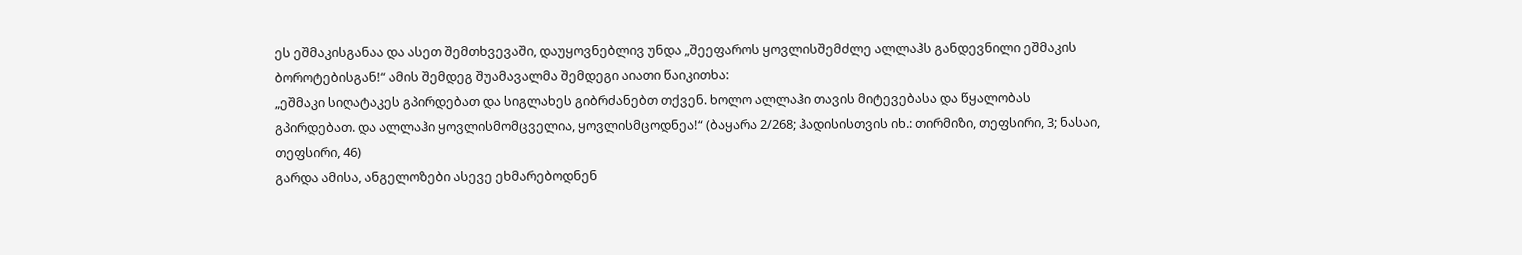ეს ეშმაკისგანაა და ასეთ შემთხვევაში, დაუყოვნებლივ უნდა „შეეფაროს ყოვლისშემძლე ალლაჰს განდევნილი ეშმაკის ბოროტებისგან!“ ამის შემდეგ შუამავალმა შემდეგი აიათი წაიკითხა:
„ეშმაკი სიღატაკეს გპირდებათ და სიგლახეს გიბრძანებთ თქვენ. ხოლო ალლაჰი თავის მიტევებასა და წყალობას გპირდებათ. და ალლაჰი ყოვლისმომცველია, ყოვლისმცოდნეა!“ (ბაყარა 2/268; ჰადისისთვის იხ.: თირმიზი, თეფსირი, 3; ნასაი, თეფსირი, 46)
გარდა ამისა, ანგელოზები ასევე ეხმარებოდნენ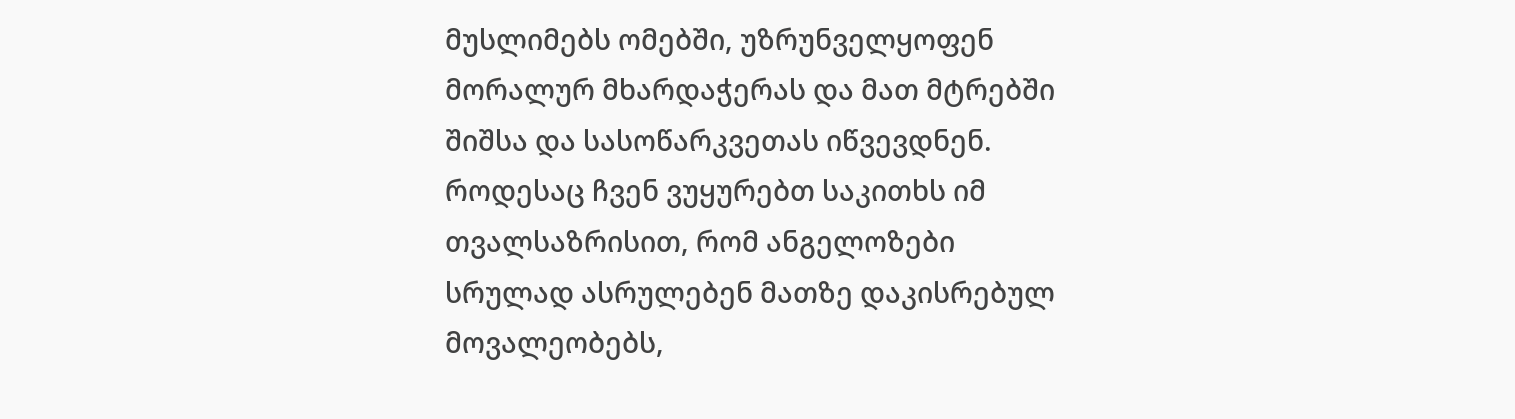მუსლიმებს ომებში, უზრუნველყოფენ მორალურ მხარდაჭერას და მათ მტრებში შიშსა და სასოწარკვეთას იწვევდნენ. როდესაც ჩვენ ვუყურებთ საკითხს იმ თვალსაზრისით, რომ ანგელოზები სრულად ასრულებენ მათზე დაკისრებულ მოვალეობებს,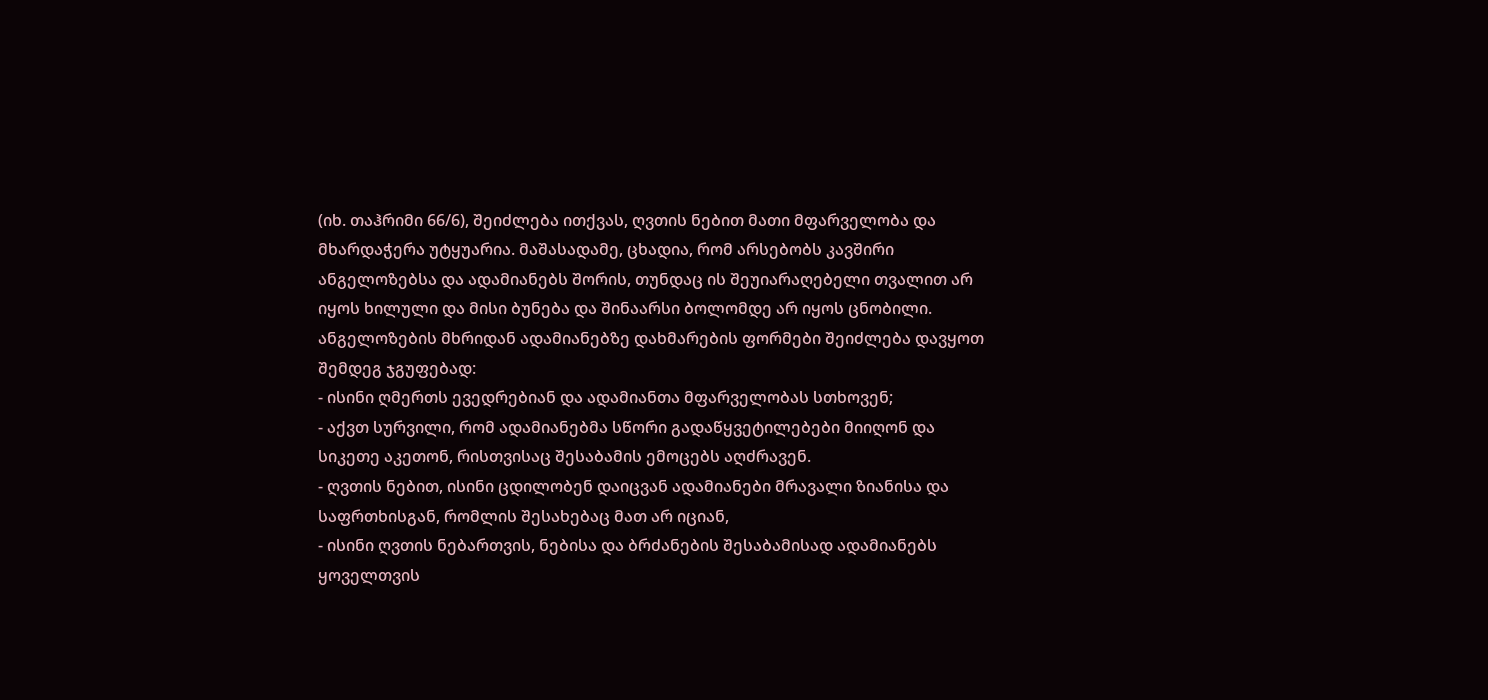(იხ. თაჰრიმი 66/6), შეიძლება ითქვას, ღვთის ნებით მათი მფარველობა და მხარდაჭერა უტყუარია. მაშასადამე, ცხადია, რომ არსებობს კავშირი ანგელოზებსა და ადამიანებს შორის, თუნდაც ის შეუიარაღებელი თვალით არ იყოს ხილული და მისი ბუნება და შინაარსი ბოლომდე არ იყოს ცნობილი.
ანგელოზების მხრიდან ადამიანებზე დახმარების ფორმები შეიძლება დავყოთ შემდეგ ჯგუფებად:
- ისინი ღმერთს ევედრებიან და ადამიანთა მფარველობას სთხოვენ;
- აქვთ სურვილი, რომ ადამიანებმა სწორი გადაწყვეტილებები მიიღონ და სიკეთე აკეთონ, რისთვისაც შესაბამის ემოცებს აღძრავენ.
- ღვთის ნებით, ისინი ცდილობენ დაიცვან ადამიანები მრავალი ზიანისა და საფრთხისგან, რომლის შესახებაც მათ არ იციან,
- ისინი ღვთის ნებართვის, ნებისა და ბრძანების შესაბამისად ადამიანებს ყოველთვის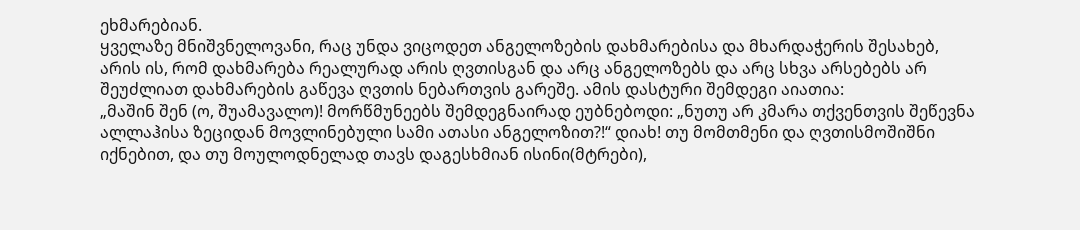ეხმარებიან.
ყველაზე მნიშვნელოვანი, რაც უნდა ვიცოდეთ ანგელოზების დახმარებისა და მხარდაჭერის შესახებ, არის ის, რომ დახმარება რეალურად არის ღვთისგან და არც ანგელოზებს და არც სხვა არსებებს არ შეუძლიათ დახმარების გაწევა ღვთის ნებართვის გარეშე. ამის დასტური შემდეგი აიათია:
„მაშინ შენ (ო, შუამავალო)! მორწმუნეებს შემდეგნაირად ეუბნებოდი: „ნუთუ არ კმარა თქვენთვის შეწევნა ალლაჰისა ზეციდან მოვლინებული სამი ათასი ანგელოზით?!“ დიახ! თუ მომთმენი და ღვთისმოშიშნი იქნებით, და თუ მოულოდნელად თავს დაგესხმიან ისინი(მტრები),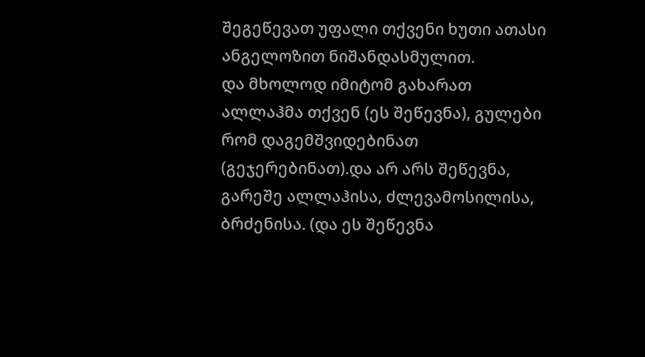შეგეწევათ უფალი თქვენი ხუთი ათასი ანგელოზით ნიშანდასმულით.
და მხოლოდ იმიტომ გახარათ ალლაჰმა თქვენ (ეს შეწევნა), გულები რომ დაგემშვიდებინათ (გეჯერებინათ).და არ არს შეწევნა, გარეშე ალლაჰისა, ძლევამოსილისა, ბრძენისა. (და ეს შეწევნა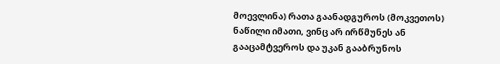მოევლინა) რათა გაანადგუროს (მოკვეთოს) ნაწილი იმათი, ვინც არ ირწმუნეს ან გააცამტვეროს და უკან გააბრუნოს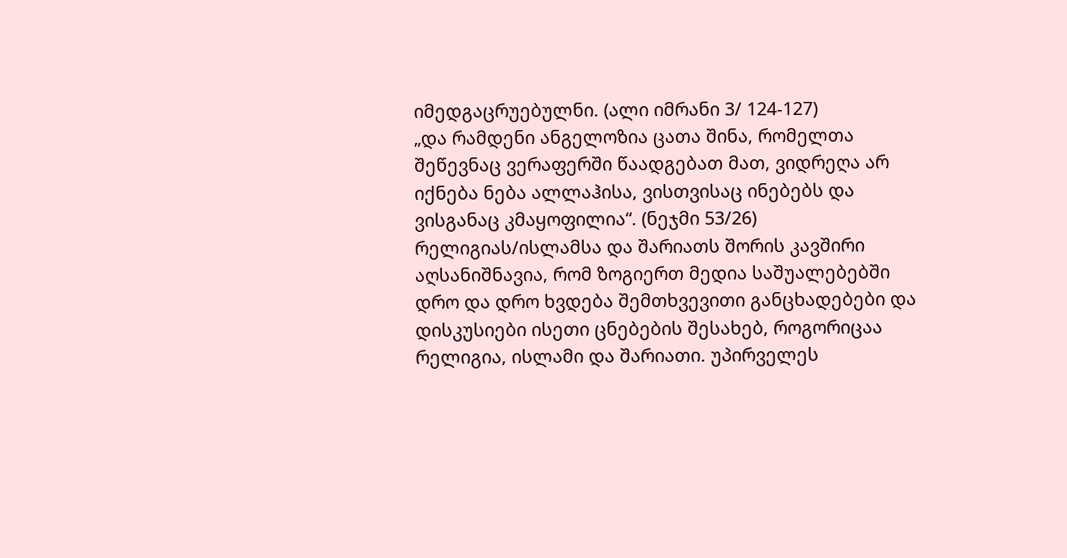იმედგაცრუებულნი. (ალი იმრანი 3/ 124-127)
„და რამდენი ანგელოზია ცათა შინა, რომელთა შეწევნაც ვერაფერში წაადგებათ მათ, ვიდრეღა არ იქნება ნება ალლაჰისა, ვისთვისაც ინებებს და ვისგანაც კმაყოფილია“. (ნეჯმი 53/26)
რელიგიას/ისლამსა და შარიათს შორის კავშირი
აღსანიშნავია, რომ ზოგიერთ მედია საშუალებებში დრო და დრო ხვდება შემთხვევითი განცხადებები და დისკუსიები ისეთი ცნებების შესახებ, როგორიცაა რელიგია, ისლამი და შარიათი. უპირველეს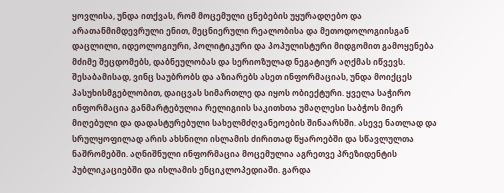ყოვლისა, უნდა ითქვას, რომ მოცემული ცნებების უყურადღებო და არათანმიმდევრული ენით, მეცნიერული რეალობისა და მეთოდოლოგიისგან დაცლილი, იდეოლოგიური, პოლიტიკური და პოპულისტური მიდგომით გამოყენება მძიმე შეცდომებს, დაბნეულობას და სერიოზულად ნეგატიურ აღქმას იწვევს. შესაბამისად, ვინც საუბრობს და აზიარებს ასეთ ინფორმაციას, უნდა მოიქცეს პასუხისმგებლობით, დაიცვას სიმართლე და იყოს ობიექტური. ყველა საჭირო ინფორმაცია განმარტებულია რელიგიის საკითხთა უმაღლესი საბჭოს მიერ მიღებული და დადასტურებული სახელმძღვანეოების შინაარსში. ასევე ნათლად და სრულყოფილად არის ახსნილი ისლამის ძირითად წყაროებში და სწავლულთა ნაშრომებში. აღნიშნული ინფორმაცია მოცემულია აგრეთვე პრეზიდენტის პუბლიკაციებში და ისლამის ენციკლოპედიაში. გარდა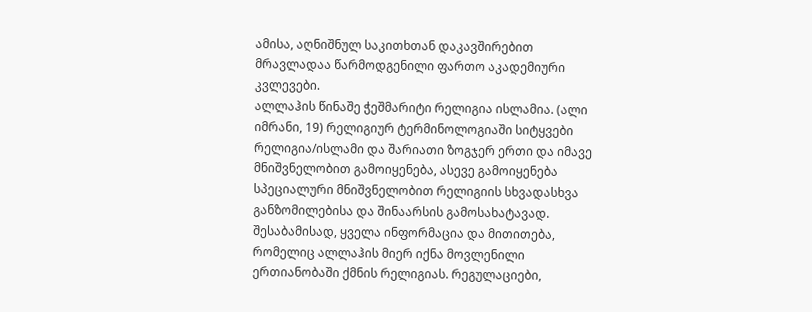ამისა, აღნიშნულ საკითხთან დაკავშირებით მრავლადაა წარმოდგენილი ფართო აკადემიური კვლევები.
ალლაჰის წინაშე ჭეშმარიტი რელიგია ისლამია. (ალი იმრანი, 19) რელიგიურ ტერმინოლოგიაში სიტყვები რელიგია/ისლამი და შარიათი ზოგჯერ ერთი და იმავე მნიშვნელობით გამოიყენება, ასევე გამოიყენება სპეციალური მნიშვნელობით რელიგიის სხვადასხვა განზომილებისა და შინაარსის გამოსახატავად. შესაბამისად, ყველა ინფორმაცია და მითითება, რომელიც ალლაჰის მიერ იქნა მოვლენილი ერთიანობაში ქმნის რელიგიას. რეგულაციები,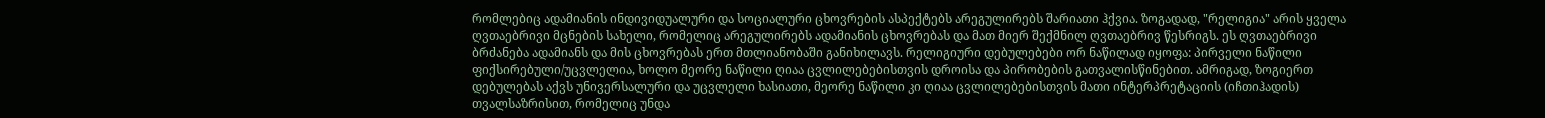რომლებიც ადამიანის ინდივიდუალური და სოციალური ცხოვრების ასპექტებს არეგულირებს შარიათი ჰქვია. ზოგადად, "რელიგია" არის ყველა ღვთაებრივი მცნების სახელი, რომელიც არეგულირებს ადამიანის ცხოვრებას და მათ მიერ შექმნილ ღვთაებრივ წესრიგს. ეს ღვთაებრივი ბრძანება ადამიანს და მის ცხოვრებას ერთ მთლიანობაში განიხილავს. რელიგიური დებულებები ორ ნაწილად იყოფა: პირველი ნაწილი ფიქსირებული/უცვლელია, ხოლო მეორე ნაწილი ღიაა ცვლილებებისთვის დროისა და პირობების გათვალისწინებით. ამრიგად, ზოგიერთ დებულებას აქვს უნივერსალური და უცვლელი ხასიათი, მეორე ნაწილი კი ღიაა ცვლილებებისთვის მათი ინტერპრეტაციის (იჩთიჰადის) თვალსაზრისით, რომელიც უნდა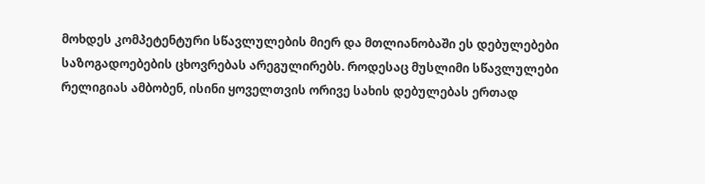მოხდეს კომპეტენტური სწავლულების მიერ და მთლიანობაში ეს დებულებები საზოგადოებების ცხოვრებას არეგულირებს. როდესაც მუსლიმი სწავლულები რელიგიას ამბობენ, ისინი ყოველთვის ორივე სახის დებულებას ერთად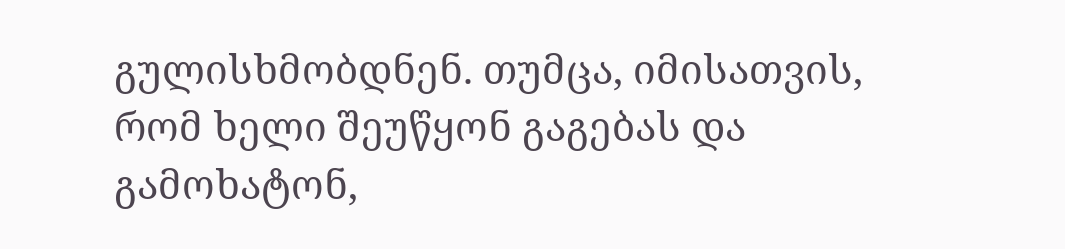გულისხმობდნენ. თუმცა, იმისათვის, რომ ხელი შეუწყონ გაგებას და გამოხატონ,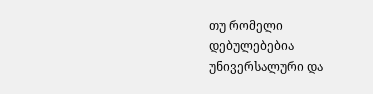თუ რომელი დებულებებია უნივერსალური და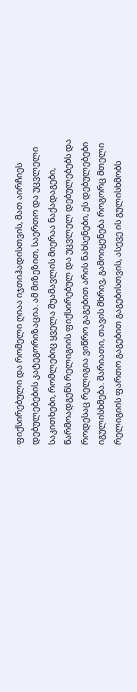ფიქსირებული და რომელი ღიაა იჯთიჰადისთვის, მათ აირჩიეს დებულებების კატეგორიზაცია. ამ მიზეზით, საერთო და უცვლელი საკითხები, რომლებიც ყველა შუამავლის მიერაა ნაქადაგები, წარმოადგენს რელიგიის ფიქსირებულ და უცვლელ დებულებებს და როდესაც რელიგია ვიწრო გაგებით არის ნახსენები, ეს დებულებები იგულისხმება. შარიათი, თავის მხრივ, გამოიყენება როგორც მთელი რელიგიის ფართო გაგებით გაგებისთვის, ასევე ის გულისხმობს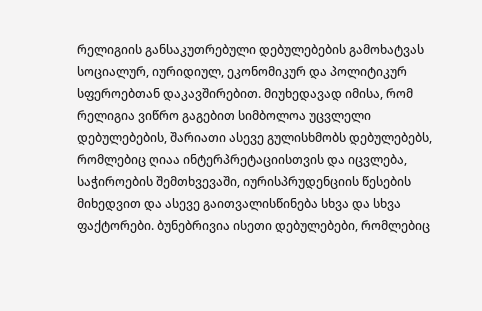რელიგიის განსაკუთრებული დებულებების გამოხატვას სოციალურ, იურიდიულ, ეკონომიკურ და პოლიტიკურ სფეროებთან დაკავშირებით. მიუხედავად იმისა, რომ რელიგია ვიწრო გაგებით სიმბოლოა უცვლელი დებულებების, შარიათი ასევე გულისხმობს დებულებებს, რომლებიც ღიაა ინტერპრეტაციისთვის და იცვლება, საჭიროების შემთხვევაში, იურისპრუდენციის წესების მიხედვით და ასევე გაითვალისწინება სხვა და სხვა ფაქტორები. ბუნებრივია ისეთი დებულებები, რომლებიც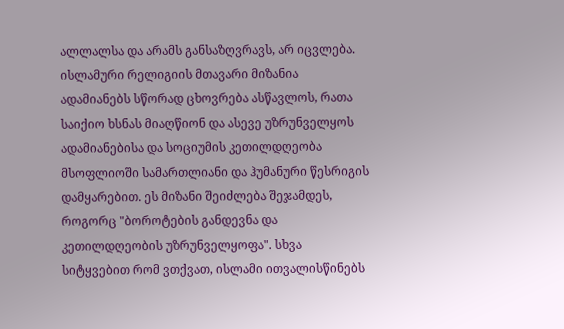ალლალსა და არამს განსაზღვრავს, არ იცვლება.
ისლამური რელიგიის მთავარი მიზანია ადამიანებს სწორად ცხოვრება ასწავლოს, რათა საიქიო ხსნას მიაღწიონ და ასევე უზრუნველყოს ადამიანებისა და სოციუმის კეთილდღეობა მსოფლიოში სამართლიანი და ჰუმანური წესრიგის დამყარებით. ეს მიზანი შეიძლება შეჯამდეს, როგორც "ბოროტების განდევნა და კეთილდღეობის უზრუნველყოფა". სხვა სიტყვებით რომ ვთქვათ, ისლამი ითვალისწინებს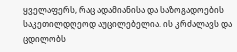ყველაფერს, რაც ადამიანისა და საზოგადოების საკეთილდღეოდ აუცილებელია. ის კრძალავს და ცდილობს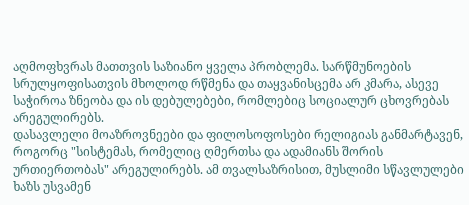აღმოფხვრას მათთვის საზიანო ყველა პრობლემა. სარწმუნოების სრულყოფისათვის მხოლოდ რწმენა და თაყვანისცემა არ კმარა, ასევე საჭიროა ზნეობა და ის დებულებები, რომლებიც სოციალურ ცხოვრებას არეგულირებს.
დასავლელი მოაზროვნეები და ფილოსოფოსები რელიგიას განმარტავენ, როგორც "სისტემას, რომელიც ღმერთსა და ადამიანს შორის ურთიერთობას" არეგულირებს. ამ თვალსაზრისით, მუსლიმი სწავლულები ხაზს უსვამენ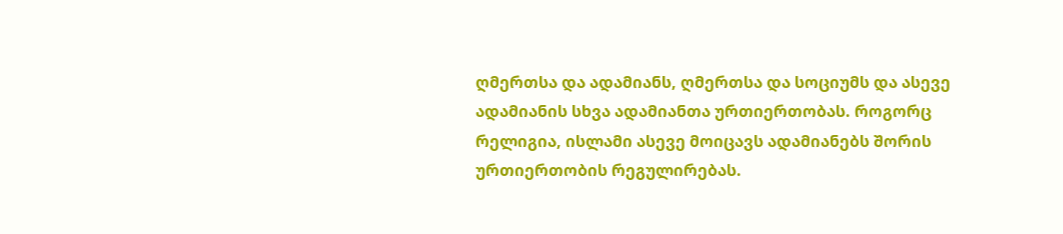ღმერთსა და ადამიანს, ღმერთსა და სოციუმს და ასევე ადამიანის სხვა ადამიანთა ურთიერთობას. როგორც რელიგია, ისლამი ასევე მოიცავს ადამიანებს შორის ურთიერთობის რეგულირებას.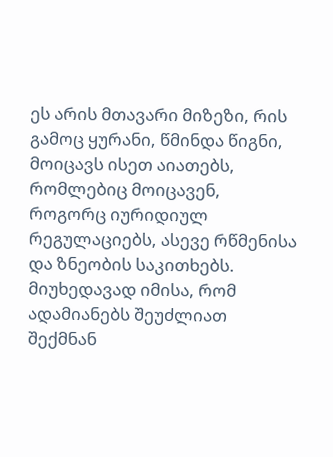ეს არის მთავარი მიზეზი, რის გამოც ყურანი, წმინდა წიგნი, მოიცავს ისეთ აიათებს, რომლებიც მოიცავენ, როგორც იურიდიულ რეგულაციებს, ასევე რწმენისა და ზნეობის საკითხებს. მიუხედავად იმისა, რომ ადამიანებს შეუძლიათ შექმნან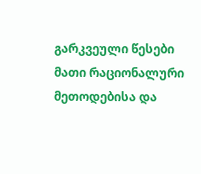გარკვეული წესები მათი რაციონალური მეთოდებისა და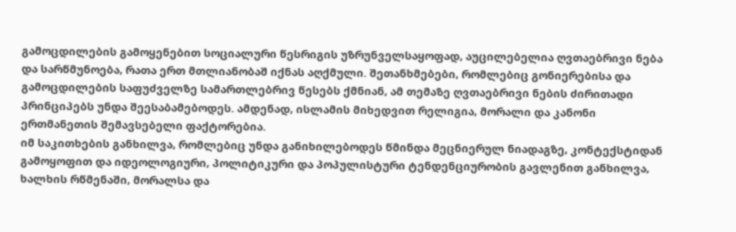გამოცდილების გამოყენებით სოციალური წესრიგის უზრუნველსაყოფად, აუცილებელია ღვთაებრივი ნება და სარწმუნოება, რათა ერთ მთლიანობაშ იქნას აღქმული. შეთანხმებები, რომლებიც გონიერებისა და გამოცდილების საფუძველზე სამართლებრივ წესებს ქმნიან, ამ თემაზე ღვთაებრივი ნების ძირითადი პრინციპებს უნდა შეესაბამებოდეს. ამდენად, ისლამის მიხედვით რელიგია, მორალი და კანონი ერთმანეთის შემავსებელი ფაქტორებია.
იმ საკითხების განხილვა, რომლებიც უნდა განიხილებოდეს წმინდა მეცნიერულ ნიადაგზე, კონტექსტიდან გამოყოფით და იდეოლოგიური, პოლიტიკური და პოპულისტური ტენდენციურობის გავლენით განხილვა, ხალხის რწმენაში, მორალსა და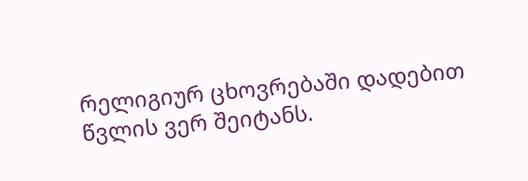რელიგიურ ცხოვრებაში დადებით წვლის ვერ შეიტანს.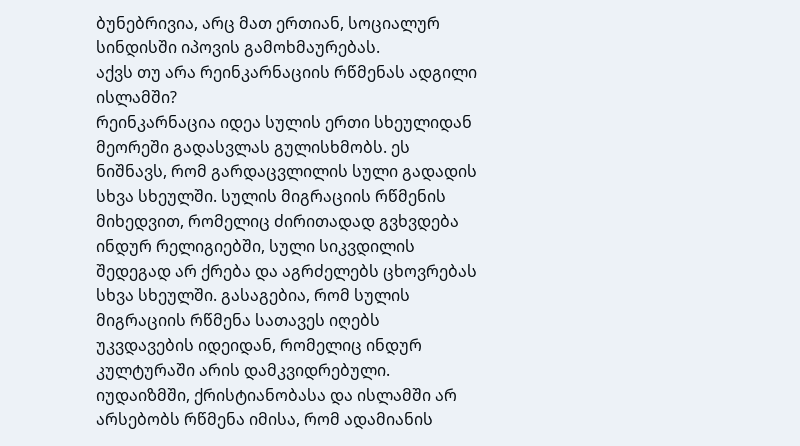ბუნებრივია, არც მათ ერთიან, სოციალურ სინდისში იპოვის გამოხმაურებას.
აქვს თუ არა რეინკარნაციის რწმენას ადგილი ისლამში?
რეინკარნაცია იდეა სულის ერთი სხეულიდან მეორეში გადასვლას გულისხმობს. ეს ნიშნავს, რომ გარდაცვლილის სული გადადის სხვა სხეულში. სულის მიგრაციის რწმენის მიხედვით, რომელიც ძირითადად გვხვდება ინდურ რელიგიებში, სული სიკვდილის შედეგად არ ქრება და აგრძელებს ცხოვრებას სხვა სხეულში. გასაგებია, რომ სულის მიგრაციის რწმენა სათავეს იღებს უკვდავების იდეიდან, რომელიც ინდურ კულტურაში არის დამკვიდრებული.
იუდაიზმში, ქრისტიანობასა და ისლამში არ არსებობს რწმენა იმისა, რომ ადამიანის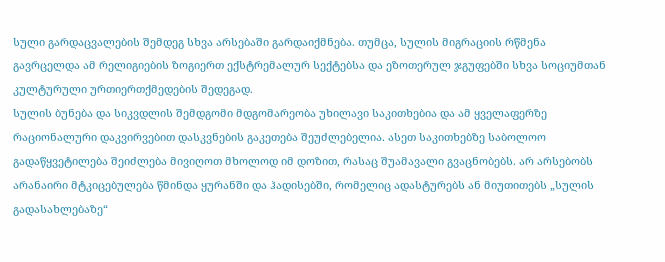სული გარდაცვალების შემდეგ სხვა არსებაში გარდაიქმნება. თუმცა, სულის მიგრაციის რწმენა გავრცელდა ამ რელიგიების ზოგიერთ ექსტრემალურ სექტებსა და ეზოთერულ ჯგუფებში სხვა სოციუმთან კულტურული ურთიერთქმედების შედეგად.
სულის ბუნება და სიკვდლის შემდგომი მდგომარეობა უხილავი საკითხებია და ამ ყველაფერზე რაციონალური დაკვირვებით დასკვნების გაკეთება შეუძლებელია. ასეთ საკითხებზე საბოლოო გადაწყვეტილება შეიძლება მივიღოთ მხოლოდ იმ დოზით, რასაც შუამავალი გვაცნობებს. არ არსებობს არანაირი მტკიცებულება წმინდა ყურანში და ჰადისებში, რომელიც ადასტურებს ან მიუთითებს „სულის გადასახლებაზე“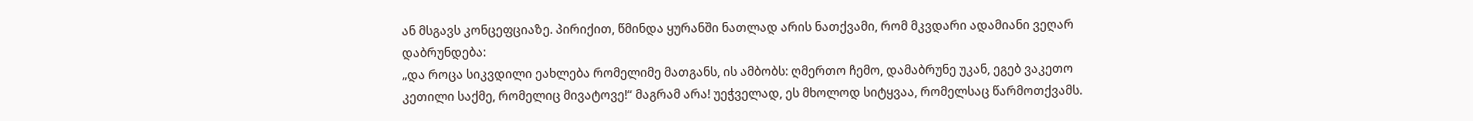ან მსგავს კონცეფციაზე. პირიქით, წმინდა ყურანში ნათლად არის ნათქვამი, რომ მკვდარი ადამიანი ვეღარ დაბრუნდება:
„და როცა სიკვდილი ეახლება რომელიმე მათგანს, ის ამბობს: ღმერთო ჩემო, დამაბრუნე უკან, ეგებ ვაკეთო კეთილი საქმე, რომელიც მივატოვე!“ მაგრამ არა! უეჭველად, ეს მხოლოდ სიტყვაა, რომელსაც წარმოთქვამს.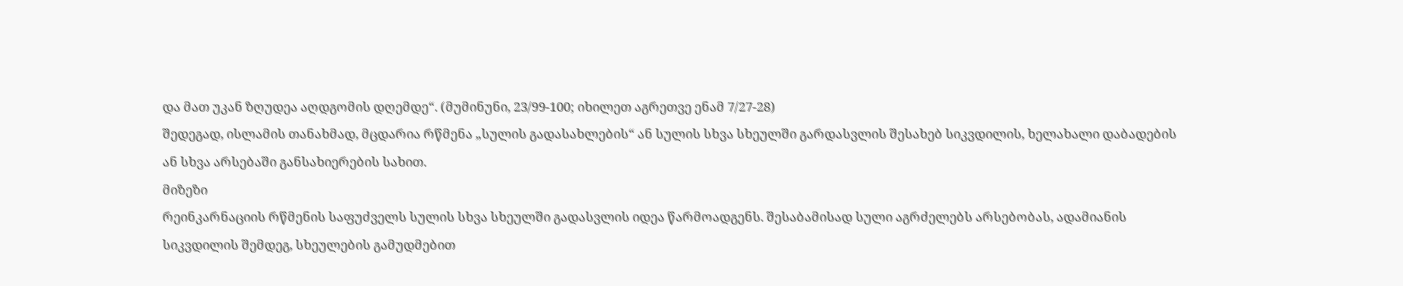და მათ უკან ზღუდეა აღდგომის დღემდე“. (მუმინუნი, 23/99-100; იხილეთ აგრეთვე ენამ 7/27-28)
შედეგად, ისლამის თანახმად, მცდარია რწმენა „სულის გადასახლების“ ან სულის სხვა სხეულში გარდასვლის შესახებ სიკვდილის, ხელახალი დაბადების ან სხვა არსებაში განსახიერების სახით.
მიზეზი
რეინკარნაციის რწმენის საფუძველს სულის სხვა სხეულში გადასვლის იდეა წარმოადგენს. შესაბამისად სული აგრძელებს არსებობას, ადამიანის სიკვდილის შემდეგ, სხეულების გამუდმებით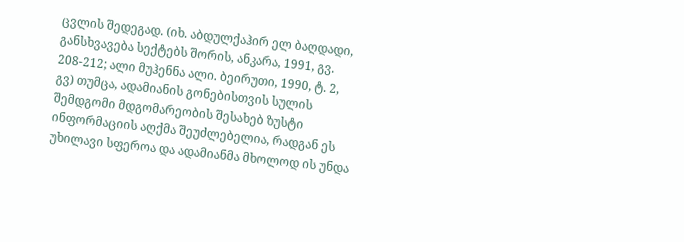ცვლის შედეგად. (იხ. აბდულქაჰირ ელ ბაღდადი, განსხვავება სექტებს შორის, ანკარა, 1991, გვ. 208-212; ალი მუჰენნა ალი. ბეირუთი, 1990, ტ. 2, გვ) თუმცა, ადამიანის გონებისთვის სულის შემდგომი მდგომარეობის შესახებ ზუსტი ინფორმაციის აღქმა შეუძლებელია, რადგან ეს უხილავი სფეროა და ადამიანმა მხოლოდ ის უნდა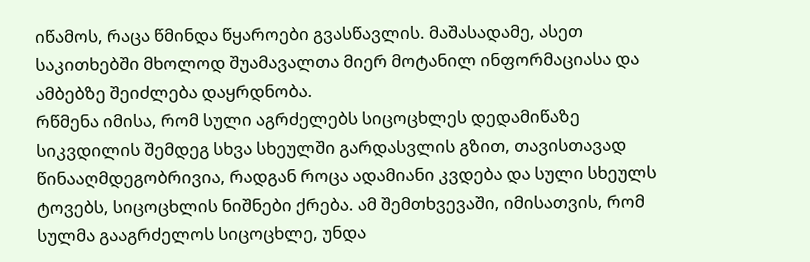იწამოს, რაცა წმინდა წყაროები გვასწავლის. მაშასადამე, ასეთ საკითხებში მხოლოდ შუამავალთა მიერ მოტანილ ინფორმაციასა და ამბებზე შეიძლება დაყრდნობა.
რწმენა იმისა, რომ სული აგრძელებს სიცოცხლეს დედამიწაზე სიკვდილის შემდეგ სხვა სხეულში გარდასვლის გზით, თავისთავად წინააღმდეგობრივია, რადგან როცა ადამიანი კვდება და სული სხეულს ტოვებს, სიცოცხლის ნიშნები ქრება. ამ შემთხვევაში, იმისათვის, რომ სულმა გააგრძელოს სიცოცხლე, უნდა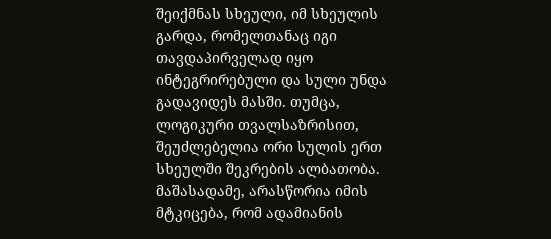შეიქმნას სხეული, იმ სხეულის გარდა, რომელთანაც იგი თავდაპირველად იყო ინტეგრირებული და სული უნდა გადავიდეს მასში. თუმცა, ლოგიკური თვალსაზრისით, შეუძლებელია ორი სულის ერთ სხეულში შეკრების ალბათობა. მაშასადამე, არასწორია იმის მტკიცება, რომ ადამიანის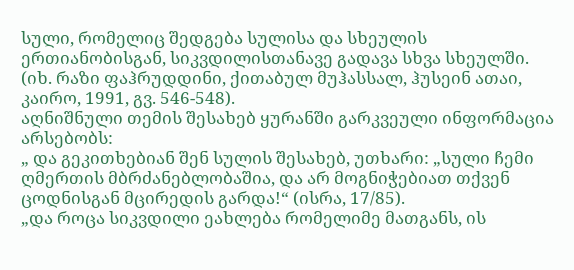სული, რომელიც შედგება სულისა და სხეულის ერთიანობისგან, სიკვდილისთანავე გადავა სხვა სხეულში. (იხ. რაზი ფაჰრუდდინი, ქითაბულ მუჰასსალ, ჰუსეინ ათაი, კაირო, 1991, გვ. 546-548).
აღნიშნული თემის შესახებ ყურანში გარკვეული ინფორმაცია არსებობს:
„ და გეკითხებიან შენ სულის შესახებ, უთხარი: „სული ჩემი ღმერთის მბრძანებლობაშია, და არ მოგნიჭებიათ თქვენ ცოდნისგან მცირედის გარდა!“ (ისრა, 17/85).
„და როცა სიკვდილი ეახლება რომელიმე მათგანს, ის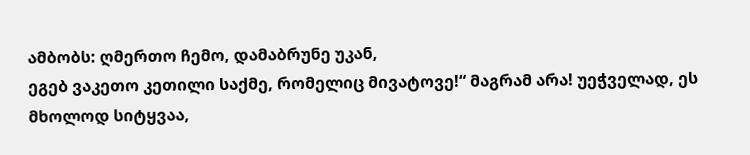ამბობს: ღმერთო ჩემო, დამაბრუნე უკან,
ეგებ ვაკეთო კეთილი საქმე, რომელიც მივატოვე!“ მაგრამ არა! უეჭველად, ეს მხოლოდ სიტყვაა,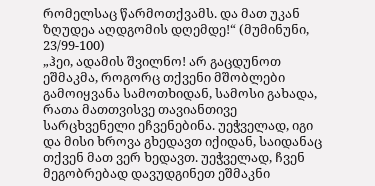რომელსაც წარმოთქვამს. და მათ უკან ზღუდეა აღდგომის დღემდე!“ (მუმინუნი, 23/99-100)
„ჰეი, ადამის შვილნო! არ გაცდუნოთ ეშმაკმა, როგორც თქვენი მშობლები გამოიყვანა სამოთხიდან, სამოსი გახადა, რათა მათთვისვე თავიანთივე სარცხვენელი ეჩვენებინა. უეჭველად, იგი და მისი ხროვა გხედავთ იქიდან, საიდანაც თქვენ მათ ვერ ხედავთ. უეჭველად, ჩვენ მეგობრებად დავუდგინეთ ეშმაკნი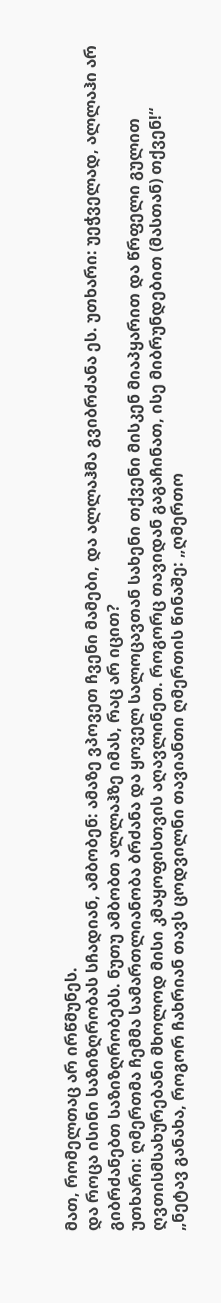მათ, რომელთაც არ ირწმუნეს.
და როცა ისინი საზიზღრობას სჩადიან, ამბობენ: ამაზე ვპოვეთ ჩვენი მამები, და ალლაჰმა გვიბრძანა ეს. უთხარი: უეჭველად, ალლაჰი არ გიბრძანებთ საზიზღრობებს. ნუთუ ამბობთ ალლაჰზე იმას, რაც არ იცით?
უთხარი: ღმერთმა ჩემმა სამართლიანობა ბრძანა და ყოველ სალოცავთან სახენი თქვენი მისკენ მიაპყარით და წრფელი გულით ღვთისმსახურებანი მხოლოდ მისი კმაყოფისთვის აღავლინეთ. როგორც თავიდან გაგაჩინათ, ისე მიბრუნდებით (მასთან) თქვენ!“
„ნეტავ განახა, როგორ ჩახრიან თავს ცოდვილნი თავიანთი ღმერთის წინაშე: „ღმერთო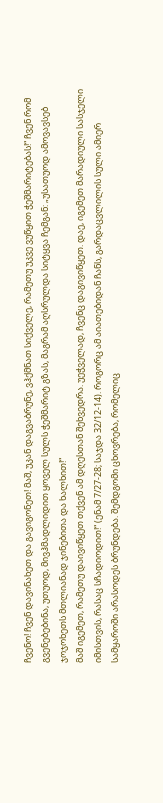ჩვენო! ჩვენ დავინახეთ და გავიგონეთ! მაშ, უკან დაგვაბრუნე, ვჰქმნათ სიქველე, რამეთუ უკვე ვუწყით ჭეშმარიტებას!“ ჩვენ რომ გვენებებინა, უთუოდ, მივჰმადლიდით ყოველ სულს ჭეშმარიტ გზას, მაგრამ აღსრულდა სიტყვა ჩემგან: „უსათუოდ ამოვავსებ ჯოჯოხეთს მთლიანად ჯინებითა და ხალხით!“
მაშ იგემეთ, რამეთუ დაივიწყეთ თქვენ ამ დღესთან შეხვედრა. უეჭველად, ჩვენც დაგივიწყეთ. დაე, იგემეთ მარადიული სასჯელი იმისთვის, რასაც სჩადიოდით!“ (ენამ 7/27-28; საჯდა 32/12-14). როგორც ამ აიათებიდან ჩანს, გარდაცვლილის სული ამიერ სამყაროში არასოდეს ბრუნდება. შემდგომი ცხოვრება, რომელიც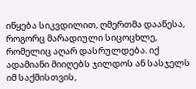იწყება სიკვდილით, ღმერთმა დააწესა, როგორც მარადიული სიცოცხლე, რომელიც აღარ დასრულდება. იქ ადამიანი მიიღებს ჯილდოს ან სასჯელს იმ საქმისთვის,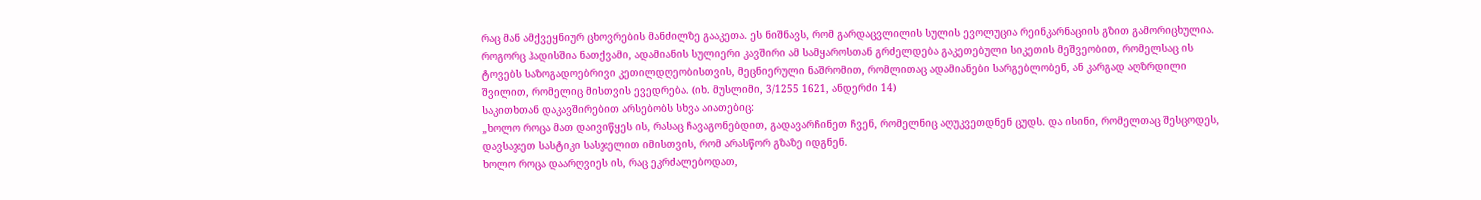რაც მან ამქვეყნიურ ცხოვრების მანძილზე გააკეთა. ეს ნიშნავს, რომ გარდაცვლილის სულის ევოლუცია რეინკარნაციის გზით გამორიცხულია. როგორც ჰადისშია ნათქვამი, ადამიანის სულიერი კავშირი ამ სამყაროსთან გრძელდება გაკეთებული სიკეთის მეშვეობით, რომელსაც ის ტოვებს საზოგადოებრივი კეთილდღეობისთვის, მეცნიერული ნაშრომით, რომლითაც ადამიანები სარგებლობენ, ან კარგად აღზრდილი შვილით, რომელიც მისთვის ევედრება. (იხ. მუსლიმი, 3/1255 1621, ანდერძი 14)
საკითხთან დაკავშირებით არსებობს სხვა აიათებიც:
„ხოლო როცა მათ დაივიწყეს ის, რასაც ჩავაგონებდით, გადავარჩინეთ ჩვენ, რომელნიც აღუკვეთდნენ ცუდს. და ისინი, რომელთაც შესცოდეს, დავსაჯეთ სასტიკი სასჯელით იმისთვის, რომ არასწორ გზაზე იდგნენ.
ხოლო როცა დაარღვიეს ის, რაც ეკრძალებოდათ,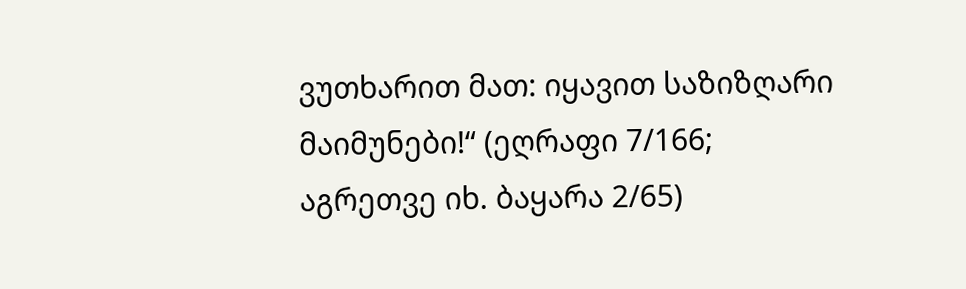ვუთხარით მათ: იყავით საზიზღარი მაიმუნები!“ (ეღრაფი 7/166; აგრეთვე იხ. ბაყარა 2/65)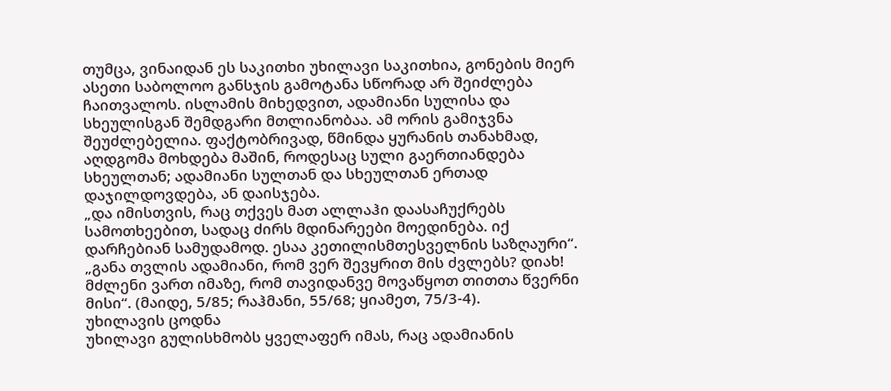თუმცა, ვინაიდან ეს საკითხი უხილავი საკითხია, გონების მიერ ასეთი საბოლოო განსჯის გამოტანა სწორად არ შეიძლება ჩაითვალოს. ისლამის მიხედვით, ადამიანი სულისა და სხეულისგან შემდგარი მთლიანობაა. ამ ორის გამიჯვნა შეუძლებელია. ფაქტობრივად, წმინდა ყურანის თანახმად, აღდგომა მოხდება მაშინ, როდესაც სული გაერთიანდება სხეულთან; ადამიანი სულთან და სხეულთან ერთად დაჯილდოვდება, ან დაისჯება.
„და იმისთვის, რაც თქვეს მათ ალლაჰი დაასაჩუქრებს სამოთხეებით, სადაც ძირს მდინარეები მოედინება. იქ დარჩებიან სამუდამოდ. ესაა კეთილისმთესველნის საზღაური“.
„განა თვლის ადამიანი, რომ ვერ შევყრით მის ძვლებს? დიახ! მძლენი ვართ იმაზე, რომ თავიდანვე მოვაწყოთ თითთა წვერნი მისი“. (მაიდე, 5/85; რაჰმანი, 55/68; ყიამეთ, 75/3-4).
უხილავის ცოდნა
უხილავი გულისხმობს ყველაფერ იმას, რაც ადამიანის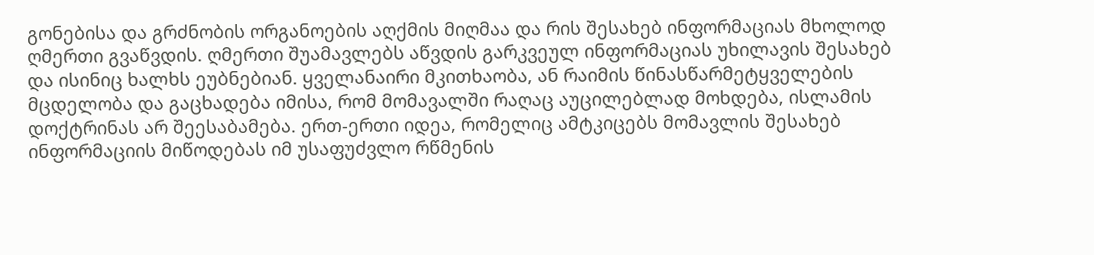გონებისა და გრძნობის ორგანოების აღქმის მიღმაა და რის შესახებ ინფორმაციას მხოლოდ ღმერთი გვაწვდის. ღმერთი შუამავლებს აწვდის გარკვეულ ინფორმაციას უხილავის შესახებ და ისინიც ხალხს ეუბნებიან. ყველანაირი მკითხაობა, ან რაიმის წინასწარმეტყველების მცდელობა და გაცხადება იმისა, რომ მომავალში რაღაც აუცილებლად მოხდება, ისლამის დოქტრინას არ შეესაბამება. ერთ-ერთი იდეა, რომელიც ამტკიცებს მომავლის შესახებ ინფორმაციის მიწოდებას იმ უსაფუძვლო რწმენის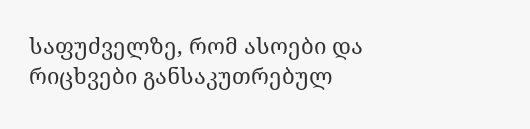საფუძველზე, რომ ასოები და რიცხვები განსაკუთრებულ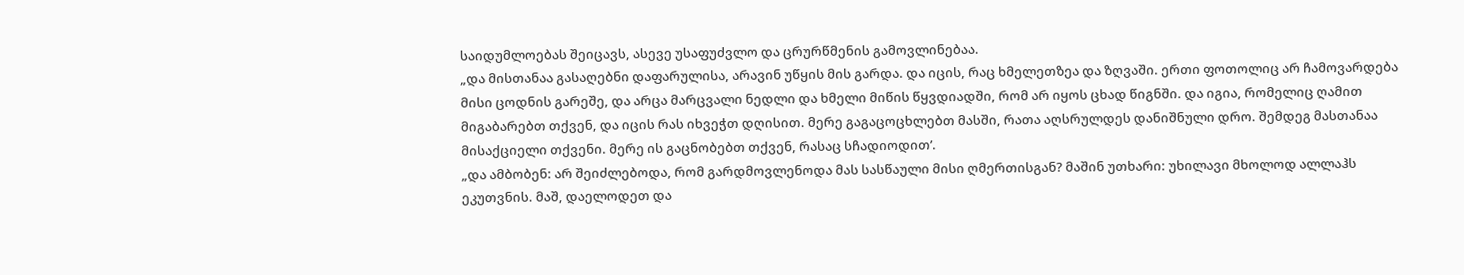საიდუმლოებას შეიცავს, ასევე უსაფუძვლო და ცრურწმენის გამოვლინებაა.
„და მისთანაა გასაღებნი დაფარულისა, არავინ უწყის მის გარდა. და იცის, რაც ხმელეთზეა და ზღვაში. ერთი ფოთოლიც არ ჩამოვარდება მისი ცოდნის გარეშე, და არცა მარცვალი ნედლი და ხმელი მიწის წყვდიადში, რომ არ იყოს ცხად წიგნში. და იგია, რომელიც ღამით მიგაბარებთ თქვენ, და იცის რას იხვეჭთ დღისით. მერე გაგაცოცხლებთ მასში, რათა აღსრულდეს დანიშნული დრო. შემდეგ მასთანაა მისაქციელი თქვენი. მერე ის გაცნობებთ თქვენ, რასაც სჩადიოდით’.
„და ამბობენ: არ შეიძლებოდა, რომ გარდმოვლენოდა მას სასწაული მისი ღმერთისგან? მაშინ უთხარი: უხილავი მხოლოდ ალლაჰს ეკუთვნის. მაშ, დაელოდეთ და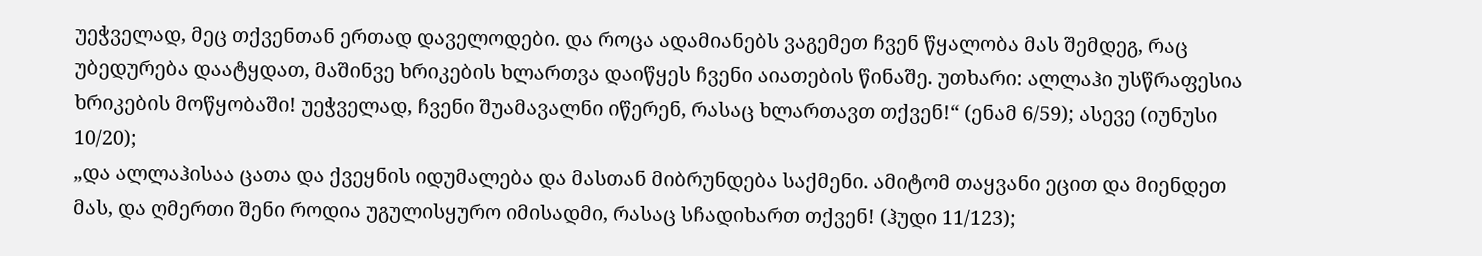უეჭველად, მეც თქვენთან ერთად დაველოდები. და როცა ადამიანებს ვაგემეთ ჩვენ წყალობა მას შემდეგ, რაც უბედურება დაატყდათ, მაშინვე ხრიკების ხლართვა დაიწყეს ჩვენი აიათების წინაშე. უთხარი: ალლაჰი უსწრაფესია ხრიკების მოწყობაში! უეჭველად, ჩვენი შუამავალნი იწერენ, რასაც ხლართავთ თქვენ!“ (ენამ 6/59); ასევე (იუნუსი 10/20);
„და ალლაჰისაა ცათა და ქვეყნის იდუმალება და მასთან მიბრუნდება საქმენი. ამიტომ თაყვანი ეცით და მიენდეთ მას, და ღმერთი შენი როდია უგულისყურო იმისადმი, რასაც სჩადიხართ თქვენ! (ჰუდი 11/123);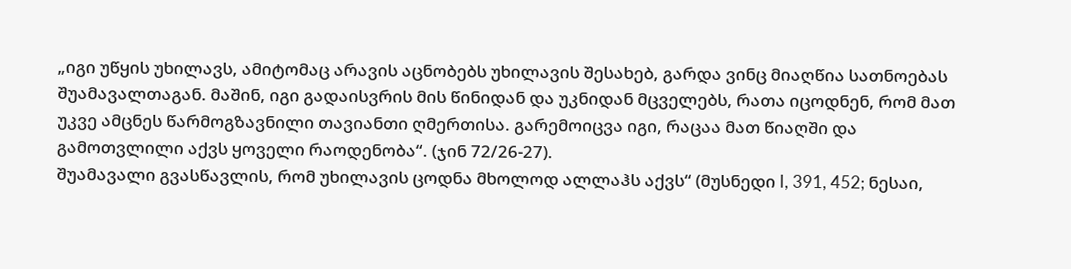„იგი უწყის უხილავს, ამიტომაც არავის აცნობებს უხილავის შესახებ, გარდა ვინც მიაღწია სათნოებას შუამავალთაგან. მაშინ, იგი გადაისვრის მის წინიდან და უკნიდან მცველებს, რათა იცოდნენ, რომ მათ უკვე ამცნეს წარმოგზავნილი თავიანთი ღმერთისა. გარემოიცვა იგი, რაცაა მათ წიაღში და გამოთვლილი აქვს ყოველი რაოდენობა“. (ჯინ 72/26-27).
შუამავალი გვასწავლის, რომ უხილავის ცოდნა მხოლოდ ალლაჰს აქვს“ (მუსნედი I, 391, 452; ნესაი,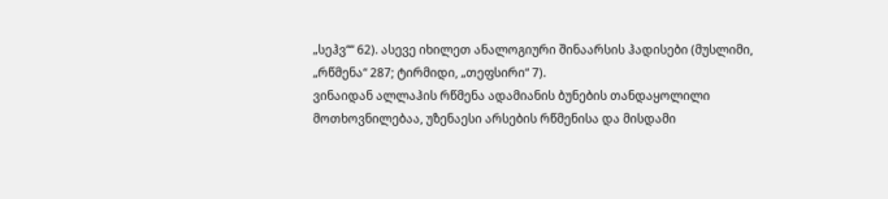„სეჰვ““ 62). ასევე იხილეთ ანალოგიური შინაარსის ჰადისები (მუსლიმი, „რწმენა“ 287; ტირმიდი, „თეფსირი“ 7).
ვინაიდან ალლაჰის რწმენა ადამიანის ბუნების თანდაყოლილი მოთხოვნილებაა, უზენაესი არსების რწმენისა და მისდამი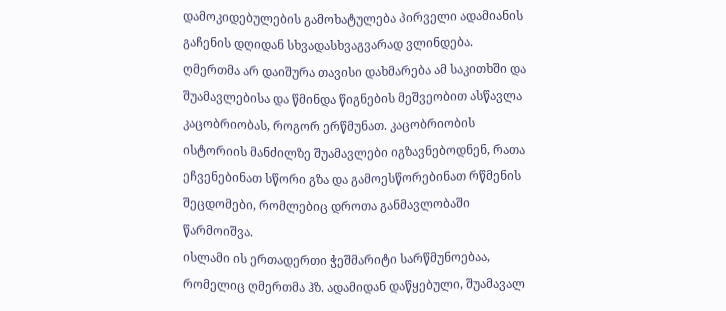დამოკიდებულების გამოხატულება პირველი ადამიანის გაჩენის დღიდან სხვადასხვაგვარად ვლინდება. ღმერთმა არ დაიშურა თავისი დახმარება ამ საკითხში და შუამავლებისა და წმინდა წიგნების მეშვეობით ასწავლა კაცობრიობას, როგორ ერწმუნათ. კაცობრიობის ისტორიის მანძილზე შუამავლები იგზავნებოდნენ, რათა ეჩვენებინათ სწორი გზა და გამოესწორებინათ რწმენის შეცდომები, რომლებიც დროთა განმავლობაში წარმოიშვა.
ისლამი ის ერთადერთი ჭეშმარიტი სარწმუნოებაა, რომელიც ღმერთმა ჰზ. ადამიდან დაწყებული, შუამავალ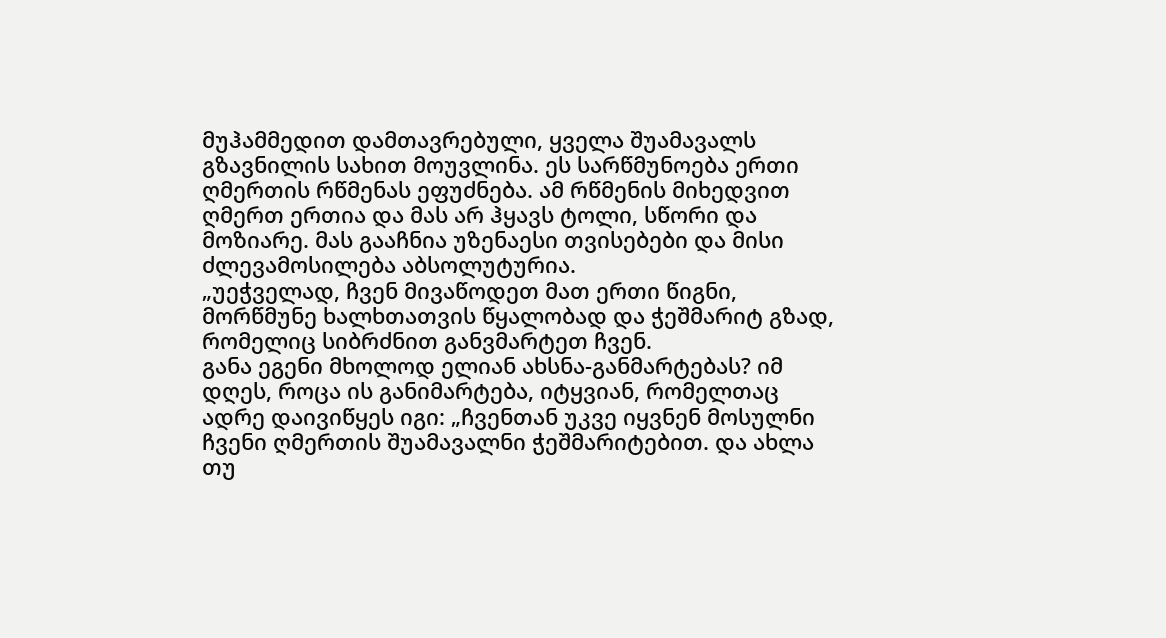მუჰამმედით დამთავრებული, ყველა შუამავალს გზავნილის სახით მოუვლინა. ეს სარწმუნოება ერთი ღმერთის რწმენას ეფუძნება. ამ რწმენის მიხედვით ღმერთ ერთია და მას არ ჰყავს ტოლი, სწორი და მოზიარე. მას გააჩნია უზენაესი თვისებები და მისი ძლევამოსილება აბსოლუტურია.
„უეჭველად, ჩვენ მივაწოდეთ მათ ერთი წიგნი, მორწმუნე ხალხთათვის წყალობად და ჭეშმარიტ გზად, რომელიც სიბრძნით განვმარტეთ ჩვენ.
განა ეგენი მხოლოდ ელიან ახსნა-განმარტებას? იმ დღეს, როცა ის განიმარტება, იტყვიან, რომელთაც ადრე დაივიწყეს იგი: „ჩვენთან უკვე იყვნენ მოსულნი ჩვენი ღმერთის შუამავალნი ჭეშმარიტებით. და ახლა თუ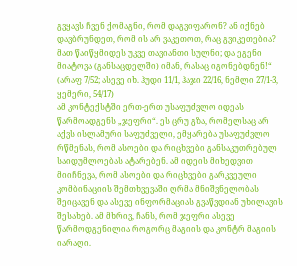გვყავს ჩვენ ქომაგნი, რომ დაგვიფარონ? ან იქნებ დავბრუნდეთ, რომ ის არ ვაკეთოთ, რაც გვიკეთებია? მათ წაიწყმიდეს უკვე თავიანთი სულნი; და ეგენი მიატოვა (განსაცდელში) იმან, რასაც იგონებდნენ!“ (არაფ 7/52; ასევე იხ. ჰუდი 11/1, ჰაჯი 22/16, ნემლი 27/1-3, ყემერი, 54/17)
ამ კონტექსტში ერთ-ერთ უსაფუძვლო იდეას წარმოადგენს „ჯეფრი“. ეს ცრუ გზა, რომელსაც არ აქვს ისლამური საფუძველი, ემყარება უსაფუძვლო რწმენას, რომ ასოები და რიცხვები განსაკუთრებულ საიდუმლოებას ატარებენ. ამ იდეის მიხედვით მიიჩნევა, რომ ასოები და რიცხვები გარკვეული კომბინაციის შემთხვევაში ღრმა მნიშვნელობას შეიცავენ და ასევე ინფორმაციას გვაწვდიან უხილავის შესახებ. ამ მხრივ, ჩანს, რომ ჯეფრი ასევე წარმოდგენილია როგორც მაგიის და კონტრ მაგიის იარაღი.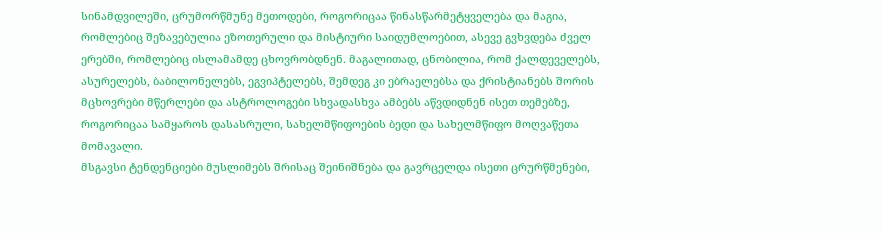სინამდვილეში, ცრუმორწმუნე მეთოდები, როგორიცაა წინასწარმეტყველება და მაგია, რომლებიც შეზავებულია ეზოთერული და მისტიური საიდუმლოებით, ასევე გვხვდება ძველ ერებში, რომლებიც ისლამამდე ცხოვრობდნენ. მაგალითად, ცნობილია, რომ ქალდეველებს, ასურელებს, ბაბილონელებს, ეგვიპტელებს, შემდეგ კი ებრაელებსა და ქრისტიანებს შორის მცხოვრები მწერლები და ასტროლოგები სხვადასხვა ამბებს აწვდიდნენ ისეთ თემებზე, როგორიცაა სამყაროს დასასრული, სახელმწიფოების ბედი და სახელმწიფო მოღვაწეთა მომავალი.
მსგავსი ტენდენციები მუსლიმებს შრისაც შეინიშნება და გავრცელდა ისეთი ცრურწმენები,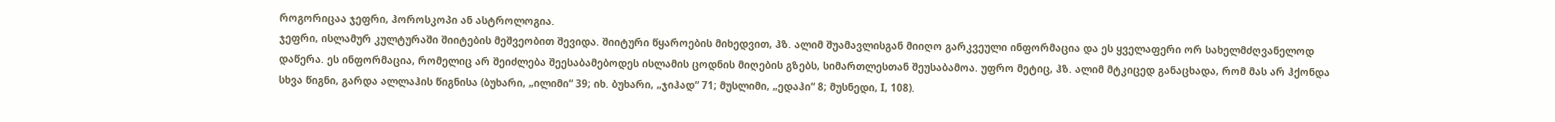როგორიცაა ჯეფრი, ჰოროსკოპი ან ასტროლოგია.
ჯეფრი, ისლამურ კულტურაში შიიტების მეშვეობით შევიდა. შიიტური წყაროების მიხედვით, ჰზ. ალიმ შუამავლისგან მიიღო გარკვეული ინფორმაცია და ეს ყველაფერი ორ სახელმძღვანელოდ დაწერა. ეს ინფორმაცია, რომელიც არ შეიძლება შეესაბამებოდეს ისლამის ცოდნის მიღების გზებს, სიმართლესთან შეუსაბამოა. უფრო მეტიც, ჰზ. ალიმ მტკიცედ განაცხადა, რომ მას არ ჰქონდა სხვა წიგნი, გარდა ალლაჰის წიგნისა (ბუხარი, „ილიმი“ 39; იხ. ბუხარი, „ჯიჰად“ 71; მუსლიმი, „ედაჰი“ 8; მუსნედი, I, 108).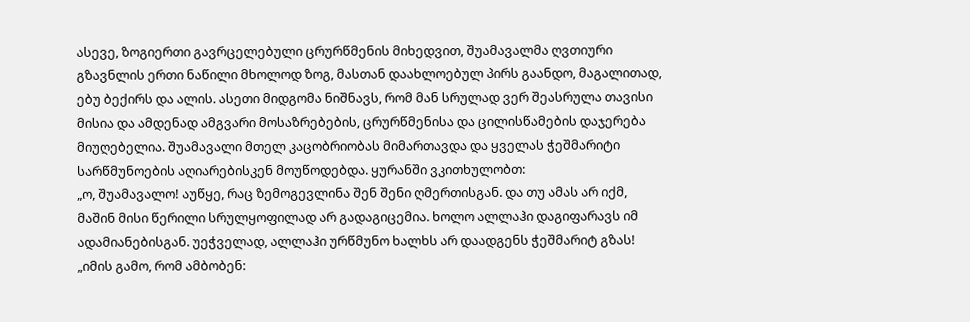ასევე, ზოგიერთი გავრცელებული ცრურწმენის მიხედვით, შუამავალმა ღვთიური გზავნლის ერთი ნაწილი მხოლოდ ზოგ, მასთან დაახლოებულ პირს გაანდო, მაგალითად, ებუ ბექირს და ალის. ასეთი მიდგომა ნიშნავს, რომ მან სრულად ვერ შეასრულა თავისი მისია და ამდენად ამგვარი მოსაზრებების, ცრურწმენისა და ცილისწამების დაჯერება მიუღებელია. შუამავალი მთელ კაცობრიობას მიმართავდა და ყველას ჭეშმარიტი სარწმუნოების აღიარებისკენ მოუწოდებდა. ყურანში ვკითხულობთ:
„ო, შუამავალო! აუწყე, რაც ზემოგევლინა შენ შენი ღმერთისგან. და თუ ამას არ იქმ, მაშინ მისი წერილი სრულყოფილად არ გადაგიცემია. ხოლო ალლაჰი დაგიფარავს იმ ადამიანებისგან. უეჭველად, ალლაჰი ურწმუნო ხალხს არ დაადგენს ჭეშმარიტ გზას!
„იმის გამო, რომ ამბობენ: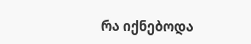რა იქნებოდა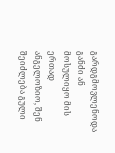გარდგმოვლენოდა განძი ან მოსულიყო მის ერთად ანგელოზიო, შენ შეიძლება გული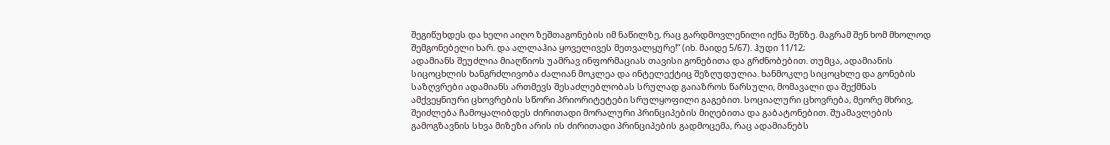შეგიწუხდეს და ხელი აიღო ზეშთაგონების იმ ნაწილზე, რაც გარდმოვლენილი იქნა შენზე. მაგრამ შენ ხომ მხოლოდ შემგონებელი ხარ. და ალლაჰია ყოველივეს მეთვალყურე!“ (იხ. მაიდე 5/67). ჰუდი 11/12;
ადამიანს შეუძლია მიაღწიოს უამრავ ინფორმაციას თავისი გონებითა და გრძნობებით. თუმცა, ადამიანის სიცოცხლის ხანგრძლივობა ძალიან მოკლეა და ინტელექტიც შეზღუდულია. ხანმოკლე სიცოცხლე და გონების საზღვრები ადამიანს ართმევს შესაძლებლობას სრულად გაიაზროს წარსული, მომავალი და შექმნას ამქვეყნიური ცხოვრების სწორი პრიორიტეტები სრულყოფილი გაგებით. სოციალური ცხოვრება, მეორე მხრივ, შეიძლება ჩამოყალიბდეს ძირითადი მორალური პრინციპების მიღებითა და გაბატონებით. შუამავლების გამოგზავნის სხვა მიზეზი არის ის ძირითადი პრინციპების გადმოცემა, რაც ადამიანებს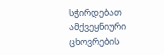სჭირდებათ ამქვეყნიური ცხოვრების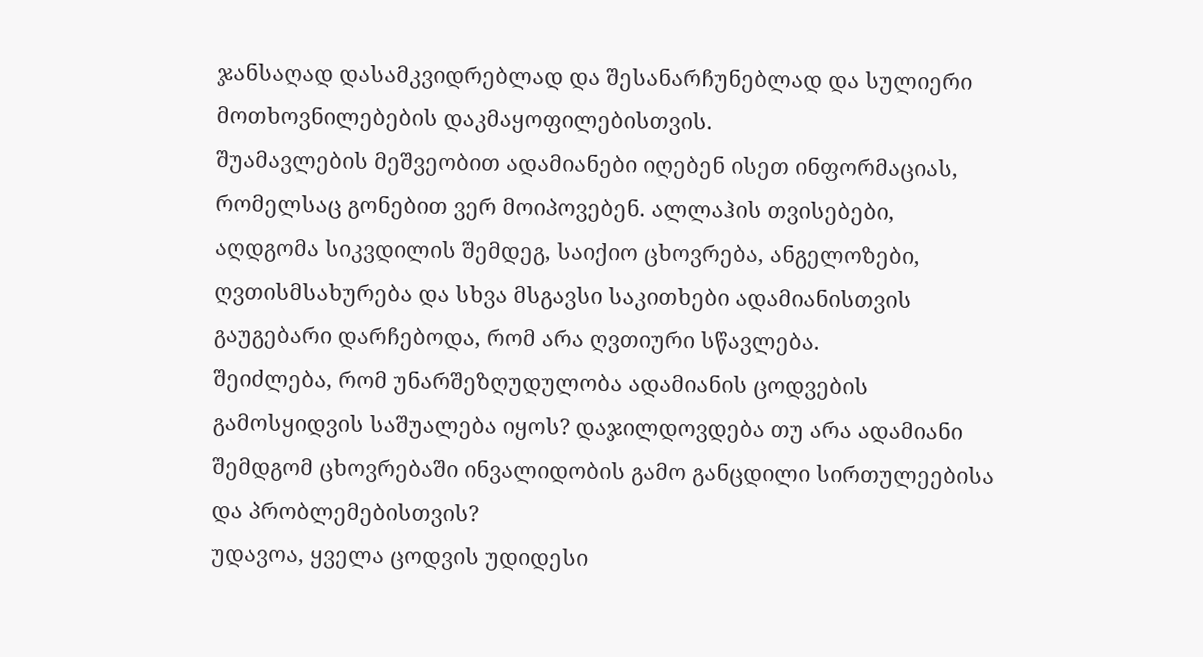ჯანსაღად დასამკვიდრებლად და შესანარჩუნებლად და სულიერი მოთხოვნილებების დაკმაყოფილებისთვის.
შუამავლების მეშვეობით ადამიანები იღებენ ისეთ ინფორმაციას, რომელსაც გონებით ვერ მოიპოვებენ. ალლაჰის თვისებები, აღდგომა სიკვდილის შემდეგ, საიქიო ცხოვრება, ანგელოზები, ღვთისმსახურება და სხვა მსგავსი საკითხები ადამიანისთვის გაუგებარი დარჩებოდა, რომ არა ღვთიური სწავლება.
შეიძლება, რომ უნარშეზღუდულობა ადამიანის ცოდვების გამოსყიდვის საშუალება იყოს? დაჯილდოვდება თუ არა ადამიანი შემდგომ ცხოვრებაში ინვალიდობის გამო განცდილი სირთულეებისა და პრობლემებისთვის?
უდავოა, ყველა ცოდვის უდიდესი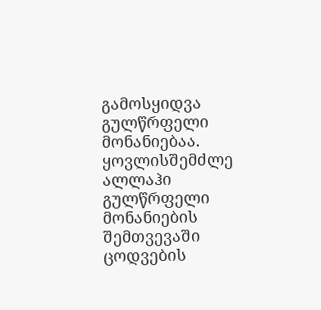გამოსყიდვა გულწრფელი მონანიებაა. ყოვლისშემძლე ალლაჰი გულწრფელი მონანიების შემთვევაში ცოდვების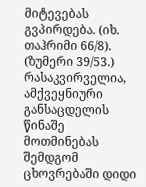მიტევებას გვპირდება. (იხ. თაჰრიმი 66/8). (ზუმერი 39/53.) რასაკვირველია, ამქვეყნიური განსაცდელის წინაშე მოთმინებას შემდგომ ცხოვრებაში დიდი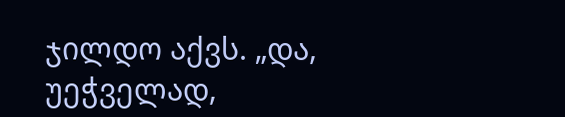ჯილდო აქვს. „და, უეჭველად,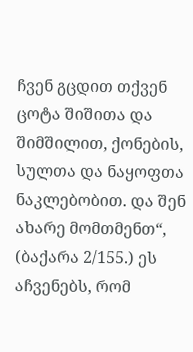ჩვენ გცდით თქვენ ცოტა შიშითა და შიმშილით, ქონების, სულთა და ნაყოფთა ნაკლებობით. და შენ ახარე მომთმენთ“, (ბაქარა 2/155.) ეს აჩვენებს, რომ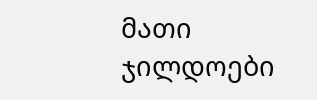მათი ჯილდოები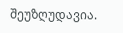შეუზღუდავია.